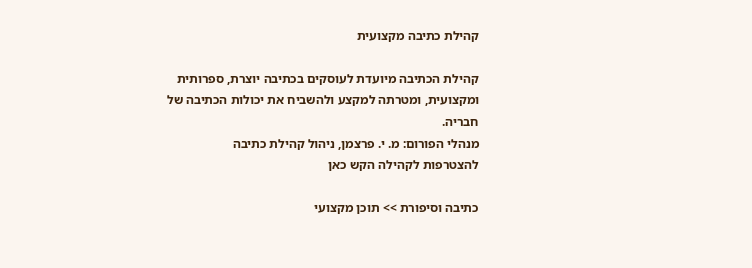קהילת כתיבה מקצועית

קהילת הכתיבה מיועדת לעוסקים בכתיבה יוצרת, ספרותית ומקצועית, ומטרתה למקצע ולהשביח את יכולות הכתיבה של חבריה.
מנהלי הפורום: מ. י. פרצמן, ניהול קהילת כתיבה
להצטרפות לקהילה הקש כאן

כתיבה וסיפורת >> תוכן מקצועי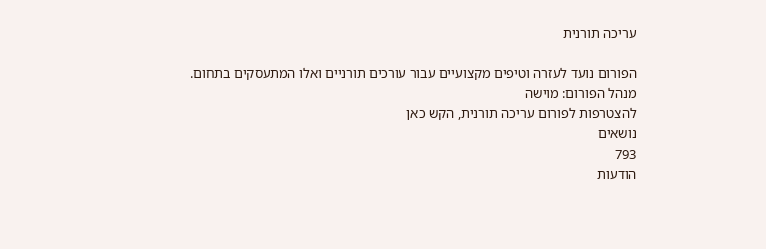עריכה תורנית

הפורום נועד לעזרה וטיפים מקצועיים עבור עורכים תורניים ואלו המתעסקים בתחום.
מנהל הפורום: מוישה
להצטרפות לפורום עריכה תורנית, הקש כאן
נושאים
793
הודעות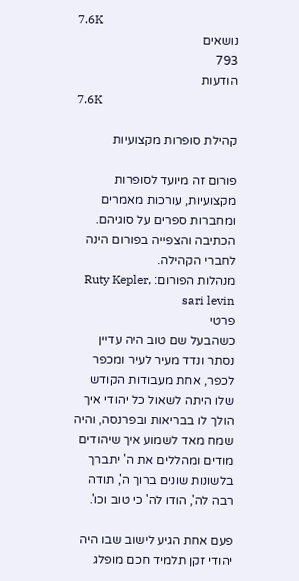7.6K
נושאים
793
הודעות
7.6K

קהילת סופרות מקצועיות

פורום זה מיועד לסופרות מקצועיות, עורכות מאמרים ומחברות ספרים על סוגיהם. הכתיבה והצפייה בפורום הינה לחברי הקהילה.
מנהלות הפורום: Ruty Kepler, sari levin
פרטי
כשהבעל שם טוב היה עדיין נסתר ונדד מעיר לעיר ומכפר לכפר, אחת מעבודות הקודש שלו היתה לשאול כל יהודי איך הולך לו בבריאות ובפרנסה, והיה שמח מאד לשמוע איך שיהודים מודים ומהללים את ה' יתברך בלשונות שונים ברוך ה', תודה רבה לה', הודו לה' כי טוב וכו'.

פעם אחת הגיע לישוב שבו היה יהודי זקן תלמיד חכם מופלג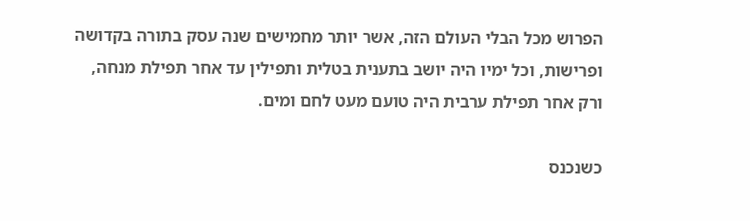הפרוש מכל הבלי העולם הזה, אשר יותר מחמישים שנה עסק בתורה בקדושה ופרישות, וכל ימיו היה יושב בתענית בטלית ותפילין עד אחר תפילת מנחה, ורק אחר תפילת ערבית היה טועם מעט לחם ומים.

כשנכנס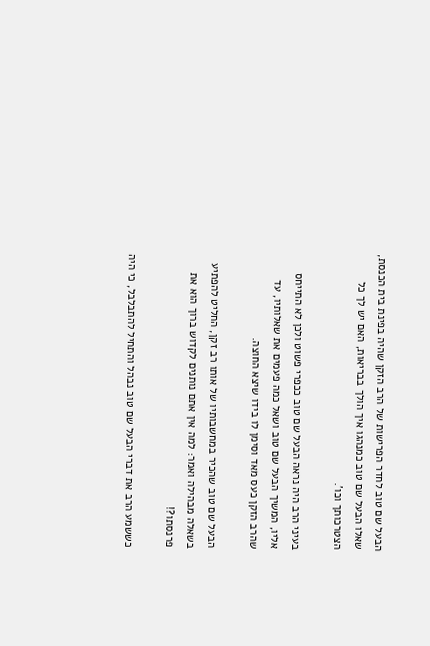הבעל שם טוב לחדר הפרישות של הרב הזקן שהיה בפינת בית הכנסת, שאלו הבעל שם טוב כמנהגו איך הולך בבריאות, האם יש לך כל הצטרכותך וכו'.

בעיני הרב היה נראה הבעל שם טוב ככפרי פשוט ולכן לא התייחס אליו, המשיך הבעל שם טוב ושאל כמה פעמים את שאלותיו, עד שהרב הזקן כעס מאד וסימן לו בידו שיצא החוצה.

הבעל שם טוב שהכיר במחשבותיו של אותו רב זקן, החליט להפתיע בשאלה מבהילה ואמר: למה אין אתם נותנים לקדוש ברוך הוא את פרנסתו?!

כששמע הרב את דברי הבעל שם טוב נבהל והתחיל להתבלבל, כי היה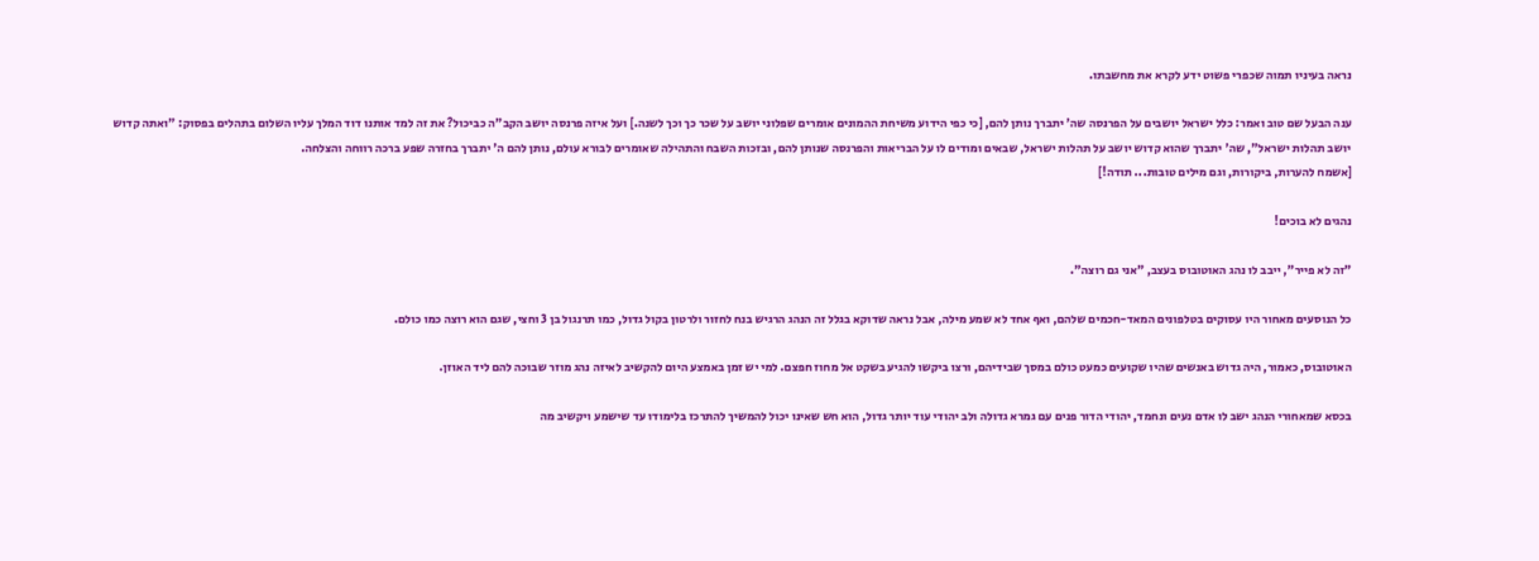נראה בעיניו תמוה שכפרי פשוט ידע לקרא את מחשבתו.

ענה הבעל שם טוב ואמר: כלל ישראל יושבים על הפרנסה שה' יתברך נותן להם, [כי כפי הידוע משיחת ההמונים אומרים שפלוני יושב על שכר כך וכך לשנה.] ועל איזה פרנסה יושב הקב"ה כביכול? את זה למד אותנו דוד המלך עליו השלום בתהלים בפסוק: "ואתה קדוש יושב תהלות ישראל", שה' יתברך שהוא קדוש יושב על תהלות ישראל, שבאים ומודים לו על הבריאות והפרנסה שנותן להם, ובזכות השבח והתהילה שאומרים לבורא עולם, נותן להם ה' יתברך בחזרה שפע ברכה רווחה והצלחה.
[אשמח להערות, ביקורות, וגם מילים טובות... תודה!]

נהגים לא בוכים!

"זה לא פייר", ייבב לו נהג האוטובוס בעצב, "אני גם רוצה".

כל הנוסעים מאחור היו עסוקים בטלפונים המאד-חכמים שלהם, ואף אחד לא שמע מילה, אבל נראה שדוקא בגלל זה הנהג הרגיש בנח לחזור ולרטון בקול גדול, כמו תרנגול בן 3 וחצי, שגם הוא רוצה כמו כולם.

האוטובוס, כאמור, היה גדוש באנשים שהיו שקועים כמעט כולם במסך שבידיהם, ורצו ביקשו להגיע בשקט אל מחוז חפצם. למי יש זמן באמצע היום להקשיב לאיזה נהג מוזר שבוכה להם ליד האוזן.

בכסא שמאחורי הנהג ישב לו אדם נעים ונחמד, יהודי הדור פנים עם גמרא גדולה ולב יהודי עוד יותר גדול, הוא חש שאינו יכול להמשיך להתרכז בלימודו עד שישמע ויקשיב מה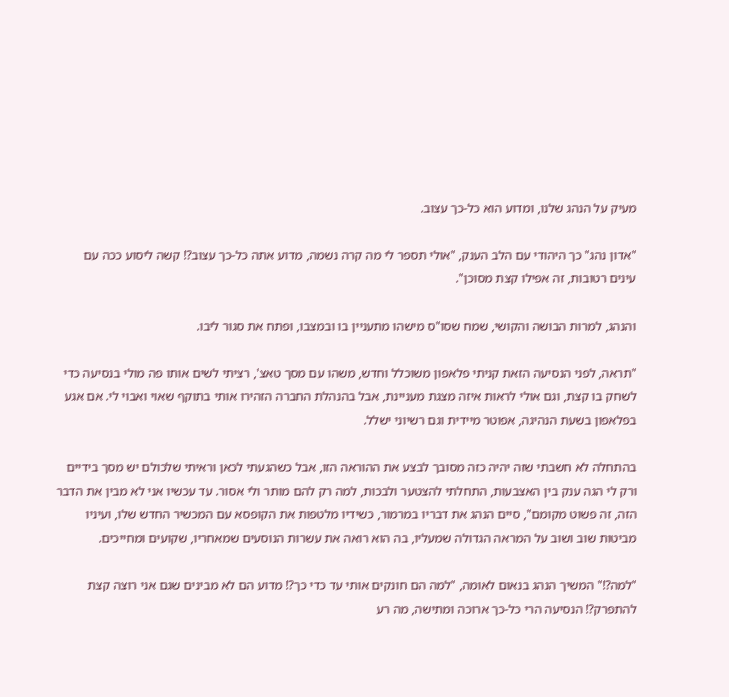מעיק על הנהג שלנו, ומדוע הוא כל-כך עצוב.

"אדון נהג" כך היהודי עם הלב הענק, "אולי תספר לי מה קרה נשמה, מדוע אתה כל-כך עצוב?! קשה ליסוע ככה עם עינים רטובות, זה אפילו קצת מסוכן".

והנהג, למרות הבושה והקושי, שמח שסו"ס מישהו מתעניין בו ובמצבו, ופתח את סגור ליבו.

"תראה, לפני הנסיעה הזאת קניתי פלאפון משוכלל וחדש, משהו עם מסך טאצ', רציתי לשים אותו פה מולי בנסיעה כדי לשחק בו קצת, וגם אולי לראות איזה מצגת מעניינת, אבל בהנהלת החברה הזהירו אותי בתוקף שאוי ואבוי לי. אם אגע בפלאפון בשעת הנהיגה, אפוטר מיידית וגם רשיוני ישלל.

בהתחלה לא חשבתי שזה יהיה כזה מסובך לבצע את ההוראה הזו, אבל כשהגעתי לכאן וראיתי שלכולם יש מסך בידיים ורק לי הגה ענק בין האצבעות, התחלתי להצטער ולבכות, למה רק להם מותר ולי אסור. עד עכשיו אני לא מבין את הדבר הזה, זה פשוט מקומם", סיים הנהג את דבריו במרמור, כשידיו מלטפות את הקופסא עם המכשיר החדש שלו, ועיניו מביטות שוב ושוב על המראה הגדולה שמעליו, בה הוא רואה את עשרות הנוסעים שמאחריו, שקועים ומחייכים.

"למה?!" המשיך הנהג בנאום לאומה, "למה הם חונקים אותי עד כדי כך?! מדוע הם לא מבינים שגם אני רוצה קצת להתפרק?! הנסיעה הרי כל-כך ארוכה ומתישה, מה רע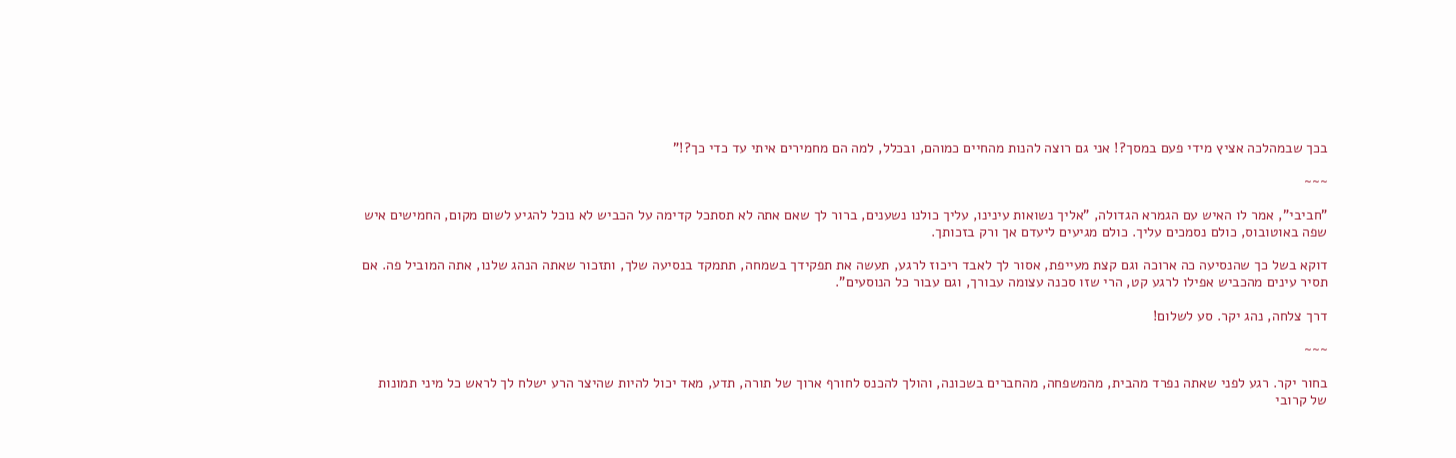בכך שבמהלכה אציץ מידי פעם במסך?! אני גם רוצה להנות מהחיים כמוהם, ובכלל, למה הם מחמירים איתי עד כדי כך?!"

~~~

"חביבי", אמר לו האיש עם הגמרא הגדולה, "אליך נשואות עינינו, עליך כולנו נשענים, ברור לך שאם אתה לא תסתכל קדימה על הכביש לא נוכל להגיע לשום מקום, החמישים איש שפה באוטובוס, כולם נסמכים עליך. כולם מגיעים ליעדם אך ורק בזכותך.

דוקא בשל כך שהנסיעה כה ארוכה וגם קצת מעייפת, אסור לך לאבד ריכוז לרגע, תעשה את תפקידך בשמחה, תתמקד בנסיעה שלך, ותזכור שאתה הנהג שלנו, אתה המוביל פה. אם תסיר עינים מהכביש אפילו לרגע קט, הרי שזו סכנה עצומה עבורך, וגם עבור כל הנוסעים".

דרך צלחה, נהג יקר. סע לשלום!

~~~

בחור יקר. רגע לפני שאתה נפרד מהבית, מהמשפחה, מהחברים בשכונה, והולך להכנס לחורף ארוך של תורה, תדע, מאד יכול להיות שהיצר הרע ישלח לך לראש כל מיני תמונות של קרובי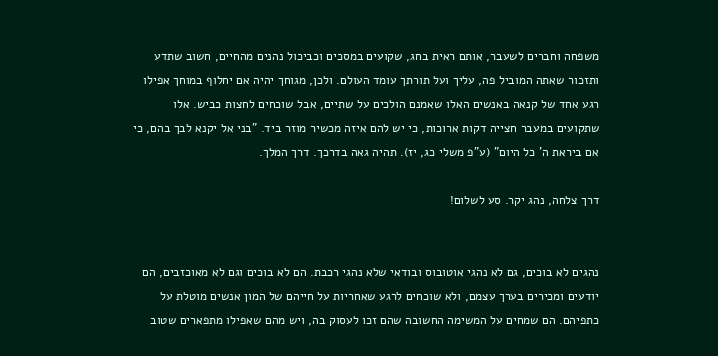משפחה וחברים לשעבר, אותם ראית בחג, שקועים במסכים וכביכול נהנים מהחיים, חשוב שתדע ותזכור שאתה המוביל פה, עליך ועל תורתך עומד העולם. ולכן, מגוחך יהיה אם יחלוף במוחך אפילו רגע אחד של קנאה באנשים האלו שאמנם הולכים על שתיים, אבל שוכחים לחצות כביש. אלו שתקועים במעבר חצייה דקות ארוכות, כי יש להם איזה מכשיר מוזר ביד. "בני אל יקנא לבך בהם, כי אם ביראת ה' כל היום" (ע"פ משלי כג, יז). תהיה גאה בדרכך. דרך המלך.

דרך צלחה, נהג יקר. סע לשלום!


נהגים לא בוכים, גם לא נהגי אוטובוס ובודאי שלא נהגי רכבת. הם לא בוכים וגם לא מאוכזבים, הם יודעים ומכירים בערך עצמם, ולא שוכחים לרגע שאחריות על חייהם של המון אנשים מוטלת על כתפיהם. הם שמחים על המשימה החשובה שהם זכו לעסוק בה, ויש מהם שאפילו מתפארים שטוב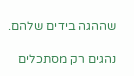שההגה בידים שלהם.

נהגים רק מסתכלים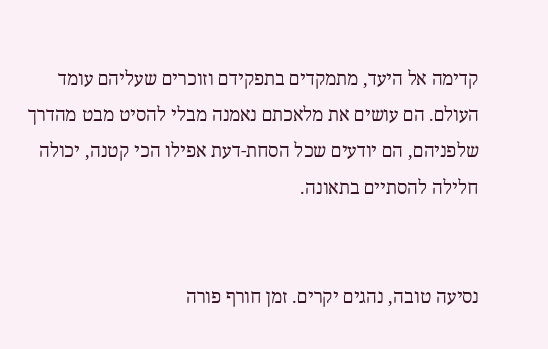קדימה אל היעד, מתמקדים בתפקידם וזוכרים שעליהם עומד העולם. הם עושים את מלאכתם נאמנה מבלי להסיט מבט מהדרך שלפניהם, הם יודעים שכל הסחת-דעת אפילו הכי קטנה, יכולה חלילה להסתיים בתאונה.


נסיעה טובה, נהגים יקרים. זמן חורף פורה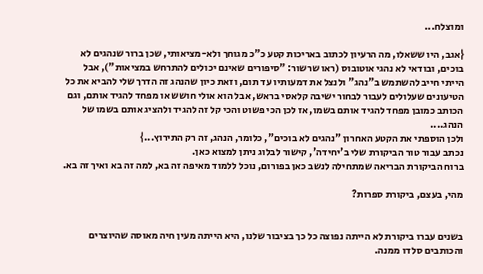ומוצלח...

{אגב, היו ששאלו, מה הרעיון לכתוב באריכות קטע כ"כ מגוחך ולא-מציאותי, שכן ברור שנהגים לא בוכים, ובודאי לא נהגי אוטובוס (ראו שרשור: "סיפורים שאינם יכולים להתרחש במציאות"), אבל הייתי חייב להשתמש ב"נהג" ולנצל את דמעותיו עד תום, וזאת כיון שהנהג זה הדרך שלי להביא את כל הטיעונים שעלולים לעבור לבחור ישיבה קלאסי בראש, אבל הוא אולי חושש או מפחד להגיד אותם, וגם הכותב כמובן מפחד להגיד אותם בשמו, אז לכן הכי פשוט והכי קל זה להגיד ולהציג אותם בשמו של הנהג....
ולכן הוספתי את הקטע האחרון "נהגים לא בוכים", כלומר, הנהג, זה רק התירוץ...}
נכתב עבור טור הביקורת שלי ב'יחידה', קישור לבלוג ניתן למצוא כאן.
ברוח הביקורת הבריאה שמתחילה לנשב כאן בפורום, נוכל ללמוד מאיפה זה בא, למה זה בא ואיך זה בא.

מהי, בעצם, ביקורת ספרות?


בשנים עברו ביקורת לא הייתה נפוצה כל כך בציבור שלנו, היא הייתה מעין חיה מאוסה שהיוצרים והכותבים סלדו ממנה.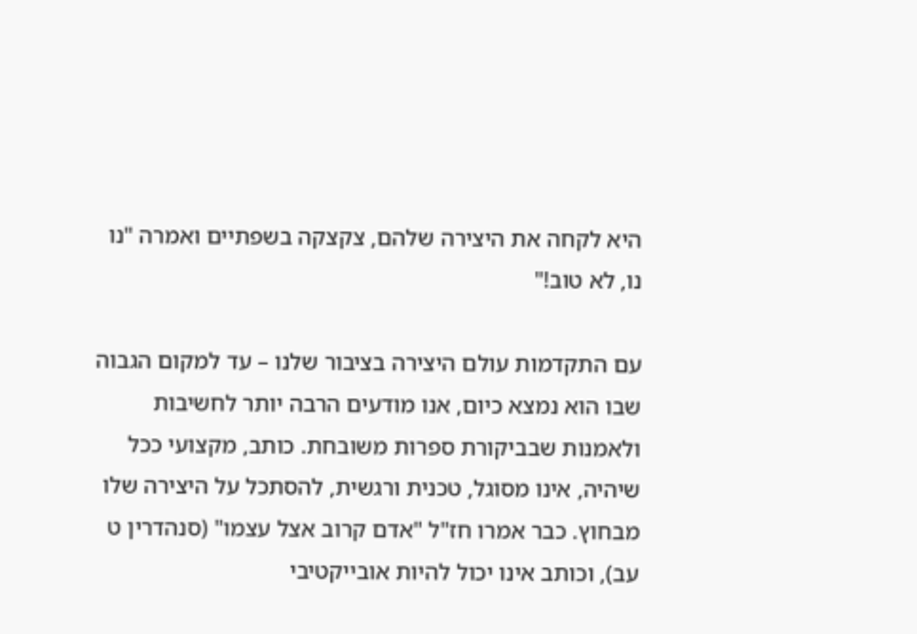היא לקחה את היצירה שלהם, צקצקה בשפתיים ואמרה "נו נו, לא טוב!"

עם התקדמות עולם היצירה בציבור שלנו – עד למקום הגבוה שבו הוא נמצא כיום, אנו מודעים הרבה יותר לחשיבות ולאמנות שבביקורת ספרות משובחת. כותב, מקצועי ככל שיהיה, אינו מסוגל, טכנית ורגשית, להסתכל על היצירה שלו מבחוץ. כבר אמרו חז"ל "אדם קרוב אצל עצמו" (סנהדרין ט עב), וכותב אינו יכול להיות אובייקטיבי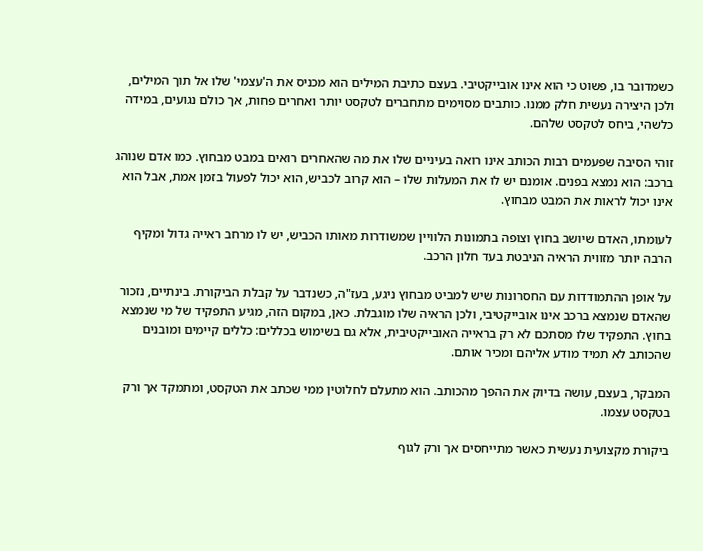כשמדובר בו, פשוט כי הוא אינו אובייקטיבי. בעצם כתיבת המילים הוא מכניס את ה'עצמי' שלו אל תוך המילים, ולכן היצירה נעשית חלק ממנו. כותבים מסוימים מתחברים לטקסט יותר ואחרים פחות, אך כולם נגועים, במידה כלשהי, ביחס לטקסט שלהם.

זוהי הסיבה שפעמים רבות הכותב אינו רואה בעיניים שלו את מה שהאחרים רואים במבט מבחוץ. כמו אדם שנוהג ברכב: הוא נמצא בפנים. אומנם יש לו את המעלות שלו – הוא קרוב לכביש, הוא יכול לפעול בזמן אמת, אבל הוא אינו יכול לראות את המבט מבחוץ.

לעומתו, האדם שיושב בחוץ וצופה בתמונות הלוויין שמשודרות מאותו הכביש, יש לו מרחב ראייה גדול ומקיף הרבה יותר מזווית הראיה הניבטת בעד חלון הרכב.

על אופן ההתמודדות עם החסרונות שיש למביט מבחוץ ניגע, בעז"ה, כשנדבר על קבלת הביקורת. בינתיים, נזכור שהאדם שנמצא ברכב אינו אובייקטיבי, ולכן הראיה שלו מוגבלת. כאן, במקום הזה, מגיע התפקיד של מי שנמצא בחוץ. התפקיד שלו מסתכם לא רק בראייה האובייקטיבית, אלא גם בשימוש בכללים: כללים קיימים ומובנים שהכותב לא תמיד מודע אליהם ומכיר אותם.

המבקר, בעצם, עושה בדיוק את ההפך מהכותב. הוא מתעלם לחלוטין ממי שכתב את הטקסט, ומתמקד אך ורק בטקסט עצמו.

ביקורת מקצועית נעשית כאשר מתייחסים אך ורק לגוף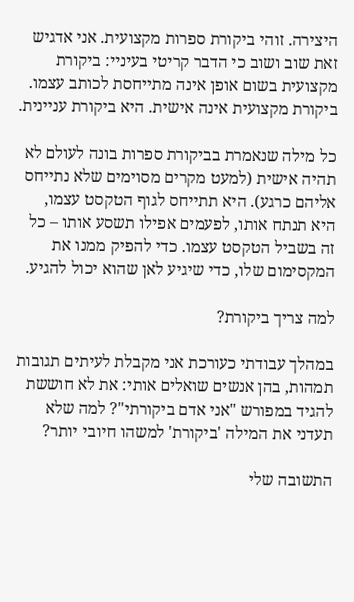היצירה. זוהי ביקורת ספרות מקצועית. אני אדגיש זאת שוב ושוב כי הדבר קריטי בעיניי: ביקורת מקצועית בשום אופן אינה מתייחסת לכותב עצמו. ביקורת מקצועית אינה אישית. היא ביקורת עניינית.

כל מילה שנאמרת בביקורת ספרות בונה לעולם לא תהיה אישית (למעט מקרים מסוימים שלא נתייחס אליהם כרגע). היא תתייחס לגוף הטקסט עצמו, היא תנתח אותו, לפעמים אפילו תשסע אותו – כל זה בשביל הטקסט עצמו. כדי להפיק ממנו את המקסימום שלו, כדי שיגיע לאן שהוא יכול להגיע.

למה צריך ביקורת?

במהלך עבודתי כעורכת אני מקבלת לעיתים תגובות תמהות, בהן אנשים שואלים אותי: את לא חוששת להגיד במפורש "אני אדם ביקורתי"? למה שלא תעדני את המילה 'ביקורת' למשהו חיובי יותר?

התשובה שלי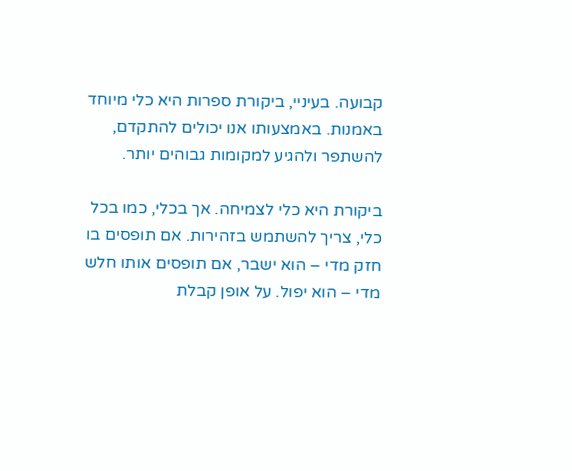קבועה. בעיניי, ביקורת ספרות היא כלי מיוחד באמנות. באמצעותו אנו יכולים להתקדם, להשתפר ולהגיע למקומות גבוהים יותר.

ביקורת היא כלי לצמיחה. אך בכלי, כמו בכל כלי, צריך להשתמש בזהירות. אם תופסים בו חזק מדי – הוא ישבר, אם תופסים אותו חלש מדי – הוא יפול. על אופן קבלת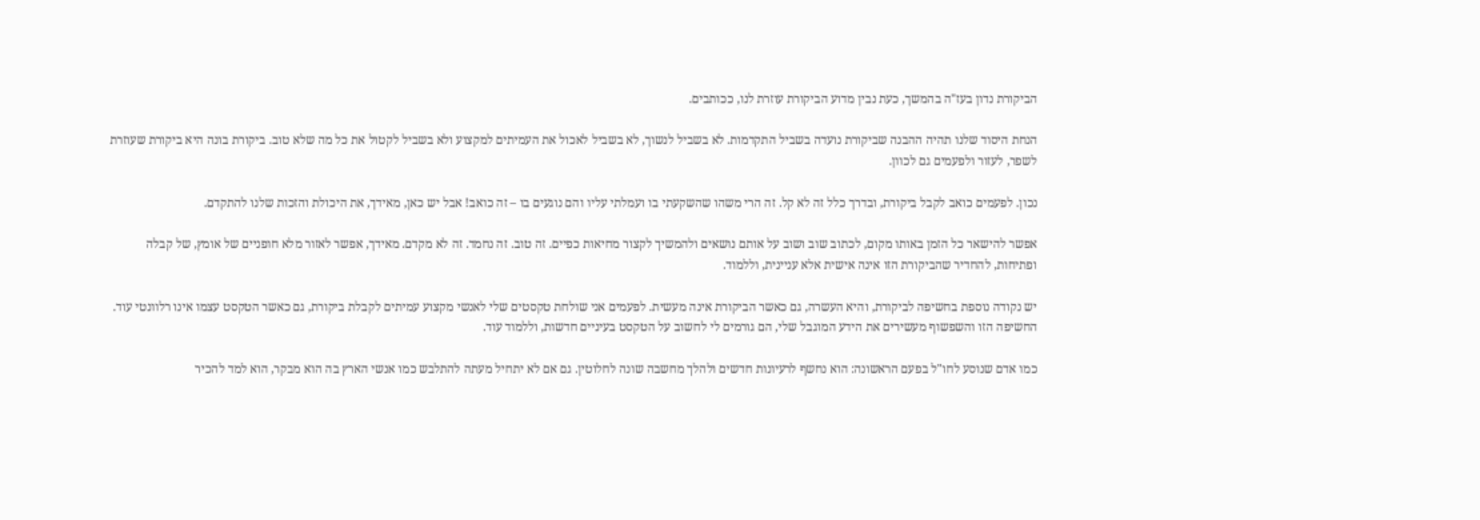הביקורת נדון בעז"ה בהמשך, כעת נבין מדוע הביקורת עוזרת לנו, ככותבים.

הנחת היסוד שלנו תהיה ההבנה שביקורת נועדה בשביל התקדמות. לא בשביל לנשוך, לא בשביל לאכול את העמיתים למקצוע ולא בשביל לקטול את כל מה שלא טוב. ביקורת בונה היא ביקורת שעוזרת לשפר, לעזור ולפעמים גם לכוון.

נכון. לפעמים כואב לקבל ביקורת, ובדרך כלל זה לא קל. זה הרי משהו שהשקעתי בו ועמלתי עליו והם נוגעים בו – זה כואב! אבל יש כאן, מאידך, את היכולת והזכות שלנו להתקדם.

אפשר להישאר כל הזמן באותו מקום, לכתוב שוב ושוב על אותם נושאים ולהמשיך לקצור מחיאות כפיים. זה טוב. זה נחמד. זה לא מקדם. מאידך, אפשר לאזור מלא חופניים של אומץ, של קבלה ופתיחות, להחדיר שהביקורת הזו אינה אישית אלא עניינית, וללמוד.

יש נקודה נוספת בחשיפה לביקורת, והיא העשרה, גם כאשר הביקורת אינה מעשית. לפעמים אני שולחת טקסטים שלי לאנשי מקצוע עמיתים לקבלת ביקורת, גם כאשר הטקסט עצמו אינו רלוונטי עוד. החשיפה הזו והשפשוף מעשירים את הידע המוגבל שלי, הם גורמים לי לחשוב על הטקסט בעיניים חדשות, וללמוד עוד.

כמו אדם שנוסע לחו"ל בפעם הראשונה: הוא נחשף לרעיונות חדשים ולהלך מחשבה שונה לחלוטין. גם אם לא יתחיל מעתה להתלבש כמו אנשי הארץ בה הוא מבקר, הוא למד להכיר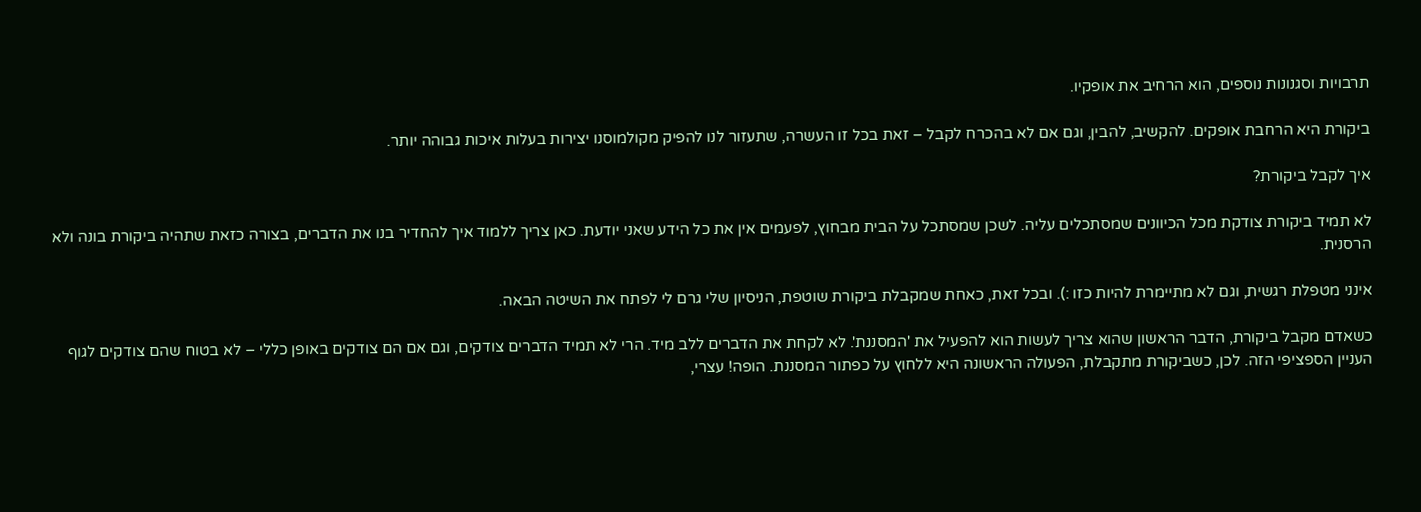תרבויות וסגנונות נוספים, הוא הרחיב את אופקיו.

ביקורת היא הרחבת אופקים. להקשיב, להבין, וגם אם לא בהכרח לקבל – זאת בכל זו העשרה, שתעזור לנו להפיק מקולמוסנו יצירות בעלות איכות גבוהה יותר.

איך לקבל ביקורת?

לא תמיד ביקורת צודקת מכל הכיוונים שמסתכלים עליה. לשכן שמסתכל על הבית מבחוץ, לפעמים אין את כל הידע שאני יודעת. כאן צריך ללמוד איך להחדיר בנו את הדברים, בצורה כזאת שתהיה ביקורת בונה ולא הרסנית.

אינני מטפלת רגשית, וגם לא מתיימרת להיות כזו :). ובכל זאת, כאחת שמקבלת ביקורת שוטפת, הניסיון שלי גרם לי לפתח את השיטה הבאה.

כשאדם מקבל ביקורת, הדבר הראשון שהוא צריך לעשות הוא להפעיל את 'המסננת'. לא לקחת את הדברים ללב מיד. הרי לא תמיד הדברים צודקים, וגם אם הם צודקים באופן כללי – לא בטוח שהם צודקים לגוף העניין הספציפי הזה. לכן, כשביקורת מתקבלת, הפעולה הראשונה היא ללחוץ על כפתור המסננת. הופה! עצרי,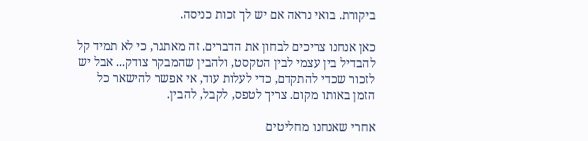ביקורת. בואי נראה אם יש לך זכות כניסה.

כאן אנחנו צריכים לבחון את הדברים. זה מאתגר, כי לא תמיד קל להבדיל בין עצמי לבין הטקסט, ולהבין שהמבקר צודק... אבל יש לזכור שכדי להתקדם, כדי לעלות עוד, אי אפשר להישאר כל הזמן באותו מקום. צריך לטפס, לקבל, להבין.

אחרי שאנחנו מחליטים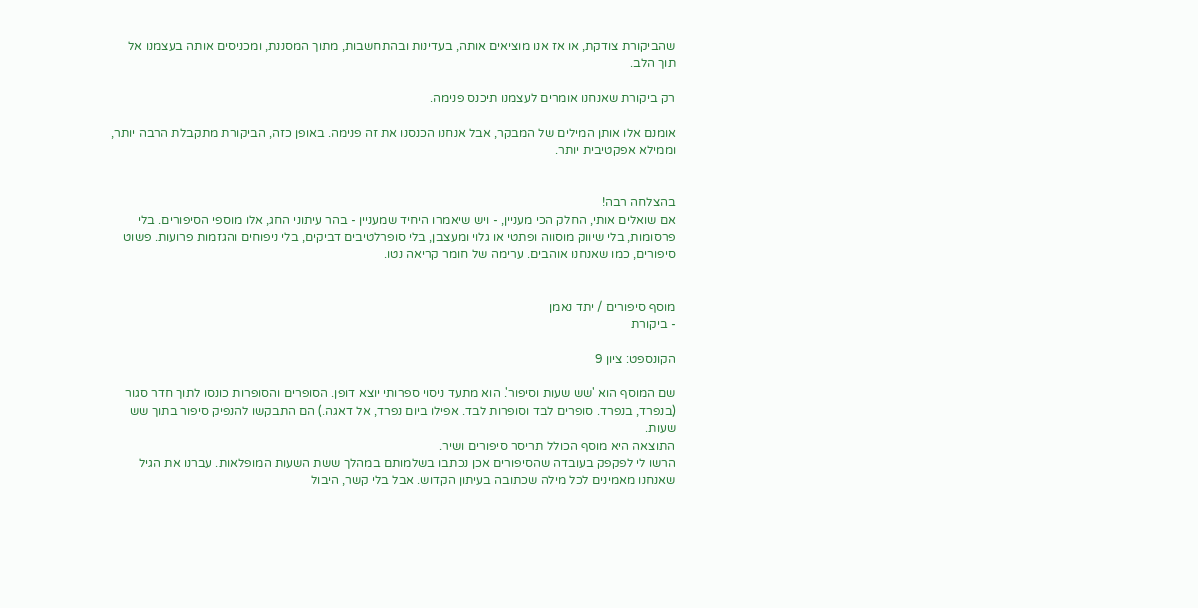שהביקורת צודקת, או אז אנו מוציאים אותה, בעדינות ובהתחשבות, מתוך המסננת, ומכניסים אותה בעצמנו אל תוך הלב.

רק ביקורת שאנחנו אומרים לעצמנו תיכנס פנימה.

אומנם אלו אותן המילים של המבקר, אבל אנחנו הכנסנו את זה פנימה. באופן כזה, הביקורת מתקבלת הרבה יותר, וממילא אפקטיבית יותר.


בהצלחה רבה!
אם שואלים אותי, החלק הכי מעניין, - ויש שיאמרו היחיד שמעניין - בהר עיתוני החג, אלו מוספי הסיפורים. בלי פרסומות, בלי שיווק מוסווה ופתטי או גלוי ומעצבן, בלי סופרלטיבים דביקים, בלי ניפוחים והגזמות פרועות. פשוט סיפורים, כמו שאנחנו אוהבים. ערימה של חומר קריאה נטו.


מוסף סיפורים / יתד נאמן
- ביקורת

הקונספט: ציון 9

שם המוסף הוא 'שש שעות וסיפור'. הוא מתעד ניסוי ספרותי יוצא דופן. הסופרים והסופרות כונסו לתוך חדר סגור (בנפרד, בנפרד. סופרים לבד וסופרות לבד. אפילו ביום נפרד, אל דאגה.) הם התבקשו להנפיק סיפור בתוך שש שעות.
התוצאה היא מוסף הכולל תריסר סיפורים ושיר.
הרשו לי לפקפק בעובדה שהסיפורים אכן נכתבו בשלמותם במהלך ששת השעות המופלאות. עברנו את הגיל שאנחנו מאמינים לכל מילה שכתובה בעיתון הקדוש. אבל בלי קשר, היבול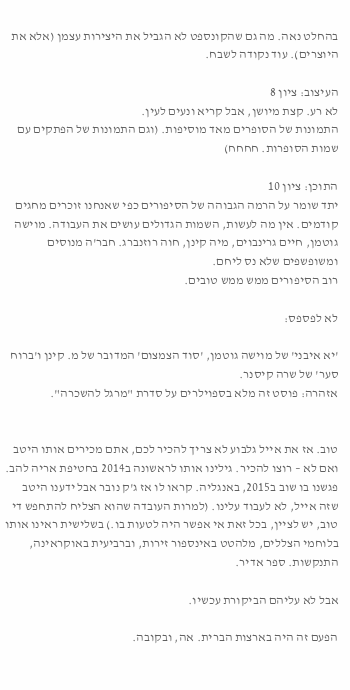בהחלט נאה. מה גם שהקונספט לא הגביל את היצירות עצמן (אלא את היוצרים). עוד נקודה לשבח.

העיצוב: ציון 8
לא רע. קצת מיושן, אבל קריא ונעים לעין.
התמונות של הסופרים מאד מוסיפות. (וגם התמונות של הפתקים עם שמות הסופרות. חחחח)

התוכן: ציון 10
יתד שומר על הרמה הגבוהה של הסיפורים כפי שאנחנו זוכרים מחגים קודמים. אין מה לעשות, השמות הגדולים עושים את העבודה. מוישה גוטמן, חיים גרינבוים, מיה קינן, חוה רוזנברג. חבר'ה מנוסים ומשופשפים שלא נס ליחם.
רוב הסיפורים ממש ממש טובים.

לא לפספס:

'יא איבני' של מוישה גוטמן, 'סוד הצמצום' המדובר של מ. קינן ו'ברוח סער' של שרה קיסנר.
אזהרה: פוסט זה מלא בספוילרים על סדרת "מרגל להשכרה".


טוב. אז את אייל גלבוע לא צריך להכיר לכם, אתם מכירים אותו היטב ואם לא – רוצו להכיר. גילינו אותו לראשונה ב2014 בחטיפת אריה להב. פגשנו בו שוב ב2015, באנגליה. קראו לו אז ג'ק נובר אבל ידענו היטב שזה אייל, לא לעבוד עלינו. (למרות העובדה שהוא הצליח להתחפש די טוב, יש לציין, בכל זאת אי אפשר היה לטעות בו.) בשלישית ראינו אותו בלוחמי הצללים, מלהטט באינספור זירות, וברביעית באוקראינה, התנקשות. ספר אדיר.

אבל לא עליהם הביקורת עכשיו.

הפעם זה היה בארצות הברית. אה, ובקובה.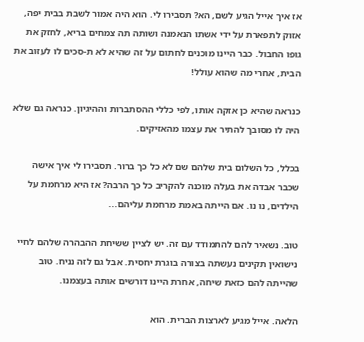אז איך אייל הגיע לשם, הא? תסבירו לי. הוא היה אמור לשבת בבית יפה, אזוק לתפארת על ידי אשתו הנאמנה ושותה תה צמחים בריא, לחזק את גופו החבול. כבר היינו מוכנים לחתום על זה שהיא לא ת-סכים לו לעזוב את הבית, אחרי מה שהוא עולל!

כנראה שהיא כן אזקה אותו, לפי כללי ההסתברות וההיגיון. כנראה גם שלא היה לו מסובך להתיר את עצמו מהאזיקים.

בכלל, כל השלום בית שלהם שם לא כל כך ברור. תסבירו לי איך אישה שכבר אבדה את בעלה מוכנה להקריב כל כך הרבה? אז היא מרחמת על הילדים, נו נו. אם הייתה באמת מרחמת עליהם...

טוב. נשאיר להם להתמודד עם זה. יש לציין ששיחת ההבהרה שלהם לחיי נישואין תקינים נעשתה בצורה בוגרת יחסית. אבל גם לזה נניח. טוב שהייתה להם כזאת שיחה, אחרת היינו דורשים אותה בעצמנו.

הלאה. אייל מגיע לארצות הברית. הוא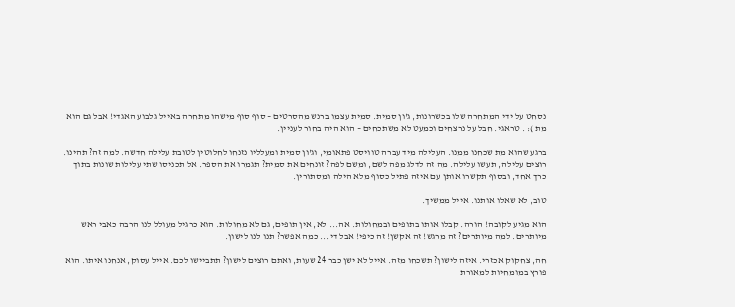נסחט על ידי המתחרה שלו בכשרונות, ג'ון סמית. סמית עצמו ברנש מהסרטים – סוף סוף מישהו מתחרה באייל גלבוע האגדי! אבל גם הוא מת ): . טראגי. חבל על נרצחים וכמעט לא משתכחים – הוא היה בחור לעניין.

ברגע שהוא מת שכחנו ממנו. העלילה מיד עברה טוויסט פתאומי, וג'ון סמית ומעלליו נזנחו לחלוטין לטובת עלילה חדשה. למה זה? תהינו. רוצים עלילה, תעשו עלילה. מה זה לדלג מפה לשם, ומשם לפה? זונחים את סמית? תגמרו את הספר. אל תכניסו שתי עלילות שונות בתוך כרך אחד, ובסוף תקשרו אותן עם איזה פתיל כסוף מלא הילה ומסתורין.

טוב, לא שאלו אותנו. אייל ממשיך.

הוא מגיע לקובה! הורה. קבלו אותו בתופים ובמחולות. אה... לא, אין תופים, גם לא מחולות. הוא כרגיל מעולל לנו הרבה כאבי ראש מיותרים. למה מיותרים? זה מרגש! זה אקשן! זה כיפי! אבל די... כמה אפשר? תנו לנו לישון.

חה, צחקוק אכזרי. איזה לישון? תשכחו מזה. אייל לא ישן כבר 24 שעות, ואתם רוצים לישון? תתביישו לכם. אייל עסוק, אנחנו איתו. הוא פורץ במומחיות למאורת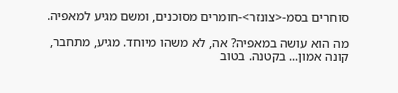סוחרים בסמ-<צונזר>-חומרים מסוכנים, ומשם מגיע למאפיה.

מה הוא עושה במאפיה? אה, לא משהו מיוחד. מגיע, מתחבר, קונה אמון... בקטנה. בטוב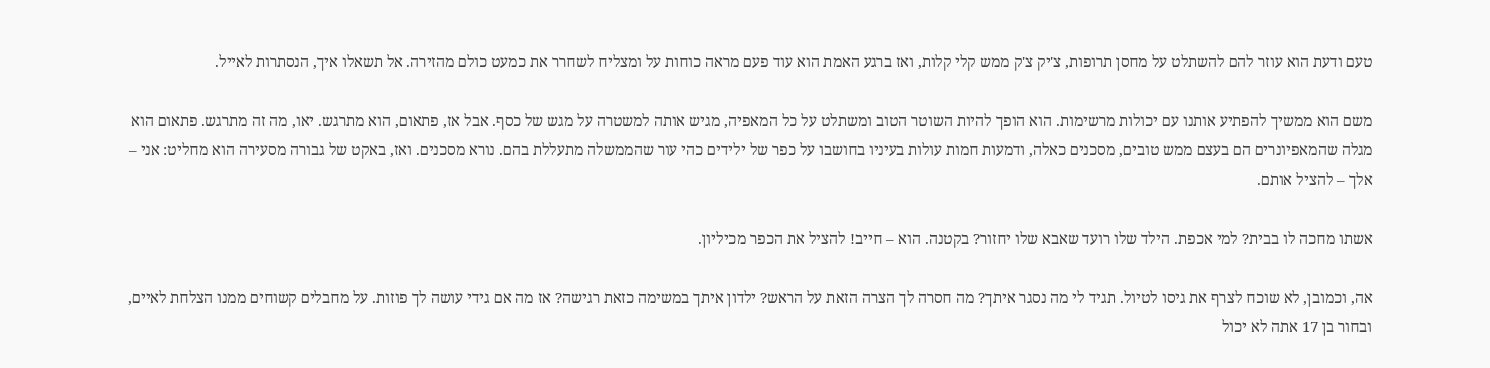טעם ודעת הוא עוזר להם להשתלט על מחסן תרופות, צ'יק צ'ק ממש קלי קלות, ואז ברגע האמת הוא עוד פעם מראה כוחות על ומצליח לשחרר את כמעט כולם מהזירה. אל תשאלו איך, הנסתרות לאייל.

משם הוא ממשיך להפתיע אותנו עם יכולות מרשימות. הוא הופך להיות השוטר הטוב ומשתלט על כל המאפיה, מגיש אותה למשטרה על מגש של כסף. אבל אז, פתאום, הוא מתרגש. יאו, מה זה מתרגש. פתאום הוא מגלה שהמאפיונרים הם בעצם ממש טובים, מסכנים כאלה, ודמעות חמות עולות בעיניו בחושבו על כפר של ילידים כהי עור שהממשלה מתעללת בהם. נורא מסכנים. ואז, באקט של גבורה מסעירה הוא מחליט: אני – אלך – להציל אותם.

אשתו מחכה לו בבית? למי אכפת. הילד שלו רועד שאבא שלו יחזור? בקטנה. הוא – חייב! להציל את הכפר מכיליון.

אה, וכמובן, לא שוכח לצרף את גיסו לטיול. תגיד לי מה נסגר איתך? מה חסרה לך הצרה הזאת על הראש? ילדון איתך במשימה כזאת רגישה? אז מה אם גידי עושה לך פוזות. על מחבלים קשוחים ממנו הצלחת לאיים, ובחור בן 17 אתה לא יכול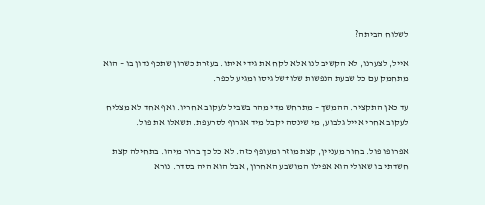לשלוח הביתה?

אייל, לצערנו, לא הקשיב לנו אלא לקח את גידי איתו. בעזרת כשרון שתכף נדון בו – הוא מתחמק עם כל שבעת הנפשות שלו+של גיסו ומגיע לכפר.

עד כאן התקציר. ההמשך – מתרחש מדי מהר בשביל לעקוב אחריו. ואף אחד לא מצליח לעקוב אחרי אייל גלבוע, מי שינסה יקבל מיד אגרוף לסרעפת. תשאלו את פול.

אפרופו פול. בחור מעניין, קצת מוזר ומעופף כזה. לא כל כך ברור מיהו. בתחילה קצת חשדתי בו שאולי הוא אפילו המושבע האחרון, אבל הוא היה בסדר. נורא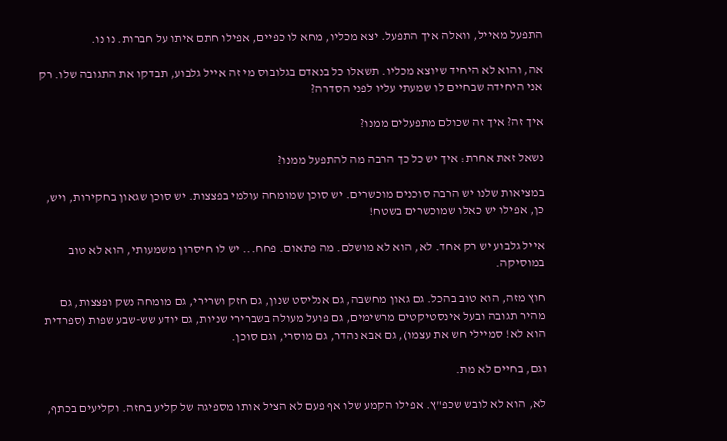התפעל מאייל, וואלה איך התפעל. יצא מכליו, מחא לו כפיים, אפילו חתם איתו על חברות. נו נו.

אה, והוא לא היחיד שיוצא מכליו. תשאלו כל בנאדם בגלובוס מי זה אייל גלבוע, תבדקו את התגובה שלו. רק אני היחידה שבחיים לו שמעתי עליו לפני הסדרה?

איך זה? איך זה שכולם מתפעלים ממנו?

נשאל זאת אחרת: איך יש כל כך הרבה מה להתפעל ממנו?

במציאות שלנו יש הרבה סוכנים מוכשרים. יש סוכן שמומחה עולמי בפצצות. יש סוכן שגאון בחקירות, ויש, כן, אפילו יש כאלו שמוכשרים בשטח!

אייל גלבוע יש רק אחד. לא, הוא לא מושלם. מה פתאום. פחח... יש לו חיסרון משמעותי, הוא לא טוב במוסיקה.

חוץ מזה, הוא טוב בהכל. גם גאון מחשבה, גם אנליסט שנון, גם חזק ושרירי, גם מומחה נשק ופצצות, גם מהיר תגובה ובעל אינסטיקטים מרשימים, גם פועל מעולה בשברירי שניות, גם יודע שש-שבע שפות (ספרדית הוא לא! סמיילי חש את עצמו), גם אבא נהדר, גם מוסרי, וגם סוכן.

וגם, בחיים לא מת.

לא, הוא לא לובש שכפ"ץ. אפילו הקמע שלו אף פעם לא הציל אותו מספיגה של קליע בחזה. וקליעים בכתף,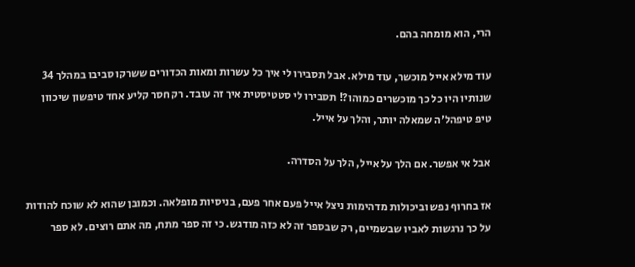הרי, הוא מומחה בהם.

עוד מילא אייל מוכשר, עוד מילא. אבל תסבירו לי איך כל עשרות ומאות הכדורים ששרקו סביבו במהלך 34 שנותיו היו כל כך מוכשרים כמוהו?! תסבירו לי סטטיסטית איך זה עובד. רק חסר קליע אחד טיפשון שיכוון טיפ טיפהל'ה שמאלה יותר, והלך על אייל.

אבל אי אפשר. אם הלך על אייל, הלך על הסדרה.

אז בחרוף נפש וביכולות מדהימות ניצל אייל פעם אחר פעם, בניסיות מופלאה. וכמובן שהוא לא שוכח להודות על כך נרגשות לאביו שבשמיים, רק שבספר זה לא כזה מודגש. כי זה ספר מתח, מה אתם רוצים. לא ספר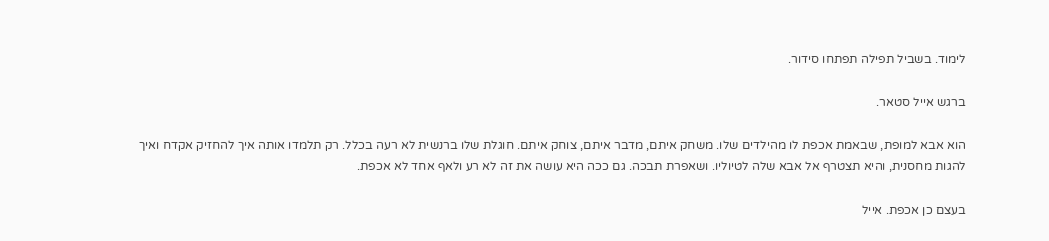לימוד. בשביל תפילה תפתחו סידור.

ברגש אייל סטאר.

הוא אבא למופת, שבאמת אכפת לו מהילדים שלו. משחק איתם, מדבר איתם, צוחק איתם. חוגלת שלו ברנשית לא רעה בכלל. רק תלמדו אותה איך להחזיק אקדח ואיך להגות מחסנית, והיא תצטרף אל אבא שלה לטיוליו. ושאפרת תבכה. גם ככה היא עושה את זה לא רע ולאף אחד לא אכפת.

בעצם כן אכפת. אייל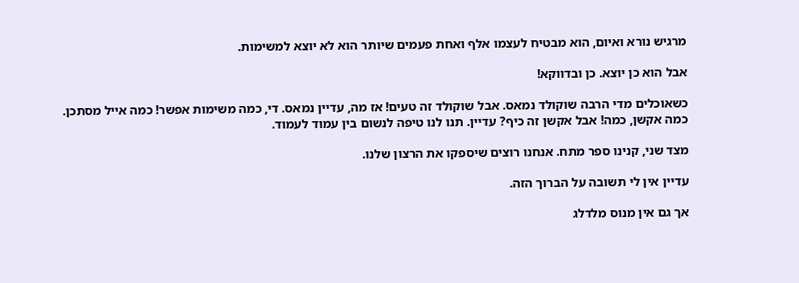מרגיש נורא ואיום, הוא מבטיח לעצמו אלף ואחת פעמים שיותר הוא לא יוצא למשימות.

אבל הוא כן יוצא. כן ובדווקא!

כשאוכלים מדי הרבה שוקולד נמאס. אבל שוקולד זה טעים! אז מה, עדיין נמאס. די, כמה משימות אפשר! כמה אייל מסתכן. כמה אקשן, כמה! אבל אקשן זה כיף? עדיין. תנו לנו טיפה לנשום בין עמוד לעמוד.

מצד שני, קנינו ספר מתח. אנחנו רוצים שיספקו את הרצון שלנו.

עדיין אין לי תשובה על הברוך הזה.

אך גם אין מנוס מלדלג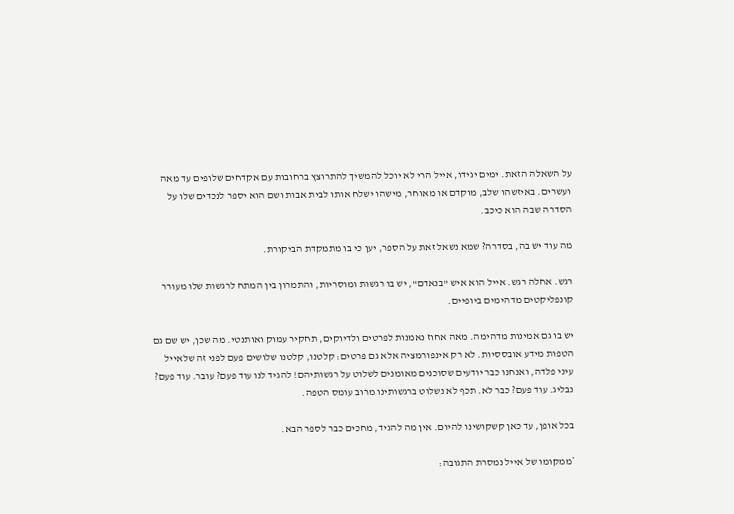על השאלה הזאת. ימים יגידו, אייל הרי לא יוכל להמשיך להתרוצץ ברחובות עם אקדחים שלופים עד מאה ועשרים. באיזשהו שלב, מוקדם או מאוחר, מישהו ישלח אותו לבית אבות ושם הוא יספר לנכדים שלו על הסדרה שבה הוא כיכב.

מה עוד יש בה, בסדרה? שמא נשאל זאת על הספר, יען כי בו מתמקדת הביקורת.

רגש. אחלה רגש. אייל הוא איש "בנאדם", יש בו רגשות ומוסריות, והתמרון בין המתח לרגשות שלו מעורר קונפליקטים מדהימים ביופיים.

יש בו גם אמינות מדהימה. מאה אחוז נאמנות לפרטים ולדיוקים, תחקיר עמוק ואותנטי. מה שכן, יש שם גם הטפות מידע אובססיות. לא רק אינפורמציה אלא גם פרטים: קלטנו, קלטנו שלושים פעם לפני זה שלאייל עיני פלדה, ואנחנו כבר יודעים שסוכנים מאומנים לשלוט על רגשותיהם! להגיד לנו עוד פעם? עובר. עוד פעם? נבליג. עוד פעם? כבר לא. תכף לא נשלוט ברגשותינו מרוב עומס הטפה.

בכל אופן, עד כאן קשקושינו להיום. אין מה להגיד, מחכים כבר לספר הבא.

*ממקומו של אייל נמסרת התגובה: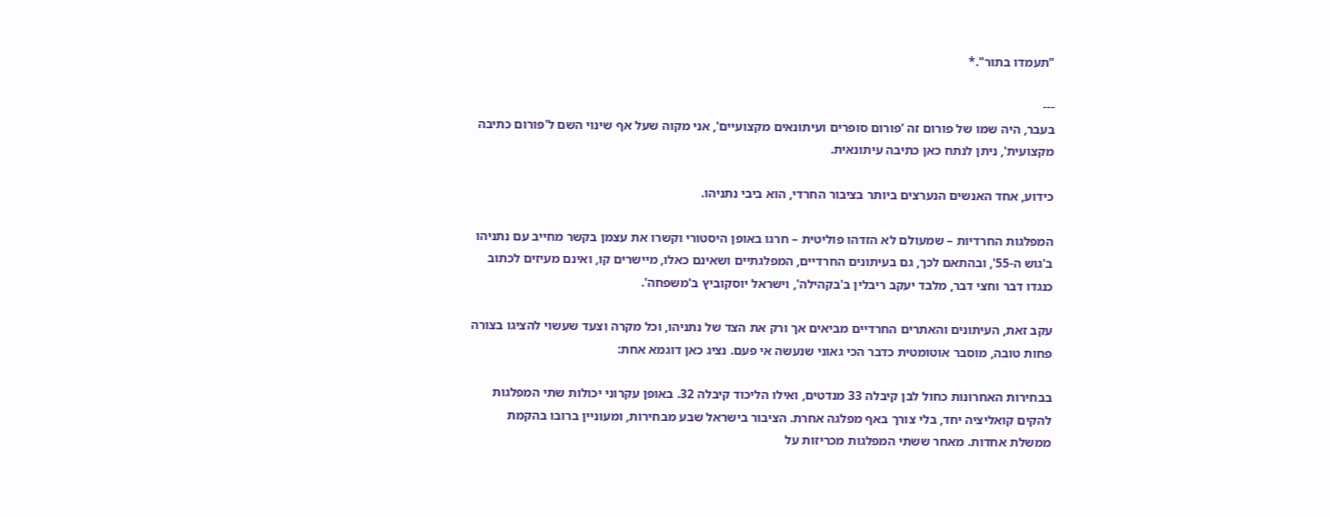"תעמדו בתור".*

---
בעבר, היה שמו של פורום זה 'פורום סופרים ועיתונאים מקצועיים', אני מקוה שעל אף שינוי השם ל'פורום כתיבה מקצועית', ניתן לנתח כאן כתיבה עיתונאית.

כידוע, אחד האנשים הנערצים ביותר בציבור החרדי, הוא ביבי נתניהו.

המפלגות החרדיות – שמעולם לא הזדהו פוליטית – חרגו באופן היסטורי וקשרו את עצמן בקשר מחייב עם נתניהו ב'גוש ה-55', ובהתאם לכך, גם בעיתונים החרדיים, המפלגתיים ושאינם כאלו, מיישרים קו, ואינם מעיזים לכתוב כנגדו דבר וחצי דבר, מלבד יעקב ריבלין ב'בקהילה', וישראל יוסקוביץ ב'משפחה'.

עקב זאת, העיתונים והאתרים החרדיים מביאים אך ורק את הצד של נתניהו, וכל מקרה וצעד שעשוי להציגו בצורה פחות טובה, מוסבר אוטומטית כדבר הכי גאוני שנעשה אי פעם. נציג כאן דוגמא אחת:

בבחירות האחרונות כחול לבן קיבלה 33 מנדטים, ואילו הליכוד קיבלה 32. באופן עקרוני יכולות שתי המפלגות להקים קואליציה יחד, בלי צורך באף מפלגה אחרת. הציבור בישראל שבע מבחירות, ומעוניין ברובו בהקמת ממשלת אחדות. מאחר ששתי המפלגות מכריזות על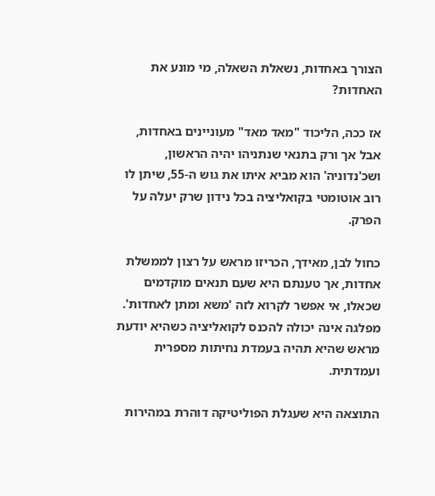הצורך באחדות, נשאלת השאלה, מי מונע את האחדות?

אז ככה, הליכוד "מאד מאד" מעוניינים באחדות, אבל אך ורק בתנאי שנתניהו יהיה הראשון, ושכ'נדוניה' הוא מביא איתו את גוש ה-55, שיתן לו רוב אוטומטי בקואליציה בכל נידון שרק יעלה על הפרק.

כחול לבן, מאידך, הכריזו מראש על רצון לממשלת אחדות, אך טענתם היא שעם תנאים מוקדמים שכאלו, אי אפשר לקרוא לזה 'משא ומתן לאחדות'. מפלגה אינה יכולה להכנס לקואליציה כשהיא יודעת מראש שהיא תהיה בעמדת נחיתות מספרית ועמדתית.

התוצאה היא שעגלת הפוליטיקה דוהרת במהירות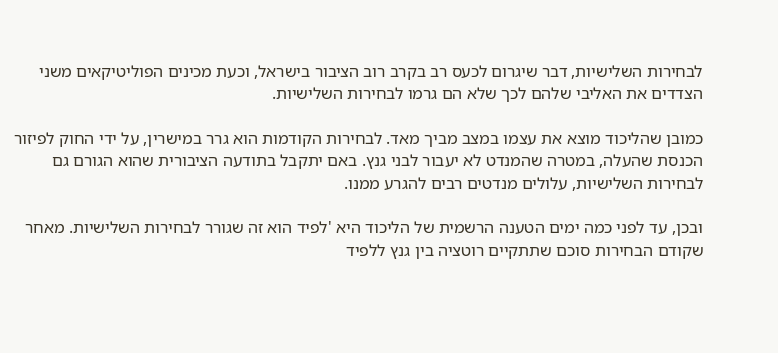לבחירות השלישיות, דבר שיגרום לכעס רב בקרב רוב הציבור בישראל, וכעת מכינים הפוליטיקאים משני הצדדים את האליבי שלהם לכך שלא הם גרמו לבחירות השלישיות.

כמובן שהליכוד מוצא את עצמו במצב מביך מאד. לבחירות הקודמות הוא גרר במישרין, על ידי החוק לפיזור הכנסת שהעלה, במטרה שהמנדט לא יעבור לבני גנץ. באם יתקבל בתודעה הציבורית שהוא הגורם גם לבחירות השלישיות, עלולים מנדטים רבים להגרע ממנו.

ובכן, עד לפני כמה ימים הטענה הרשמית של הליכוד היא 'לפיד הוא זה שגורר לבחירות השלישיות. מאחר שקודם הבחירות סוכם שתתקיים רוטציה בין גנץ ללפיד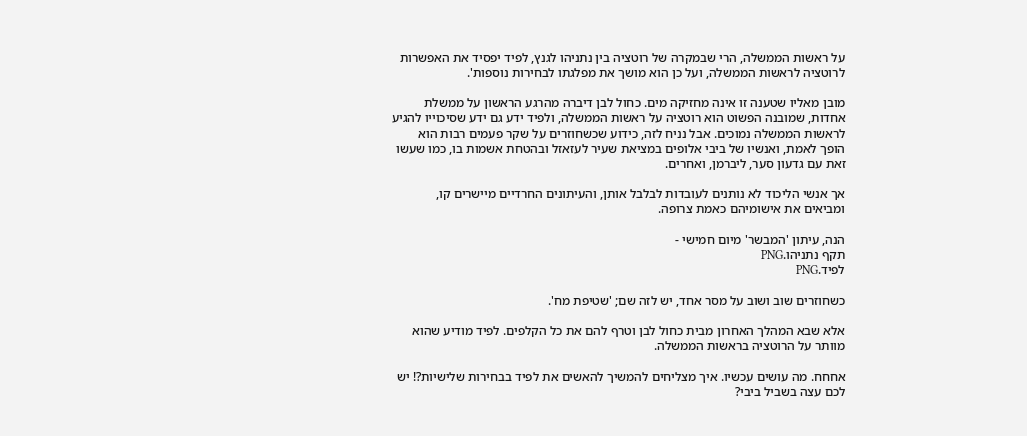על ראשות הממשלה, הרי שבמקרה של רוטציה בין נתניהו לגנץ, לפיד יפסיד את האפשרות לרוטציה לראשות הממשלה, ועל כן הוא מושך את מפלגתו לבחירות נוספות'.

מובן מאליו שטענה זו אינה מחזיקה מים. כחול לבן דיברה מהרגע הראשון על ממשלת אחדות, שמובנה הפשוט הוא רוטציה על ראשות הממשלה, ולפיד ידע גם ידע שסיכוייו להגיע לראשות הממשלה נמוכים. אבל נניח לזה, כידוע שכשחוזרים על שקר פעמים רבות הוא הופך לאמת, ואנשיו של ביבי אלופים במציאת שעיר לעזאזל ובהטחת אשמות בו, כמו שעשו זאת עם גדעון סער, ליברמן, ואחרים.

אך אנשי הליכוד לא נותנים לעובדות לבלבל אותן, והעיתונים החרדיים מיישרים קו, ומביאים את אישומיהם כאמת צרופה.

הנה, עיתון 'המבשר' מיום חמישי -
תקף נתניהו.PNG
לפיד.PNG

כשחוזרים שוב ושוב על מסר אחד, יש לזה שם; 'שטיפת מח'.

אלא שבא המהלך האחרון מבית כחול לבן וטרף להם את כל הקלפים. לפיד מודיע שהוא מוותר על הרוטציה בראשות הממשלה.

אחחח. מה עושים עכשיו. איך מצליחים להמשיך להאשים את לפיד בבחירות שלישיות?! יש לכם עצה בשביל ביבי?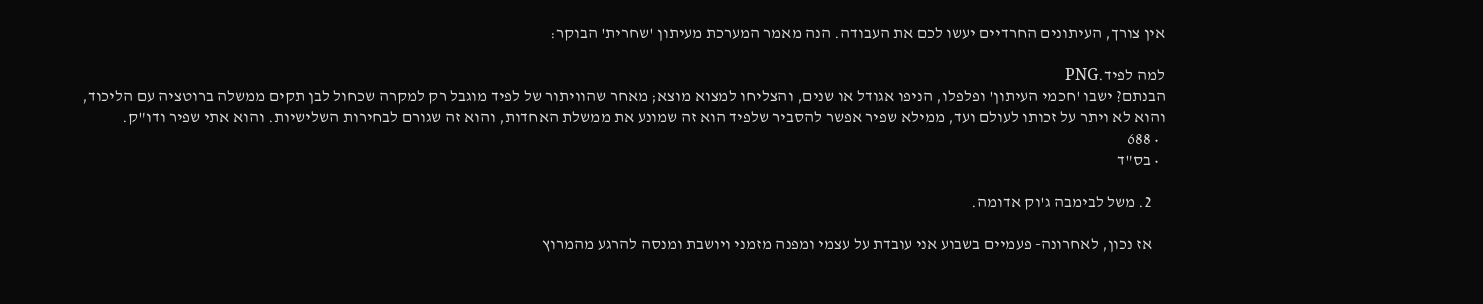אין צורך, העיתונים החרדיים יעשו לכם את העבודה. הנה מאמר המערכת מעיתון 'שחרית' הבוקר:

למה לפיד.PNG
הבנתם? ישבו 'חכמי העיתון' ופלפלו, הניפו אגודל או שנים, והצליחו למצוא מוצא; מאחר שהוויתור של לפיד מוגבל רק למקרה שכחול לבן תקים ממשלה ברוטציה עם הליכוד, והוא לא ויתר על זכותו לעולם ועד, ממילא שפיר אפשר להסביר שלפיד הוא זה שמונע את ממשלת האחדות, והוא זה שגורם לבחירות השלישיות. והוא אתי שפיר ודו"ק.
  • 688
  • בס"ד

    2. משל לבימבה ג'וק אדומה.

    אז נכון, לאחרונה- פעמיים בשבוע אני עובדת על עצמי ומפנה מזמני ויושבת ומנסה להרגע מהמרוץ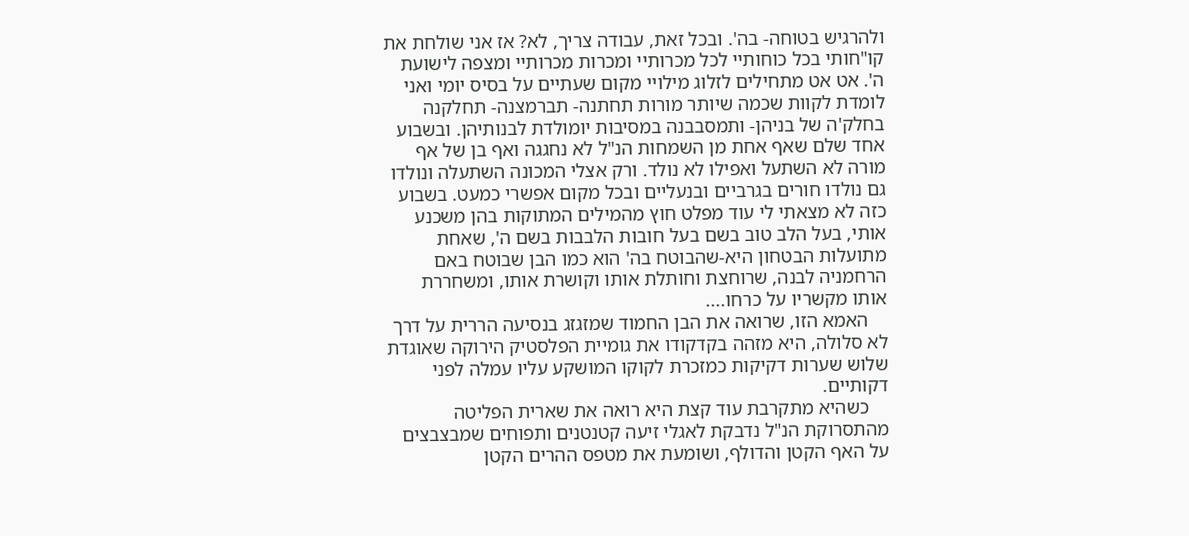ולהרגיש בטוחה- בה'. ובכל זאת, עבודה צריך, לא? אז אני שולחת את קו"חותי בכל כוחותיי לכל מכרותיי ומכרות מכרותיי ומצפה לישועת ה'. אט אט מתחילים לזלוג מילויי מקום שעתיים על בסיס יומי ואני לומדת לקוות שכמה שיותר מורות תחתנה- תברמצנה- תחלקנה בחלק'ה של בניהן- ותמסבבנה במסיבות יומולדת לבנותיהן. ובשבוע אחד שלם שאף אחת מן השמחות הנ"ל לא נחגגה ואף בן של אף מורה לא השתעל ואפילו לא נולד. ורק אצלי המכונה השתעלה ונולדו גם נולדו חורים בגרביים ובנעליים ובכל מקום אפשרי כמעט. בשבוע כזה לא מצאתי לי עוד מפלט חוץ מהמילים המתוקות בהן משכנע אותי, בעל הלב טוב בשם בעל חובות הלבבות בשם ה', שאחת מתועלות הבטחון היא-שהבוטח בה' הוא כמו הבן שבוטח באם הרחמניה לבנה, שרוחצת וחותלת אותו וקושרת אותו, ומשחררת אותו מקשריו על כרחו....
    האמא הזו, שרואה את הבן החמוד שמזגזג בנסיעה הררית על דרך לא סלולה, היא מזהה בקדקודו את גומיית הפלסטיק הירוקה שאוגדת שלוש שערות דקיקות כמזכרת לקוקו המושקע עליו עמלה לפני דקותיים.
    כשהיא מתקרבת עוד קצת היא רואה את שארית הפליטה מהתסרוקת הנ"ל נדבקת לאגלי זיעה קטנטנים ותפוחים שמבצבצים על האף הקטן והדולף, ושומעת את מטפס ההרים הקטן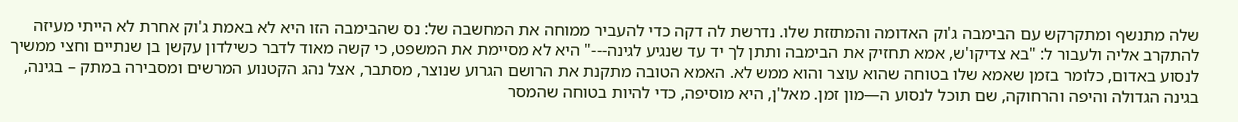שלה מתנשף ומתקרקש עם הבימבה ג'וק האדומה והמתזזת שלו. נדרשת לה דקה כדי להעביר ממוחה את המחשבה של: נס שהבימבה הזו היא לא באמת ג'וק אחרת לא הייתי מעיזה להתקרב אליה ולעבור ל: "בא צדיקו'ש, אמא תחזיק את הבימבה ותתן לך יד עד שנגיע לגינה---" היא לא מסיימת את המשפט, כי קשה מאוד לדבר כשילדון עקשן בן שנתיים וחצי ממשיך לנסוע באדום, כלומר בזמן שאמא שלו בטוחה שהוא עוצר והוא ממש לא. האמא הטובה מתקנת את הרושם הגרוע שנוצר, מסתבר, אצל נהג הקטנוע המרשים ומסבירה במתק – בגינה, בגינה הגדולה והיפה והרחוקה, שם תוכל לנסוע ה—מון זמן. מאל'ן, היא מוסיפה, כדי להיות בטוחה שהמסר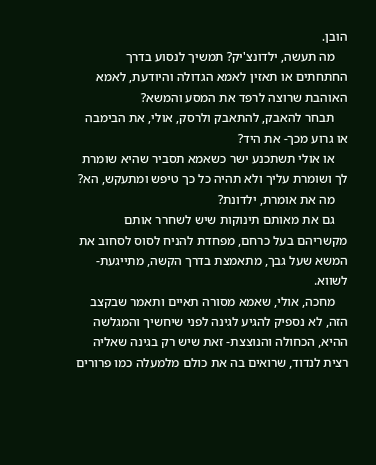הובן.
    מה תעשה, ילדונצ'יק? תמשיך לנסוע בדרך החתחתים או תאזין לאמא הגדולה והיודעת, לאמא האוהבת שרוצה לרפד את המסע והמשא?
    תבחר להאבק, להתאבק ולרסק, אולי, את הבימבה או גרוע מכך- את היד?
    או אולי תשתכנע ישר כשאמא תסביר שהיא שומרת לך ושומרת עליך ולא תהיה כל כך טיפש ומתעקש, הא?
    מה את אומרת, ילדונת?
    גם את מאותם תינוקות שיש לשחרר אותם מקשריהם בעל כרחם, מפחדת להניח לסוס לסחוב את המשא שעל גבך, מתאמצת בדרך הקשה, מתייגעת- לשווא.
    מחכה, אולי, שאמא מסורה תאיים ותאמר שבקצב הזה, לא נספיק להגיע לגינה לפני שיחשיך והמגלשה ההיא, הכחולה והנוצצת- זאת שיש רק בגינה שאליה רצית לנדוד, שרואים בה את כולם מלמעלה כמו פרורים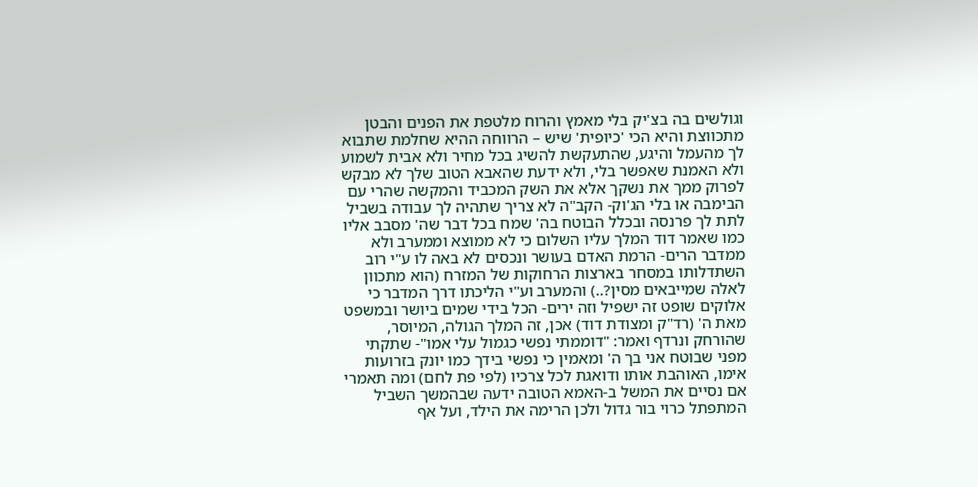וגולשים בה בצ'יק בלי מאמץ והרוח מלטפת את הפנים והבטן מתכווצת והיא הכי 'כיופית' שיש – הרווחה ההיא שחלמת שתבוא לך מהעמל והיגע, שהתעקשת להשיג בכל מחיר ולא אבית לשמוע ולא האמנת שאפשר בלי, ולא ידעת שהאבא הטוב שלך לא מבקש לפרוק ממך את נשקך אלא את השק המכביד והמקשה שהרי עם הבימבה או בלי הג'וק- הקב"ה לא צריך שתהיה לך עבודה בשביל לתת לך פרנסה ובכלל הבוטח בה' שמח בכל דבר שה' מסבב אליו כמו שאמר דוד המלך עליו השלום כי לא ממוצא וממערב ולא ממדבר הרים- הרמת האדם בעושר ונכסים לא באה לו ע"י רוב השתדלותו במסחר בארצות הרחוקות של המזרח (הוא מתכוון לאלה שמייבאים מסין?..) והמערב וע"י הליכתו דרך המדבר כי אלוקים שופט זה ישפיל וזה ירים- הכל בידי שמים ביושר ובמשפט מאת ה' (רד"ק ומצודת דוד) אכן, זה המלך הגולה, המיוסר, שהורחק ונרדף ואמר: "דוממתי נפשי כגמול עלי אמו"- שתקתי מפני שבוטח אני בך ה' ומאמין כי נפשי בידך כמו יונק בזרועות אימו, האוהבת אותו ודואגת לכל צרכיו (לפי פת לחם) ומה תאמרי אם נסיים את המשל ב-האמא הטובה ידעה שבהמשך השביל המתפתל כרוי בור גדול ולכן הרימה את הילד, ועל אף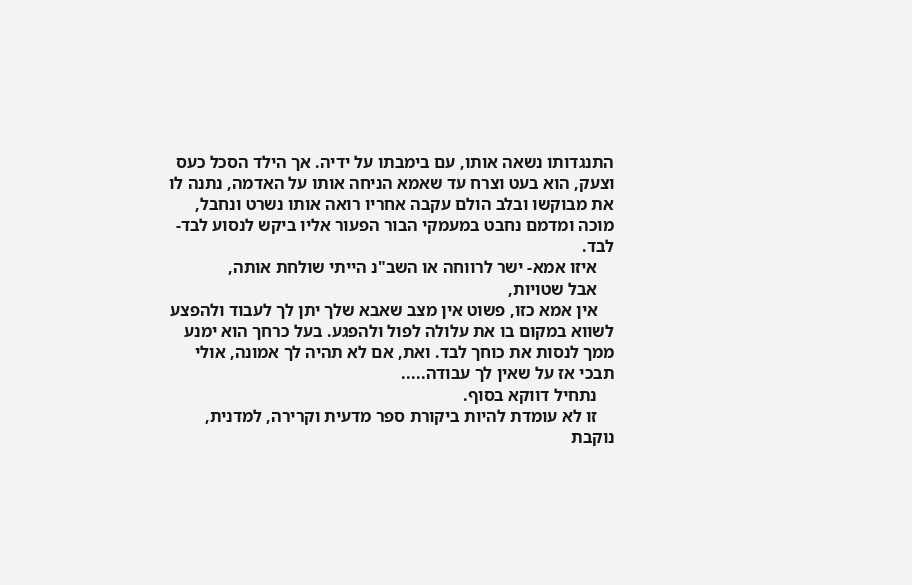התנגדותו נשאה אותו, עם בימבתו על ידיה. אך הילד הסכל כעס וצעק, הוא בעט וצרח עד שאמא הניחה אותו על האדמה, נתנה לו את מבוקשו ובלב הולם עקבה אחריו רואה אותו נשרט ונחבל, מוכה ומדמם נחבט במעמקי הבור הפעור אליו ביקש לנסוע לבד- לבד.
    איזו אמא- ישר לרווחה או השב"נ הייתי שולחת אותה,
    אבל שטויות,
    אין אמא כזו, פשוט אין מצב שאבא שלך יתן לך לעבוד ולהפצע לשווא במקום בו את עלולה לפול ולהפגע. בעל כרחך הוא ימנע ממך לנסות את כוחך לבד. ואת, אם לא תהיה לך אמונה, אולי תבכי אז על שאין לך עבודה.....
    נתחיל דווקא בסוף.
    זו לא עומדת להיות ביקורת ספר מדעית וקרירה, למדנית, נוקבת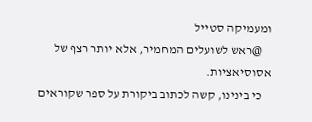ומעמיקה סטייל
    @ראש לשועלים המחמיר, אלא יותר רצף של אסוסיאציות.
    כי בינינו, קשה לכתוב ביקורת על ספר שקוראים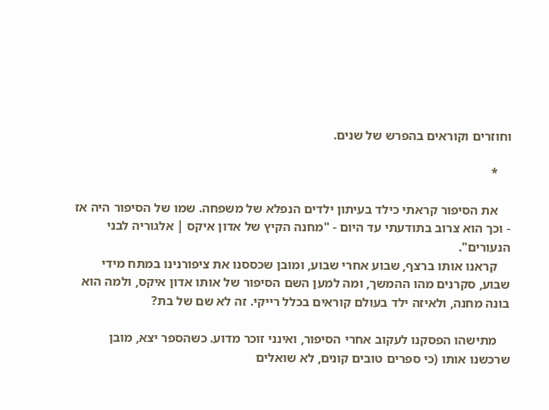וחוזרים וקוראים בהפרש של שנים.

    *

    את הסיפור קראתי כילד בעיתון ילדים הנפלא של משפחה. שמו של הסיפור היה אז - וכך הוא צרוב בתודעתי עד היום - "מחנה הקיץ של אדון איקס | אלגוריה לבני הנעורים".
    קראנו אותו ברצף, שבוע אחרי שבוע, ומובן שכססנו את ציפורנינו במתח מידי שבוע, סקרנים מהו ההמשך, ומה למען השם הסיפור של אותו אדון איקס, ולמה הוא בונה מחנה, ולאיזה ילד בעולם קוראים בכלל רייקי. זה לא שם של בת?

    מתישהו הפסקנו לעקוב אחרי הסיפור, ואינני זוכר מדוע. כשהספר יצא, מובן שרכשנו אותו (כי ספרים טובים קונים, לא שואלים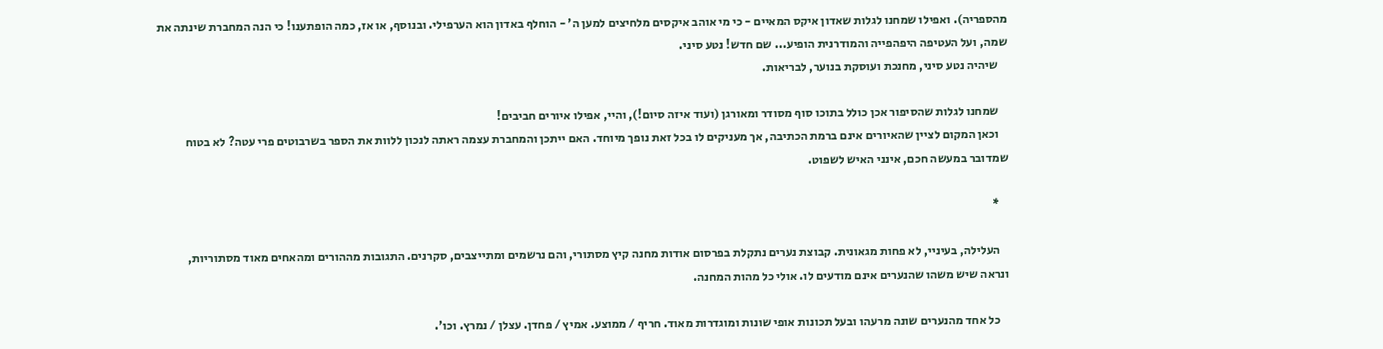מהספריה). ואפילו שמחנו לגלות שאדון איקס המאיים - כי מי אוהב איקסים מלחיצים למען ה' - הוחלף באדון הוא הערפילי. ובנוסף, או אז, כמה הופתענו! כי הנה המחברת שינתה את שמה, ועל העטיפה היפהפייה והמודרנית הופיע... שם חדש! נטע סיני.
    שיהיה נטע סיני, מחנכת ועוסקת בנוער, לבריאות.

    שמחנו לגלות שהסיפור אכן כולל בתוכו סוף מסודר ומאורגן (ועוד איזה סיום!), והיי, אפילו איורים חביבים!
    וכאן המקום לציין שהאיורים אינם ברמת הכתיבה, אך מעניקים לו בכל זאת נופך מיוחד. האם ייתכן והמחברת עצמה ראתה לנכון ללוות את הספר בשרבוטים פרי עטה? לא בטוח שמדובר במעשה חכם, אינני האיש לשפוט.

    *

    העלילה, בעיניי, לא פחות מגאונית. קבוצת נערים נתקלת בפרסום אודות מחנה קיץ מסתורי, והם נרשמים ומתייצבים, סקרנים. התגובות מההורים ומהאחים מאוד מסתוריות, ונראה שיש משהו שהנערים אינם מודעים לו. אולי כל מהות המחנה.

    כל אחד מהנערים שונה מרעהו ובעל תכונות אופי שונות ומוגדרות מאוד. חריף / ממוצע. אמיץ / פחדן. עצלן / נמרץ. וכו'.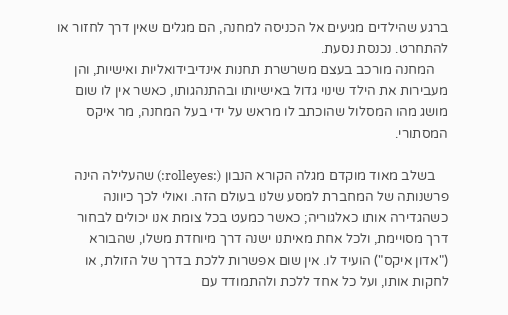ברגע שהילדים מגיעים אל הכניסה למחנה, הם מגלים שאין דרך לחזור או להתחרט. נכנסת נסעת.
    המחנה מורכב בעצם משרשרת תחנות אינדיבידואליות ואישיות, והן מעבירות את הילד שינוי גדול באישיותו ובהתנהגותו, כאשר אין לו שום מושג מהו המסלול שהוכתב לו מראש על ידי בעל המחנה, מר איקס המסתורי.

    בשלב מאוד מוקדם מגלה הקורא הנבון (:rolleyes:) שהעלילה הינה פרשנותה של המחברת למסע שלנו בעולם הזה. ואולי לכך כיוונה כשהגדירה אותו כאלגוריה; כאשר כמעט בכל צומת אנו יכולים לבחור דרך מסויימת, ולכל אחת מאיתנו ישנה דרך מיוחדת משלו, שהבורא ("אדון איקס") הועיד לו. אין שום אפשרות ללכת בדרך של הזולת, או לחקות אותו, ועל כל אחד ללכת ולהתמודד עם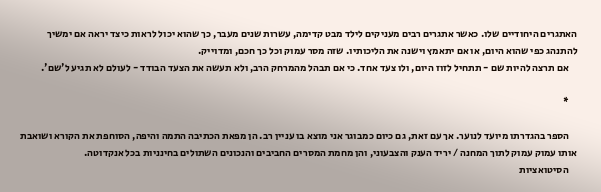האתגרים היחודיים שלו. כאשר אתגרים רבים מעניקים לילד מבט קדימה, עשרות שנים מעבר, כך שהוא יכול לראות כיצד יראה אם ימשיך להתנהג כפי שהוא היום, או אם יתאמץ וישנה את הליכותיו. שזה מסר עמוק וכל כך חכם, ומדוייק.
    אם תרצה להיות שם - תתחיל לזוז היום, ולו צעד אחד. כי אם תבהל מהמרחק הרב, ולא תעשה את הצעד הבודד - לעולם לא תגיע ל'שם'.

    *

    הספר בהגדרתו מיועד לנוער. אך עם זאת, גם כיום כמבוגר אני מוצא בו עניין רב. הן מפאת הכתיבה התמה והיפה, הסוחפת את הקורא ושואבת אותו עמוק עמוק לתוך המחנה / יריד הענק והצבעוני, והן מחמת המסרים החביבים והנכונים השתולים בחינניות בכל אנקדוטה.
    הסיטואציות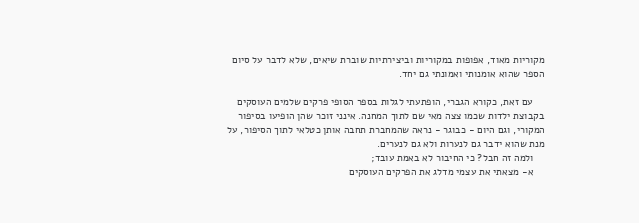מקוריות מאוד, אפופות במקוריות וביצירתיות שוברת שיאים, שלא לדבר על סיום הספר שהוא אומנותי ואמונתי גם יחד.

    עם זאת, כקורא הגברי, הופתעתי לגלות בספר הסופי פרקים שלמים העוסקים בקבוצת ילדות שכמו צצה מאי שם לתוך המחנה. אינני זוכר שהן הופיעו בסיפור המקורי, וגם היום - כבוגר - נראה שהמחברת תחבה אותן כטלאי לתוך הסיפור, על מנת שהוא ידבר גם לנערות ולא גם לנערים.
    ולמה זה חבל? כי החיבור לא באמת עובד;
    א- מצאתי את עצמי מדלג את הפרקים העוסקים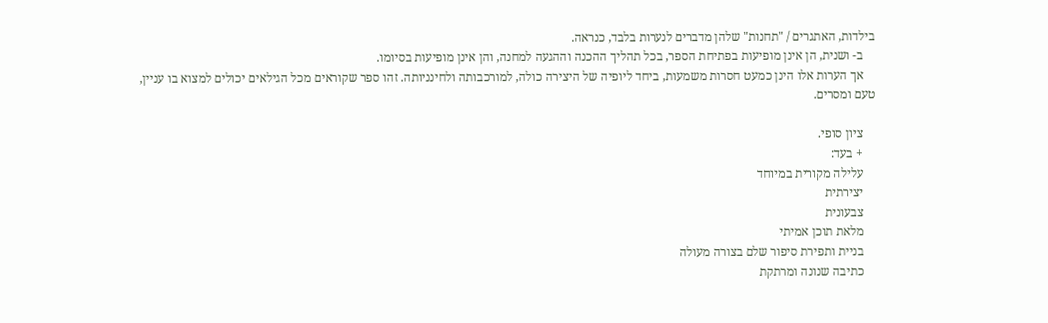בילדות, האתגרים / "תחנות" שלהן מדברים לנערות בלבד, כנראה.
    ב- ושנית, הן אינן מופיעות בפתיחת הספר, בכל תהליך ההכנה וההגעה למחנה, והן אינן מופיעות בסיומו.
    אך הערות אלו הינן כמעט חסרות משמעות, ביחד ליופיה של היצירה כולה, למורכבותה ולחינניותה. זהו ספר שקוראים מכל הגילאים יכולים למצוא בו עניין, טעם ומסרים.

    ציון סופי.
    + בעד:
    עלילה מקורית במיוחד
    יצירתית
    צבעונית
    מלאת תוכן אמיתי
    בניית ותפירת סיפור שלם בצורה מעולה
    כתיבה שנונה ומרתקת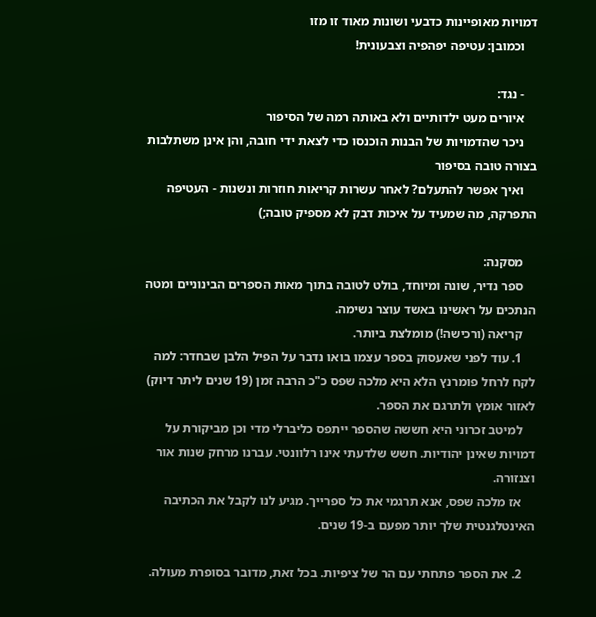דמויות מאופיינות כדבעי ושונות מאוד זו מזו
    וכמובן: עטיפה יפהפיה וצבעונית!

    - נגד:
    איורים מעט ילדותיים ולא באותה רמה של הסיפור
    ניכר שהדמויות של הבנות הוכנסו כדי לצאת ידי חובה, והן אינן משתלבות בצורה טובה בסיפור
    ואיך אפשר להתעלם? לאחר עשרות קריאות חוזרות ונשנות - העטיפה התפרקה, מה שמעיד על איכות דבק לא מספיק טובה;)

    מסקנה:
    ספר נדיר, שונה ומיוחד, בולט לטובה בתוך מאות הספרים הבינוניים ומטה הנתכים על ראשינו באשד עוצר נשימה.
    קריאה (ורכישה!) מומלצת ביותר.
    1. עוד לפני שאעסוק בספר עצמו בואו נדבר על הפיל הלבן שבחדר: למה לקח לרחל פומרנץ הלא היא מלכה שפס כ"כ הרבה זמן (19 שנים ליתר דיוק) לאזור אומץ ולתרגם את הספר.
    למיטב זכרוני היא חששה שהספר ייתפס כליברלי מדי וכן מביקורת על דמויות שאינן יהודיות. חשש שלדעתי אינו רלוונטי. עברנו מרחק שנות אור וצנזורה.
    אז מלכה שפס, אנא תרגמי את כל ספרייך. מגיע לנו לקבל את הכתיבה האינטלגנטית שלך יותר מפעם ב-19 שנים.

    2. את הספר פתחתי עם הר של ציפיות. בכל זאת, מדובר בסופרת מעולה.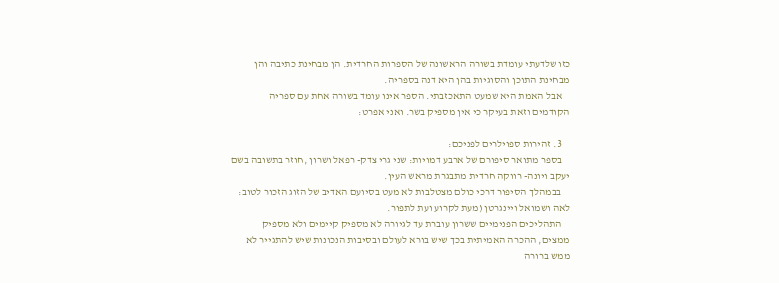כזו שלדעתי עומדת בשורה הראשונה של הספרות החרדית. הן מבחינת כתיבה והן מבחינת התוכן והסוגיות בהן היא דנה בספריה.
    אבל האמת היא שמעט התאכזבתי. הספר אינו עומד בשורה אחת עם ספריה הקודמים וזאת בעיקר כי אין מספיק בשר. ואני אפרט:

    3. זהירות ספוילרים לפניכם:
    בספר מתואר סיפורם של ארבע דמויות: שני גרי צדק- רפאל ושרון ,חוזר בתשובה בשם יעקב ויונה- רווקה חרדית מתבגרת מראש העין.
    בבמהלך הסיפור דרכי כולם מצטלבות לא מעט בסיועם האדיב של הזוג הזכור לטוב: לאה ושמואל ויינגרטן (מעת לקרוע ועת לתפור.
    התהליכים הפנימיים ששרון עוברת עד לגיורה לא מספיק קיימים ולא מספיק ממצים, ההכרה האמיתית בכך שיש בורא לעולם ובסיבות הנכונות שיש להתגייר לא ממש ברורה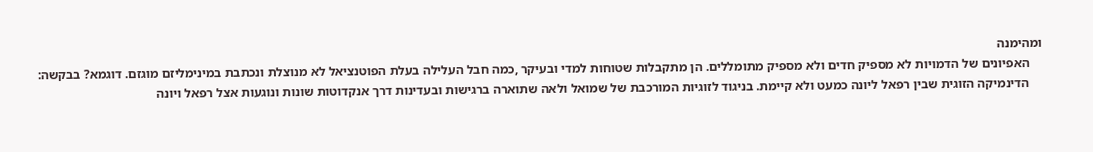ומהימנה
    האפיונים של הדמויות לא מספיק חדים ולא מספיק מתומללים. הן מתקבלות שטוחות למדי ובעיקר ,כמה חבל העלילה בעלת הפוטנציאל לא מנוצלת ונכתבת במינימליזם מוגזם. דוגמא? בבקשה:
    הדינמיקה הזוגית שבין רפאל ליונה כמעט ולא קיימת. בניגוד לזוגיות המורכבת של שמואל ולאה שתוארה ברגישות ובעדינות דרך אנקדוטות שונות ונוגעות אצל רפאל ויונה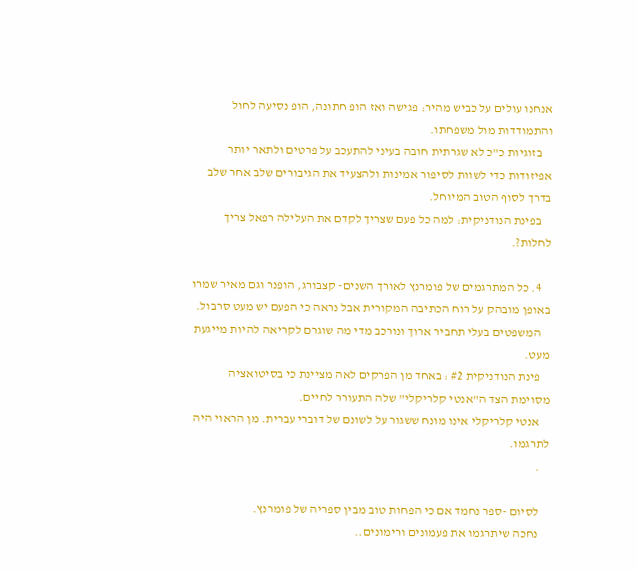אנחנו עולים על כביש מהיר: פגישה ואז הופ חתונה, הופ נסיעה לחול והתמודדות מול משפחתו.
    בזוגיות כ"כ לא שגרתית חובה בעיני להתעכב על פרטים ולתאר יותר אפיזודות כדי לשוות לסיפור אמינות ולהצעיד את הגיבורים שלב אחר שלב בדרך לסוף הטוב המיוחל.
    בפינת הנודניקית: למה כל פעם שצריך לקדם את העלילה רפאל צריך לחלות?.

    4. כל המתרגמים של פומרנץ לאורך השנים- קצבורג, הופנר וגם מאיר שמרו באופן מובהק על רוח הכתיבה המקורית אבל נראה כי הפעם יש מעט סרבול.
    המשפטים בעלי תחביר ארוך ונורכב מדי מה שוגרם לקריאה להיות מייגעת מעט.
    פינת הנודניקית #2 : באחד מן הפרקים לאה מציינת כי בסיטואציה מסוימת הצד ה"אנטי קלריקלי" שלה התעורר לחיים.
    אנטי קלריקלי אינו מונח ששגור על לשונם של דוברי עברית. מן הראוי היה לתרגמו.
    .

    לסיום -ספר נחמד אם כי הפחות טוב מבין ספריה של פומרנץ.
    נחכה שיתרגמו את פעמונים ורימונים..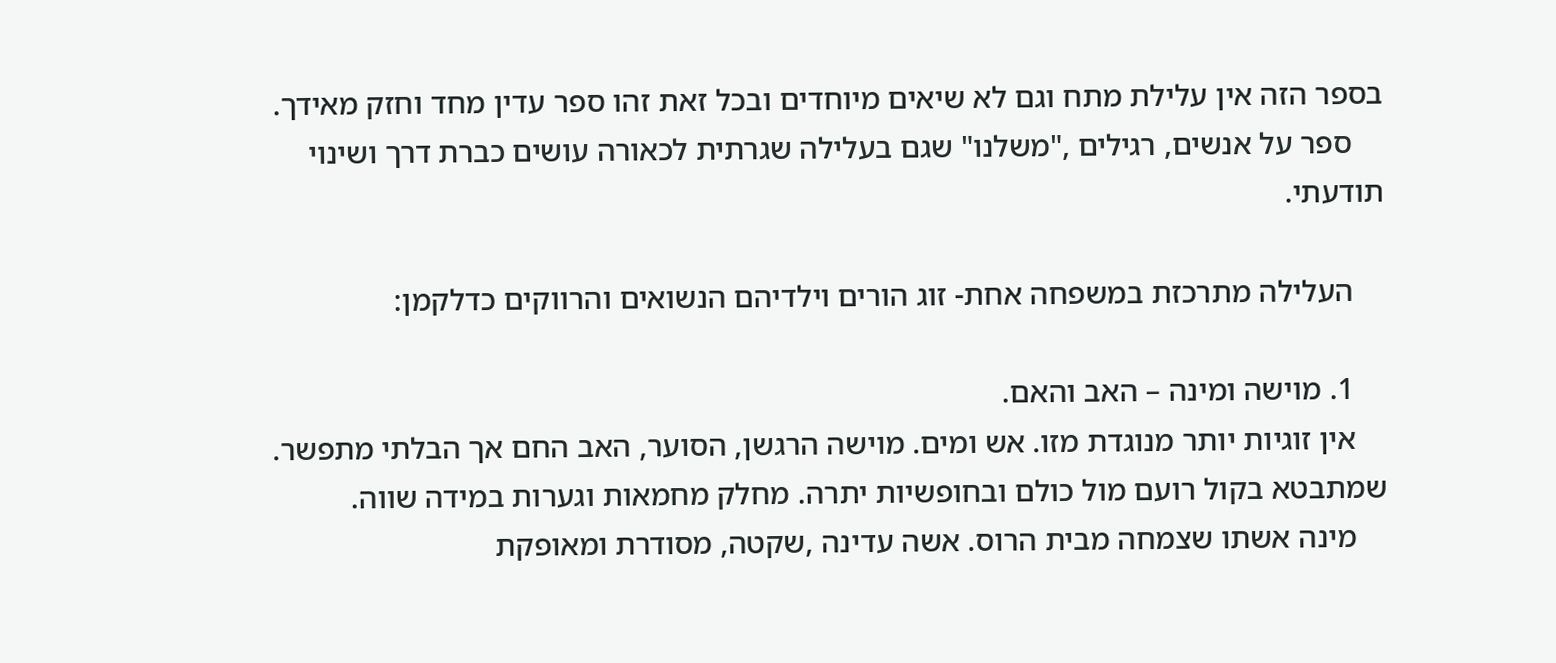בספר הזה אין עלילת מתח וגם לא שיאים מיוחדים ובכל זאת זהו ספר עדין מחד וחזק מאידך.
    ספר על אנשים, רגילים ,"משלנו" שגם בעלילה שגרתית לכאורה עושים כברת דרך ושינוי תודעתי.

    העלילה מתרכזת במשפחה אחת- זוג הורים וילדיהם הנשואים והרווקים כדלקמן:

    1. מוישה ומינה – האב והאם.
    אין זוגיות יותר מנוגדת מזו. אש ומים. מוישה הרגשן, הסוער, האב החם אך הבלתי מתפשר. שמתבטא בקול רועם מול כולם ובחופשיות יתרה. מחלק מחמאות וגערות במידה שווה.
    מינה אשתו שצמחה מבית הרוס. אשה עדינה ,שקטה, מסודרת ומאופקת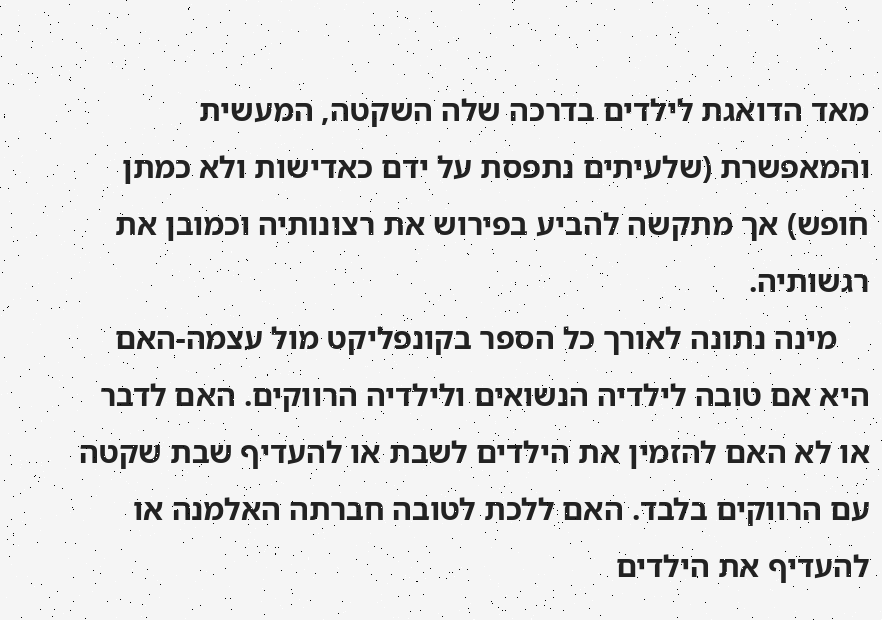מאד הדואגת לילדים בדרכה שלה השקטה, המעשית והמאפשרת (שלעיתים נתפסת על ידם כאדישות ולא כמתן חופש) אך מתקשה להביע בפירוש את רצונותיה וכמובן את רגשותיה.
    מינה נתונה לאורך כל הספר בקונפליקט מול עצמה-האם היא אם טובה לילדיה הנשואים ולילדיה הרווקים. האם לדבר או לא האם להזמין את הילדים לשבת או להעדיף שבת שקטה עם הרווקים בלבד. האם ללכת לטובה חברתה האלמנה או להעדיף את הילדים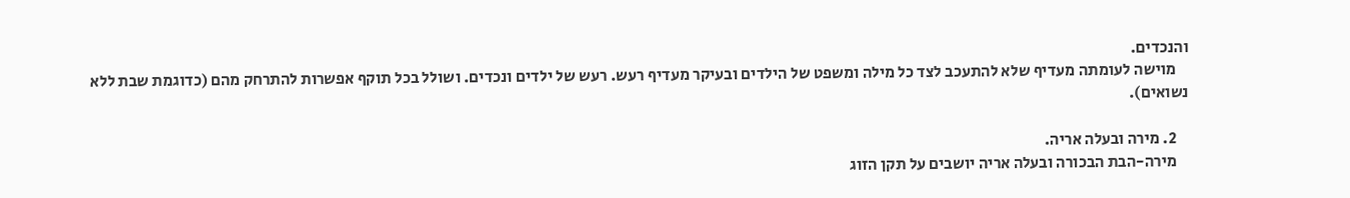והנכדים.
    מוישה לעומתה מעדיף שלא להתעכב לצד כל מילה ומשפט של הילדים ובעיקר מעדיף רעש. רעש של ילדים ונכדים. ושולל בכל תוקף אפשרות להתרחק מהם (כדוגמת שבת ללא נשואים).

    2. מירה ובעלה אריה.
    מירה-הבת הבכורה ובעלה אריה יושבים על תקן הזוג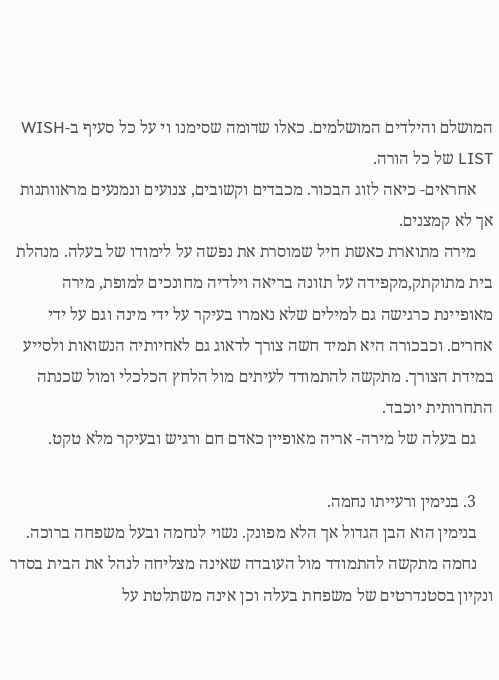המושלם והילדים המושלמים. כאלו שדומה שסימנו וי על כל סעיף ב-WISH LIST של כל הורה.
    אחראים- כיאה לזוג הבכור. מכבדים וקשובים, צנועים ונמנעים מראוותנות אך לא קמצנים.
    מירה מתוארת כאשת חיל שמוסרת את נפשה על לימודו של בעלה. מנהלת בית מתוקתק,מקפידה על תזונה בריאה וילדיה מחונכים למופת, מירה מאופיינת כרגישה גם למילים שלא נאמרו בעיקר על ידי מינה וגם על ידי אחרים. וכבכורה היא תמיד חשה צורך לדאוג גם לאחיותיה הנשואות ולסייע במידת הצורך. מתקשה להתמודד לעיתים מול הלחץ הכלכלי ומול שכנתה התחרותית יוכבד.
    גם בעלה של מירה- אריה מאופיין כאדם חם ורגיש ובעיקר מלא טקט.

    3. בנימין ורעייתו נחמה.
    בנימין הוא הבן הגדול אך הלא מפונק. נשוי לנחמה ובעל משפחה ברוכה.
    נחמה מתקשה להתמודד מול העובדה שאינה מצליחה לנהל את הבית בסדר ונקיון בסטנדרטים של משפחת בעלה וכן אינה משתלטת על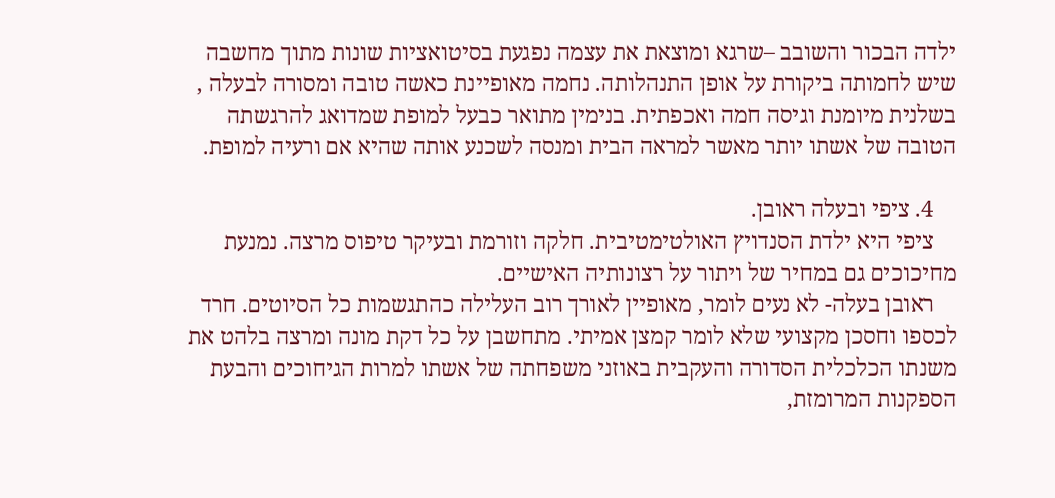ילדה הבכור והשובב –שרגא ומוצאת את עצמה נפגעת בסיטואציות שונות מתוך מחשבה שיש לחמותה ביקורת על אופן התנהלותה. נחמה מאופיינת כאשה טובה ומסורה לבעלה , בשלנית מיומנת וגיסה חמה ואכפתית. בנימין מתואר כבעל למופת שמדואג להרגשתה הטובה של אשתו יותר מאשר למראה הבית ומנסה לשכנע אותה שהיא אם ורעיה למופת.

    4. ציפי ובעלה ראובן.
    ציפי היא ילדת הסנדויץ האולטימטיבית. חלקה וזורמת ובעיקר טיפוס מרצה. נמנעת מחיכוכים גם במחיר של ויתור על רצונותיה האישיים.
    ראובן בעלה- לא נעים לומר, מאופיין לאורך רוב העלילה כהתגשמות כל הסיוטים. חרד לכספו וחסכן מקצועי שלא לומר קמצן אמיתי. מתחשבן על כל דקת מונה ומרצה בלהט את משנתו הכלכלית הסדורה והעקבית באוזני משפחתה של אשתו למרות הגיחוכים והבעת הספקנות המרומזת,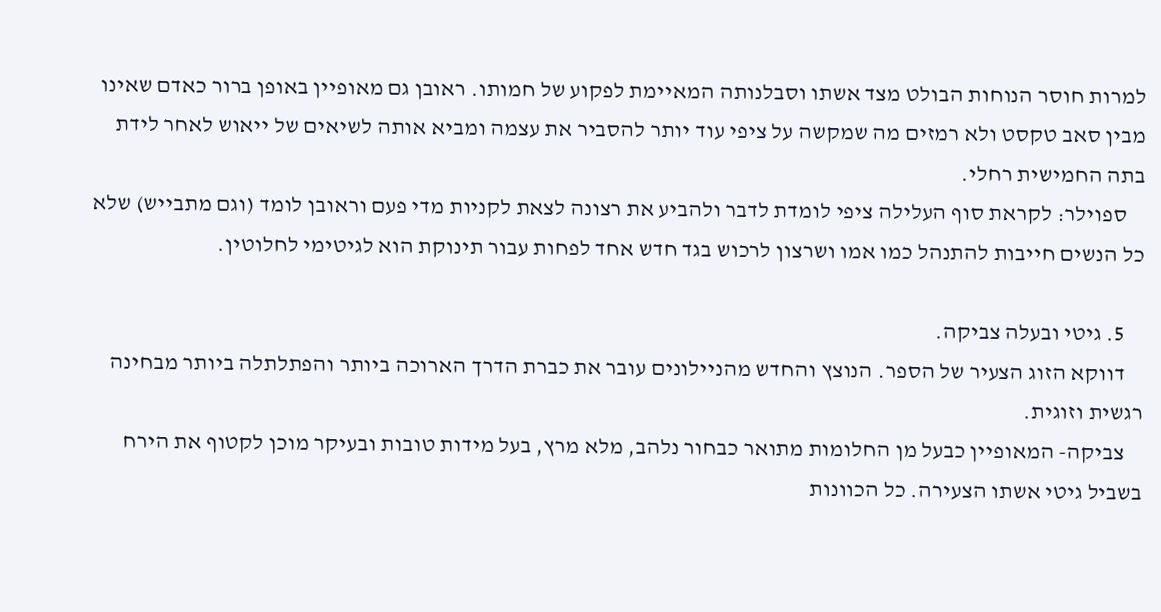למרות חוסר הנוחות הבולט מצד אשתו וסבלנותה המאיימת לפקוע של חמותו. ראובן גם מאופיין באופן ברור כאדם שאינו מבין סאב טקסט ולא רמזים מה שמקשה על ציפי עוד יותר להסביר את עצמה ומביא אותה לשיאים של ייאוש לאחר לידת בתה החמישית רחלי.
    ספוילר: לקראת סוף העלילה ציפי לומדת לדבר ולהביע את רצונה לצאת לקניות מדי פעם וראובן לומד (וגם מתבייש) שלא כל הנשים חייבות להתנהל כמו אמו ושרצון לרכוש בגד חדש אחד לפחות עבור תינוקת הוא לגיטימי לחלוטין.

    5. גיטי ובעלה צביקה.
    דווקא הזוג הצעיר של הספר. הנוצץ והחדש מהניילונים עובר את כברת הדרך הארוכה ביותר והפתלתלה ביותר מבחינה רגשית וזוגית.
    צביקה- המאופיין כבעל מן החלומות מתואר כבחור נלהב, מלא מרץ, בעל מידות טובות ובעיקר מוכן לקטוף את הירח בשביל גיטי אשתו הצעירה. כל הכוונות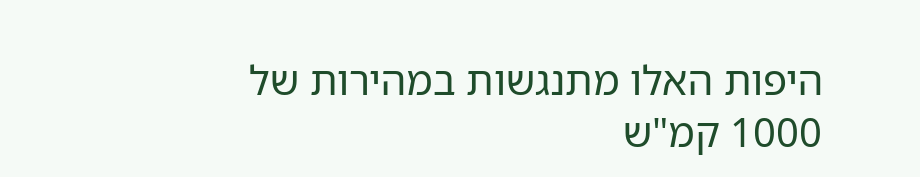היפות האלו מתנגשות במהירות של 1000 קמ"ש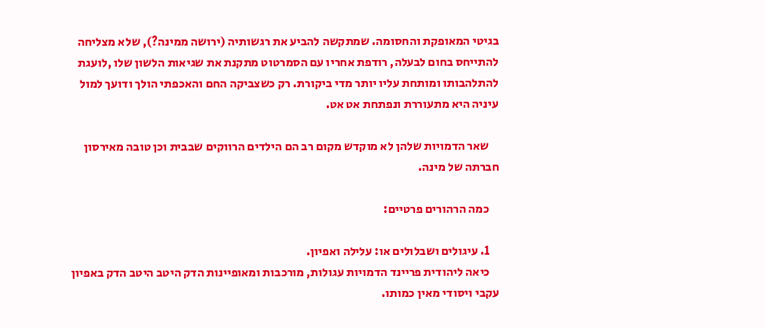בגיטי המאופקת והחסומה. שמתקשה להביע את רגשותיה (ירושה ממינה?), שלא מצליחה להתייחס בחום לבעלה, רודפת אחריו עם הסמרטוט מתקנת את שגיאות הלשון שלו ,לועגת להתלהבותו ומותחת עליו יותר מדי ביקורת. רק כשצביקה החם והאכפתי הולך ודועך למול עיניה היא מתעוררת ונפתחת אט אט.

    שאר הדמויות שלהן לא מוקדש מקום רב הם הילדים הרווקים שבבית וכן טובה מאירסון חברתה של מינה.

    כמה הרהורים פרטיים:

    1. עיגולים ושבלולים או: עלילה ואפיון.
    כיאה ליהודית פריינד הדמויות עגולות, מורכבות ומאופיינות הדק היטב היטב הדק באפיון עקבי ויסודי מאין כמותו.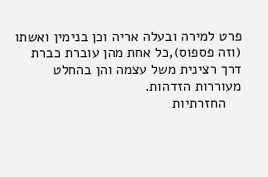פרט למירה ובעלה אריה וכן בנימין ואשתו (וזה פספוס),כל אחת מהן עוברת כברת דרך רצינית משל עצמה והן בהחלט מעוררות הזדהות.
    החזרתיות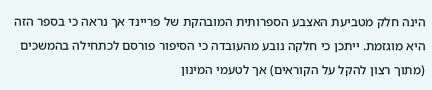הינה חלק מטביעת האצבע הספרותית המובהקת של פריינד אך נראה כי בספר הזה היא מוגזמת. ייתכן כי חלקה נובע מהעובדה כי הסיפור פורסם לכתחילה בהמשכים (מתוך רצון להקל על הקוראים) אך לטעמי המינון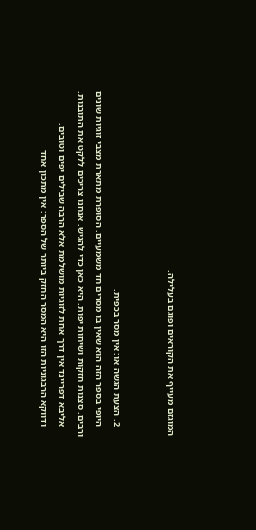המוגזם מעייף את הקוראים ופוגם בעלילה.


    2. הצעת הגשה או: אין מסר בכפית.
    היופי בספר הזה הוא שאין בו מסרים חד משמעיים. הסופרת מתארת מצבי זוגיות שונים ורבים. סצנות חזקות ושיחות יפות. היא כאן כדי להגיש. אנחנו צריכים ללקט את התובנות.
    אליבא דפריינד אין דרך אחת לזוגיות מושלמת אלא הרבה שבילים יפים וטובים.
    ודווקא הרבגוניות הזו היא המסר החזק ביותר של הספר: אין מתכון אחד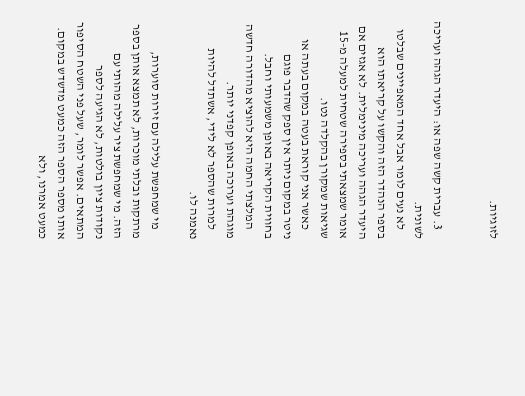לזוגיות.


    3. עברית קשה שפה או: היעדר הגהה ועריכה לשונית.
    לא נעים לומר אבל אחד המאפיינים שבלטו בספר הנהדר הזה והקשו על קריאתו הוא היעדר הגהה ועריכה מינימלית. לא אגזים אם אומר שמצאתי בספירה שטחית למעלה מ-15 שגיאות שמקורן בהקלדה נטו.
    כאשר אני קוראת בעטה במקום בעתה או ניטר במקום ניתר אין ספק שהדבר פוגם בחווית הקריאה באופן משמעותי וחבל.
    המלצתי החמה היא להוציא מהדורה חדשה מוגהת וערוכה באופן קפדני יותר.
    למרות שהספר לא לידי, אשתדל להיות נאמנה לו.

    מי שמחפשת עלילה עם זירות סוערות, מרתקות ובלתי מוכרות, לא תמצא אותן בספר הזה. מי שמחפשת ציר עלילה מהותי עם נקודות ציון בולטות, לא הגיעה לספר המתאים. אפשר לומר, שעל פני השטח הסיפור אותו מספר הספר הזה כמעט מדשדש במקום. כמעט אמרנו, ולא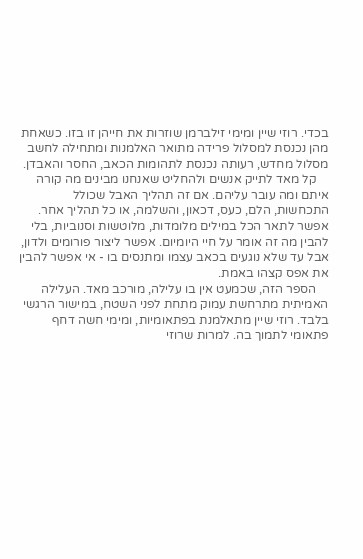בכדי. רוזי שיין ומימי זילברמן שוזרות את חייהן זו בזו. כשאחת מהן נכנסת למסלול פרידה מתואר האלמנות ומתחילה לחשב מסלול מחדש, רעותה נכנסת לתהומות הכאב, החסר והאבדן.
    קל מאד לתייק אנשים ולהחליט שאנחנו מבינים מה קורה איתם ומה עובר עליהם. אם זה תהליך האבל שכולל התכחשות, הלם, כעס, דכאון, והשלמה, או כל תהליך אחר. אפשר לתאר הכל במילים מלומדות, מלוטשות וסנוביות, בלי להבין מה זה אומר על חיי היומיום. אפשר ליצור פורומים ולדון, אבל עד שלא נוגעים בכאב עצמו ומתנסים בו - אי אפשר להבין את אפס קצהו באמת.
    הספר הזה, שכמעט אין בו עלילה, מורכב מאד. העלילה האמיתית מתרחשת עמוק מתחת לפני השטח, במישור הרגשי בלבד. רוזי שיין מתאלמנת בפתאומיות, ומימי חשה דחף פתאומי לתמוך בה. למרות שרוזי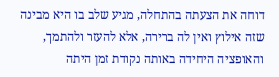דוחה את הצעתה בהתחלה, מגיע שלב בו היא מבינה שזה אילוץ ואין לה ברירה, אלא להעזר ולהתמך, והאופציה היחידה באותה נקודת זמן היתה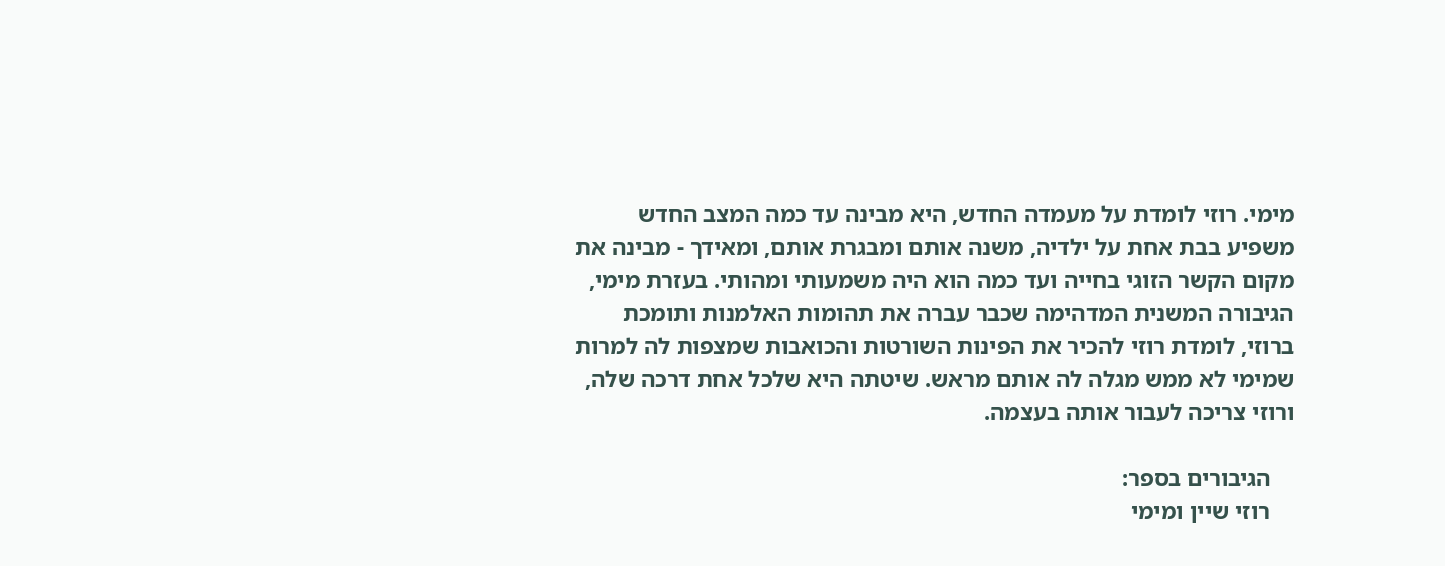מימי. רוזי לומדת על מעמדה החדש, היא מבינה עד כמה המצב החדש משפיע בבת אחת על ילדיה, משנה אותם ומבגרת אותם, ומאידך - מבינה את מקום הקשר הזוגי בחייה ועד כמה הוא היה משמעותי ומהותי. בעזרת מימי, הגיבורה המשנית המדהימה שכבר עברה את תהומות האלמנות ותומכת ברוזי, לומדת רוזי להכיר את הפינות השורטות והכואבות שמצפות לה למרות שמימי לא ממש מגלה לה אותם מראש. שיטתה היא שלכל אחת דרכה שלה, ורוזי צריכה לעבור אותה בעצמה.

    הגיבורים בספר:
    רוזי שיין ומימי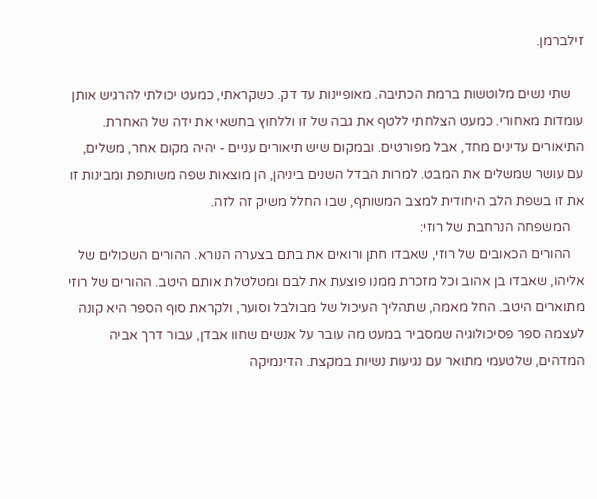זילברמן.

    שתי נשים מלוטשות ברמת הכתיבה. מאופיינות עד דק. כשקראתי, כמעט יכולתי להרגיש אותן עומדות מאחורי. כמעט הצלחתי ללטף את גבה של זו וללחוץ בחשאי את ידה של האחרת. התיאורים עדינים מחד, אבל מפורטים. ובמקום שיש תיאורים עניים - יהיה מקום אחר, משלים, עם עושר שמשלים את המבט. למרות הבדל השנים ביניהן, הן מוצאות שפה משותפת ומבינות זו את זו בשפת הלב היחודית למצב המשותף, שבו החלל משיק זה לזה.
    המשפחה הנרחבת של רוזי:
    ההורים הכאובים של רוזי, שאבדו חתן ורואים את בתם בצערה הנורא. ההורים השכולים של אליהו, שאבדו בן אהוב וכל מזכרת ממנו פוצעת את לבם ומטלטלת אותם היטב. ההורים של רוזי מתוארים היטב. החל מאמה, שתהליך העיכול של מבולבל וסוער, ולקראת סוף הספר היא קונה לעצמה ספר פסיכולוגיה שמסביר במעט מה עובר על אנשים שחוו אבדן, עבור דרך אביה המדהים, שלטעמי מתואר עם נגיעות נשיות במקצת. הדינמיקה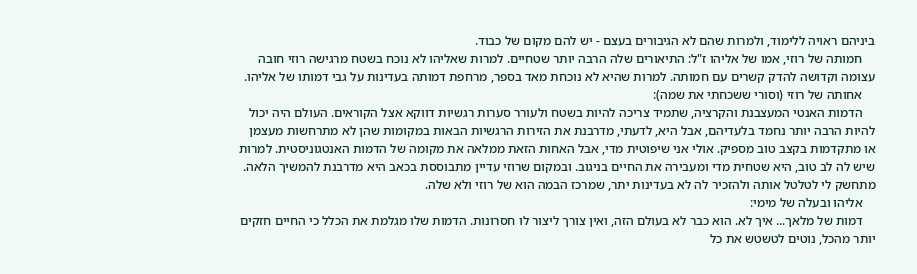ביניהם ראויה ללימוד, ולמרות שהם לא הגיבורים בעצם - יש להם מקום של כבוד.
    חמותה של רוזי, אמו של אליהו ז"ל: התיאורים שלה הרבה יותר שטחיים. למרות שאליהו לא נוכח בשטח מרגישה רוזי חובה עצומה וקדושה להדק קשרים עם חמותה. למרות שהיא לא נוכחת מאד בספר, מרחפת דמותה בעדינות על גבי דמותו של אליהו.
    אחותה של רוזי (וסורי ששכחתי את שמה):
    הדמות האנטי המעצבנת והקרציה, שתמיד צריכה להיות בשטח ולעורר סערות רגשיות דווקא אצל הקוראים. העולם היה יכול להיות הרבה יותר נחמד בלעדיהם, אבל היא, לדעתי, מדרבנת את הזירות הרגשיות הבאות במקומות שהן לא מתרחשות מעצמן או מתקדמות בקצב טוב מספיק. אולי אני שיפוטית מדי, אבל האחות הזאת ממלאה את מקומה של הדמות האנטגוניסטית. למרות שיש לה לב טוב, היא שטחית מדי ומעבירה את החיים בניגוב. ובמקום שרוזי עדיין מתבוססת בכאב היא מדרבנת להמשיך הלאה. מתחשק לי לטלטל אותה ולהזכיר לה לא בעדינות יתר, שמרכז הבמה הוא של רוזי ולא שלה.
    אליהו ובעלה של מימי:
    דמות של מלאך... איך לא. הוא כבר לא בעולם הזה, ואין צורך ליצור לו חסרונות. הדמות שלו מגלמת את הכלל כי החיים חזקים יותר מהכל, נוטים לטשטש את כל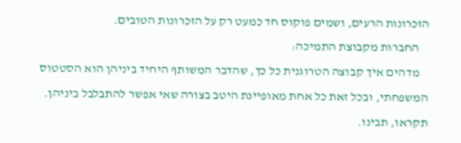הזכרונות הרעים, ושמים פוקוס חד כמעט רק על הזכרונות הטובים.
    החברות מקבוצת התמיכה:
    מדהים איך קבוצה הטרוגנית כל כך, שהדבר המשותף היחיד ביניהן הוא הסטטוס המשפחתי, ובכל זאת כל אחת מאופיינת היטב בצורה שאי אפשר להתבלבל ביניהן. תקראו, תבינו.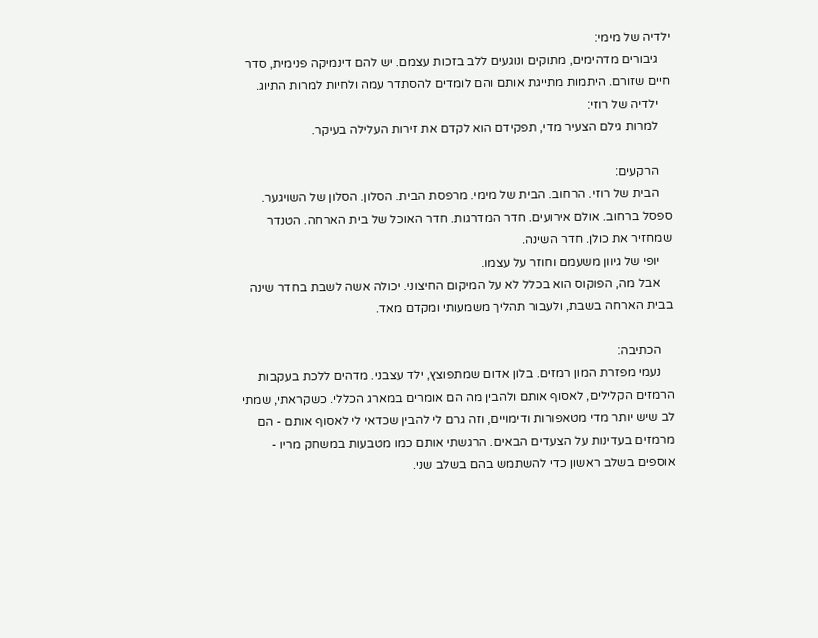ילדיה של מימי:
    גיבורים מדהימים, מתוקים ונוגעים ללב בזכות עצמם. יש להם דינמיקה פנימית, סדר חיים שזורם. היתמות מתייגת אותם והם לומדים להסתדר עמה ולחיות למרות התיוג.
    ילדיה של רוזי:
    למרות גילם הצעיר מדי, תפקידם הוא לקדם את זירות העלילה בעיקר.

    הרקעים:
    הבית של רוזי. הרחוב. הבית של מימי. מרפסת הבית. הסלון. הסלון של השויגער. ספסל ברחוב. אולם אירועים. חדר המדרגות. חדר האוכל של בית הארחה. הטנדר שמחזיר את כולן. חדר השינה.
    יופי של גיוון משעמם וחוזר על עצמו.
    אבל מה, הפוקוס הוא בכלל לא על המיקום החיצוני. יכולה אשה לשבת בחדר שינה בבית הארחה בשבת, ולעבור תהליך משמעותי ומקדם מאד.

    הכתיבה:
    נעמי מפזרת המון רמזים. בלון אדום שמתפוצץ, ילד עצבני. מדהים ללכת בעקבות הרמזים הקלילים, לאסוף אותם ולהבין מה הם אומרים במארג הכללי. כשקראתי, שמתי לב שיש יותר מדי מטאפורות ודימויים, וזה גרם לי להבין שכדאי לי לאסוף אותם - הם מרמזים בעדינות על הצעדים הבאים. הרגשתי אותם כמו מטבעות במשחק מריו - אוספים בשלב ראשון כדי להשתמש בהם בשלב שני.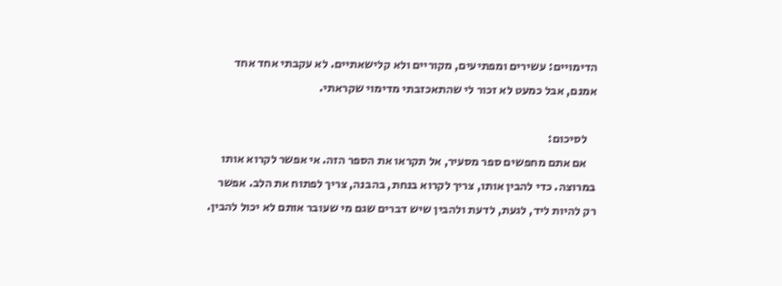הדימויים: עשירים ומפתיעים, מקוריים ולא קלישאתיים. לא עקבתי אחד אחד אמנם, אבל כמעט לא זכור לי שהתאכזבתי מדימוי שקראתי.

    לסיכום:
    אם אתם מחפשים ספר מסעיר, אל תקראו את הספר הזה. אי אפשר לקרוא אותו במרוצה. כדי להבין אותו, צריך לקרוא בנחת, בהבנה, צריך לפתוח את הלב. אפשר רק להיות ליד, לגעת, לדעת ולהבין שיש דברים שגם מי שעובר אותם לא יכול להבין.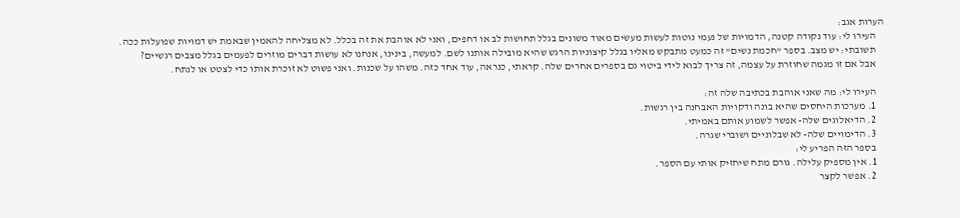הערות אגב:
    העירו לי: עוד נקודה קטנה, הדמויות של נעמי נוטות לעשות מעשים מאוד משונים בגלל תחושות לב או דחפים, ואני לא אוהבת את זה בכלל. לא מצליחה להאמין שבאמת יש דמויות שפועלות ככה.
    תשובתי: יש מצב. בספר "חכמת נשים" זה כמעט מתבקש מאליו בגלל קיצוניות הרגש שהיא מובילה אותנו לשם. למעשה, בינינו, אנחנו לא עושות דברים מוזרים לפעמים בגלל מצבים רגשיים?
    אבל אם זו מגמה שחוזרת על עצמה, זה צריך לבוא לידי ביטוי גם בספרים אחרים שלה. קראתי, כנראה, עוד אחד כזה. משהו על שכנות. ואני פשוט לא זוכרת אותו כדי לצטט או לנתח.

    העירו לי: מה שאני אוהבת בכתיבה שלה זה:
    1. מערכות היחסים שהיא בונה ודקויות האבחנה בין רגשות.
    2. הדיאלוגים שלה- אפשר לשמוע אותם באמיתי.
    3. הדימויים שלה- לא שבלוניים ושוברי שגרה.
    בספר הזה הפריע לי:
    1. אין מספיק עלילה. גורם מתח שיחזיק אותי עם הספר.
    2. אפשר לקצר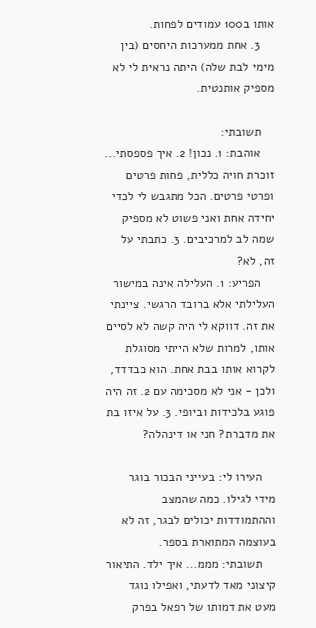אותו ב100 עמודים לפחות.
    3. אחת ממערכות היחסים (בין מימי לבת שלה) היתה נראית לי לא מספיק אותנטית.

    תשובתי:
    אוהבת: 1. נכון! 2. איך פספסתי... זוכרת חויה כללית, פחות פרטים ופרטי פרטים. הכל מתגבש לי לכדי יחידה אחת ואני פשוט לא מספיק שמה לב למרכיבים. 3. כתבתי על זה, לא?
    הפריע: 1. העלילה אינה במישור העלילתי אלא ברובד הרגשי. ציינתי את זה. דווקא לי היה קשה לא לסיים אותו, למרות שלא הייתי מסוגלת לקרוא אותו בבת אחת. הוא כבדדד, ולכן - אני לא מסכימה עם 2. זה היה פוגע בלכידות וביופי. 3. על איזו בת את מדברת? חני או דינהלה?

    העירו לי: בעייני הבכור בוגר מידי לגילו. כמה שהמצב וההתמודדות יכולים לבגר, זה לא בעוצמה המתוארת בספר.
    תשובתי: מממ... איך ילד. התיאור קיצוני מאד לדעתי, ואפילו נוגד מעט את דמותו של רפאל בפרק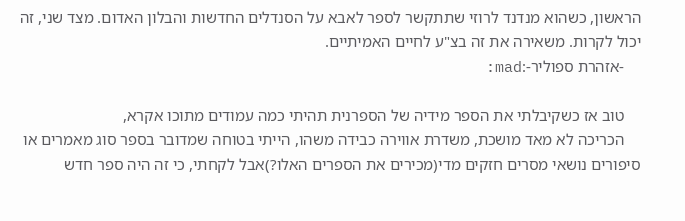הראשון, כשהוא מנדנד לרוזי שתתקשר לספר לאבא על הסנדלים החדשות והבלון האדום. מצד שני, זה יכול לקרות. משאירה את זה בצ"ע לחיים האמיתיים.
    -אזהרת ספוליר-:mad:

    טוב אז כשקיבלתי את הספר מידיה של הספרנית תהיתי כמה עמודים מתוכו אקרא,
    הכריכה לא מאד מושכת, משדרת אווירה כבידה משהו, הייתי בטוחה שמדובר בספר סוג מאמרים או סיפורים נושאי מסרים חזקים מדי(מכירים את הספרים האלו?)אבל לקחתי, כי זה היה ספר חדש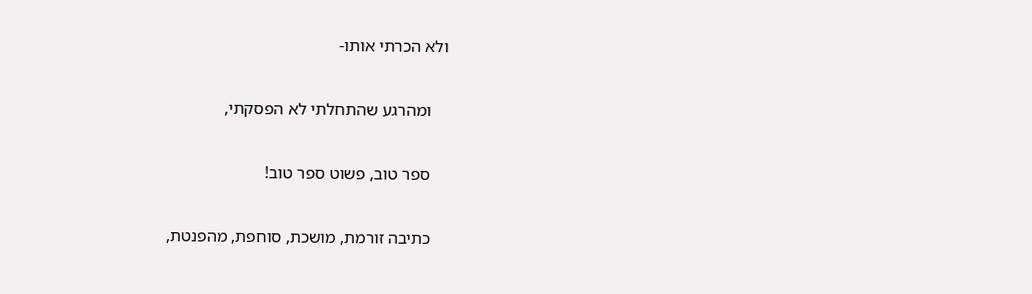ולא הכרתי אותו-

    ומהרגע שהתחלתי לא הפסקתי,

    ספר טוב, פשוט ספר טוב!

    כתיבה זורמת, מושכת, סוחפת, מהפנטת,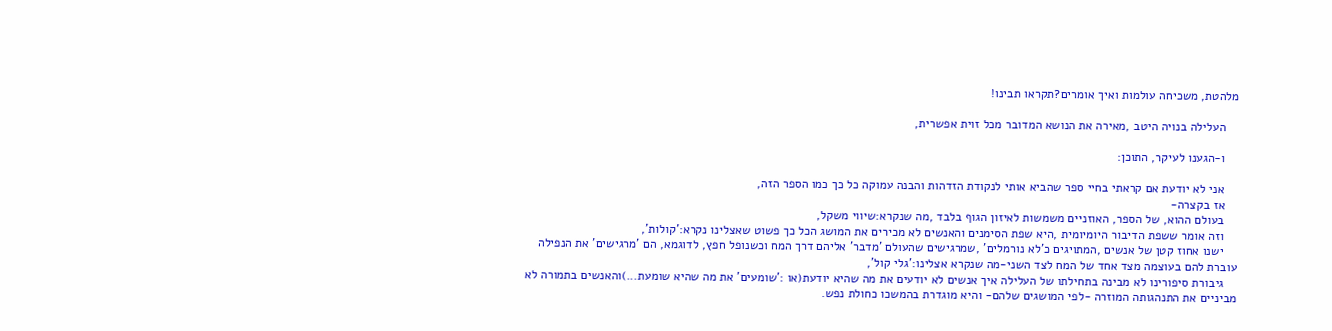מלהטת, משכיחה עולמות ואיך אומרים?תקראו תבינו!

    העלילה בנויה היטב ,מאירה את הנושא המדובר מכל זוית אפשרית,

    ו-הגענו לעיקר, התוכן:

    אני לא יודעת אם קראתי בחיי ספר שהביא אותי לנקודת הזדהות והבנה עמוקה כל כך כמו הספר הזה,
    אז בקצרה-
    בעולם ההוא, של הספר, האוזניים משמשות לאיזון הגוף בלבד ,מה שנקרא:שיווי משקל,
    וזה אומר ששפת הדיבור היומיומית ,היא שפת הסימנים והאנשים לא מכירים את המושג הכל כך פשוט שאצלינו נקרא:'קולות',
    ישנו אחוז קטן של אנשים ,המתויגים כ'לא נורמלים' ,שמרגישים שהעולם 'מדבר' אליהם דרך המח וכשנופל חפץ, לדוגמא, הם 'מרגישים' את הנפילה עוברת להם בעוצמה מצד אחד של המח לצד השני-מה שנקרא אצלינו:'גלי קול',
    גיבורת סיפורינו לא מבינה בתחילתו של העלילה איך אנשים לא יודעים את מה שהיא יודעת(או :'שומעים' את מה שהיא שומעת...)והאנשים בתמורה לא מביניים את התנהגותה המוזרה -לפי המושגים שלהם- והיא מוגדרת בהמשכו כחולת נפש.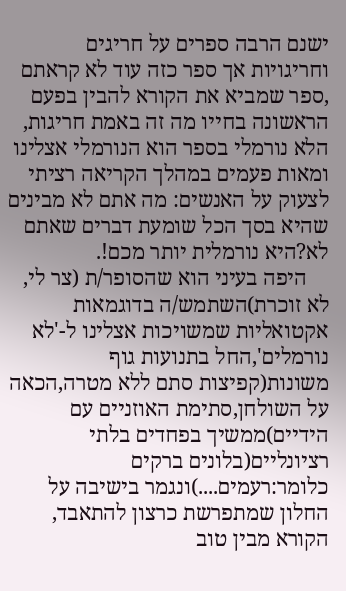ישנם הרבה ספרים על חריגים וחריגויות אך ספר כזה עוד לא קראתם ,ספר שמביא את הקורא להבין בפעם הראשונה בחייו מה זה באמת חריגות, הלא נורמלי בספר הוא הנורמלי אצלינו ומאות פעמים במהלך הקריאה רציתי לצעוק על האנשים: מה אתם לא מבינים שהיא בסך הכל שומעת דברים שאתם לא?היא נורמלית יותר מכם!.
    היפה בעיני הוא שהסופר/ת (צר לי, לא זוכרת)השתמש/ה בדוגמאות אקטואליות שמשויכות אצלינו ל-'לא נורמלים',החל בתנועות גוף משונות(קפיצות סתם ללא מטרה,הכאה על השולחן,סתימת האוזניים עם הידיים)ממשיך בפחדים בלתי רציונליים(בלונים ברקים כלומר:רעמים....)ונגמר בישיבה על החלון שמתפרשת כרצון להתאבד, הקורא מבין טוב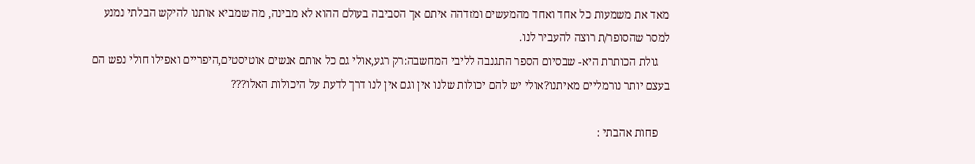מאד את משמעות כל אחד ואחד מהמעשים ומזדהה איתם אך הסביבה בעולם ההוא לא מבינה, מה שמביא אותנו להיקש הבלתי נמנע למסר שהסופר/ת רוצה להעביר לנו.
    גולת הכותרת היא- שבסיום הספר התגנבה לליבי המחשבה:רק רגע,אולי גם כל אותם אנשים אוטיסטים,היפריים ואפילו חולי נפש הם בעצם יותר נורמליים מאיתנו?אולי יש להם יכולות שלנו אין וגם אין לנו דרך לדעת על היכולות האלו???

    פחות אהבתי :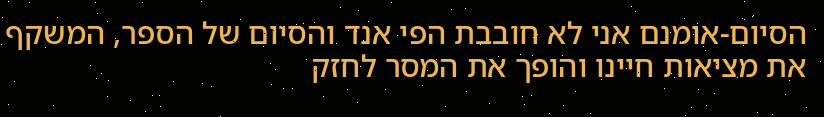הסיום-אומנם אני לא חובבת הפי אנד והסיום של הספר, המשקף את מציאות חיינו והופך את המסר לחזק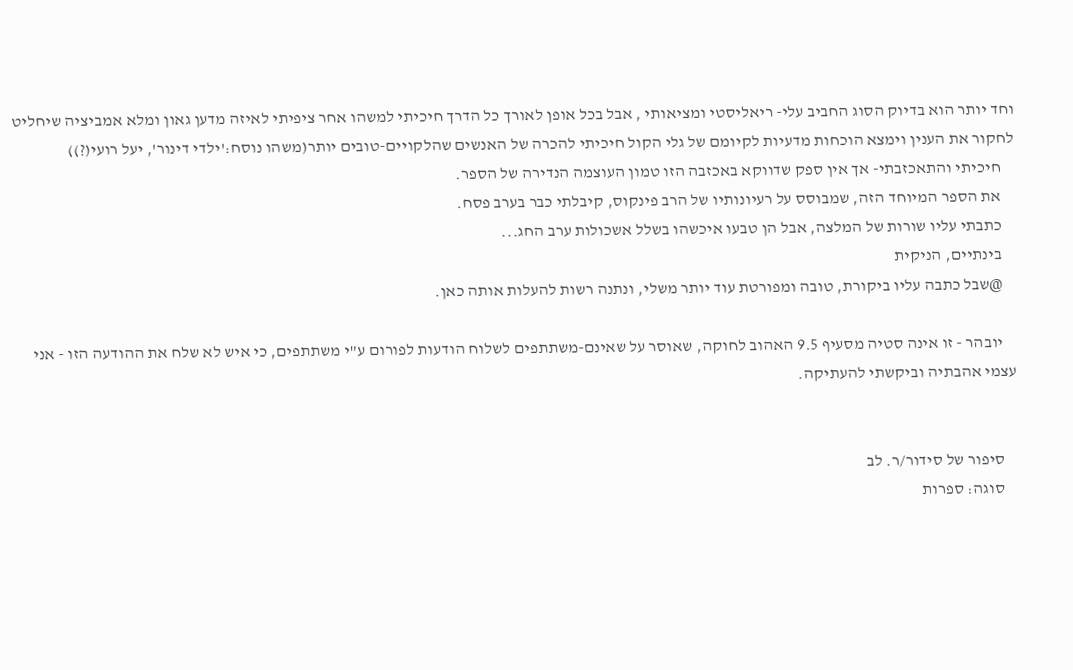וחד יותר הוא בדיוק הסוג החביב עלי- ריאליסטי ומציאותי , אבל בכל אופן לאורך כל הדרך חיכיתי למשהו אחר ציפיתי לאיזה מדען גאון ומלא אמביציה שיחליט לחקור את הענין וימצא הוכחות מדעיות לקיומם של גלי הקול חיכיתי להכרה של האנשים שהלקויים-טובים יותר(משהו נוסח:'ילדי דינור', יעל רועי(?))
    חיכיתי והתאכזבתי- אך אין ספק שדווקא באכזבה הזו טמון העוצמה הנדירה של הספר.
    את הספר המיוחד הזה, שמבוסס על רעיונותיו של הרב פינקוס, קיבלתי כבר בערב פסח.
    כתבתי עליו שורות של המלצה, אבל הן טבעו איכשהו בשלל אשכולות ערב החג...
    בינתיים, הניקית
    @שבל כתבה עליו ביקורת, טובה ומפורטת עוד יותר משלי, ונתנה רשות להעלות אותה כאן.

    יובהר - זו אינה סטיה מסעיף 9.5 האהוב לחוקה, שאוסר על שאינם-משתתפים לשלוח הודעות לפורום ע"י משתתפים, כי איש לא שלח את ההודעה הזו - אני עצמי אהבתיה וביקשתי להעתיקה.


    סיפור של סידור/ר. לב
    סוגה: ספרות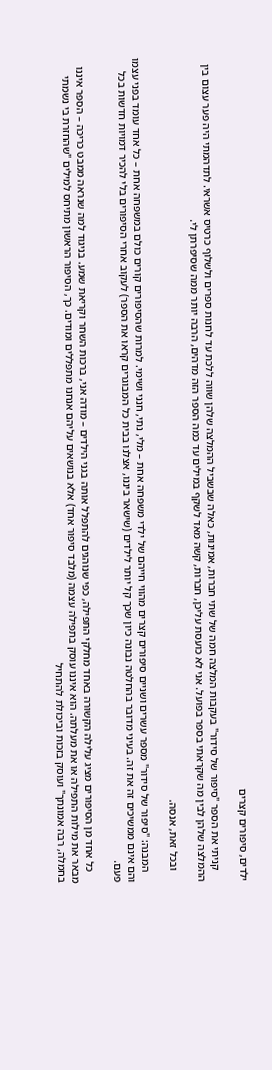ילדים, סיפורים קצרים

    קניתי את הספר "סיפור של סידור" בעקבות המלצה חמה של שתי חברות, אמינות, כאלה שבשביל ההמלצה שלהן שווה ללכת עד לחנות ספרים ולשלוף כרטיס אשראי. לתדהמתי היה פער עצום בין ההמלצה שלהן לבין מה שקראתי בספר בפועל. אני לא כועסת עליכן, חברות, קשה מאד לשקף במילים עד כמה הספר הזה מדהים, הרבה יותר ממה שסיפרתן לי.

    ובכל זאת, אנסה.

    המבנה: "סיפור של סידור" מספר עשרים ושניים סיפורים קצרים מהווי חייהם של ילדי משפחה אחת – מלי, נתי, חנני ושימי. למרות שהסיפורים קורים כולם במשפחה אחת – כל אחד עומד בפני עצמו והם אינם ממשיכים זה את זה. בעיני מדובר בהחלטה נבונה כיון שכך קל יותר לילדים (שישאר ביננו, אצלנו בבית כל המבוגרים קראו את הספר) לעקוב אחרי הסיפורים בלי להכיר דמויות חדשות בכל פעם.

    כל אחד מן הסיפורים מציג עלילה הקשורה באחד מחלקי התפילה, כפי שנוהגים להתפלל אותה בגני הילדים – מודה אני, ברכות השחר וקריאת שמע. בניגוד למה שנראה ממבט כריכה – הספר איננו מבאר את מילות התפילה או את מעלתה. הוא איננו עוסק בתפילה עצמה (מלבד סיפור אחד) אלא בנושאים עליהם אנחנו מתפללים ומודים. כך, הסיפור הראשון מתיחס למילים "שהחזרת בי נשמתי בחמלה, רבה אמונתך" ועוסק בזכות וביכולת להתחיל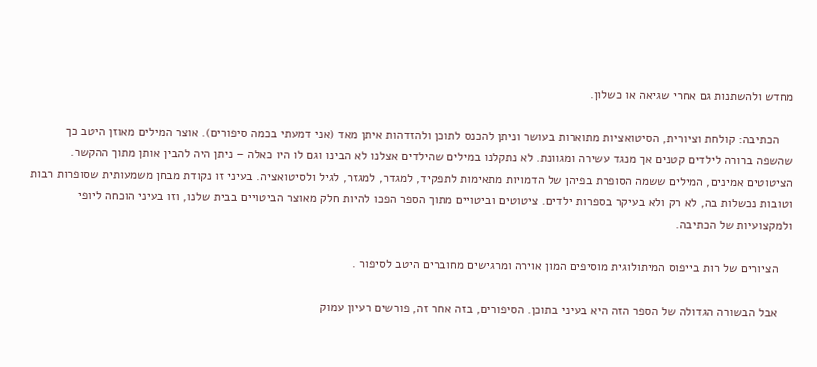מחדש ולהשתנות גם אחרי שגיאה או כשלון.

    הכתיבה: קולחת וציורית, הסיטואציות מתוארות בעושר וניתן להכנס לתוכן ולהזדהות איתן מאד (אני דמעתי בכמה סיפורים). אוצר המילים מאוזן היטב כך שהשפה ברורה לילדים קטנים אך מנגד עשירה ומגוונת. לא נתקלנו במילים שהילדים אצלנו לא הבינו וגם לו היו כאלה – ניתן היה להבין אותן מתוך ההקשר. הציטוטים אמינים, המילים ששמה הסופרת בפיהן של הדמויות מתאימות לתפקיד, למגדר, למגזר, לגיל ולסיטואציה. בעיני זו נקודת מבחן משמעותית שסופרות רבות וטובות נכשלות בה, לא רק ולא בעיקר בספרות ילדים. ציטוטים וביטויים מתוך הספר הפכו להיות חלק מאוצר הביטויים בבית שלנו, וזו בעיני הוכחה ליופי ולמקצועיות של הכתיבה.

    הציורים של רות בייפוס המיתולוגית מוסיפים המון אוירה ומרגישים מחוברים היטב לסיפור .

    אבל הבשורה הגדולה של הספר הזה היא בעיני בתוכן. הסיפורים, בזה אחר זה, פורשים רעיון עמוק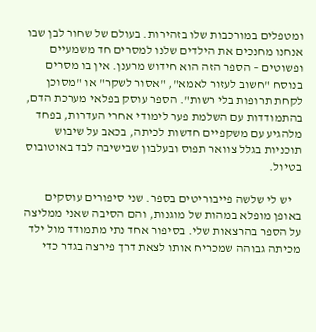ומטפלים במורכבות שלו בזהירות. בעולם של שחור לבן שבו אנחנו מחנכים את הילדים שלנו למסרים חד משמעיים ופשוטים – הספר הזה הוא חידוש מרענן. אין בו מסרים בנוסח "חשוב לעזור לאמא", "אסור לשקר" או "מסוכן לקחת תרופות בלי רשות". הספר עוסק בפלאי מערכת הדם, בהתמודדות עם השלמת פער לימודי אחרי העדרות, בפחד מלהגיע עם משקפיים חדשות לכיתה, בכאב על שיבוש תוכניות בגלל צוואר תפוס ובעלבון שבישיבה לבד באוטובוס בטיול.

    יש לי שלשה פייבוריטים בספר. שני סיפורים עוסקים באופן מופלא במהות של מוגנות, והם הסיבה שאני ממליצה על הספר בהרצאות שלי. בסיפור אחד נתי מתמודד מול ילד מכיתה גבוהה שמכריח אותו לצאת דרך פירצה בגדר כדי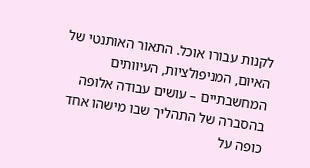לקנות עבורו אוכל. התאור האותנטי של האיום, המניפולציות, העיוותים המחשבתיים – עושים עבודה אלופה בהסברה של התהליך שבו מישהו אחד כופה על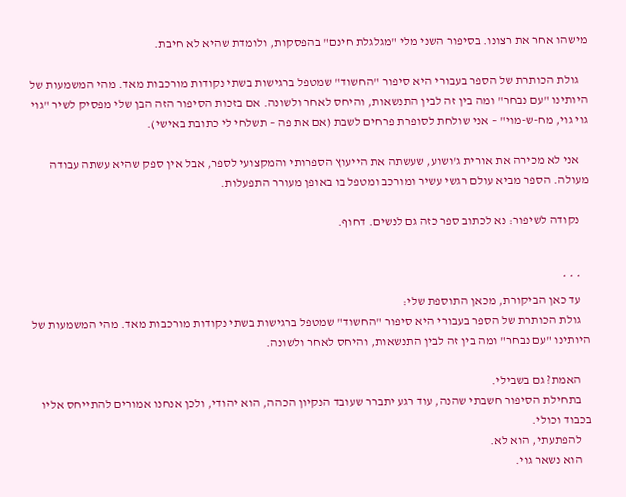מישהו אחר את רצונו. בסיפור השני מלי "מגלגלת חינם" בהפסקות, ולומדת שהיא לא חיבת.

    גולת הכותרת של הספר בעבורי היא סיפור "החשוד" שמטפל ברגישות בשתי נקודות מורכבות מאד. מהי המשמעות של היותינו "עם נבחר" ומה בין זה לבין התנשאות, והיחס לאחר ולשונה. אם בזכות הסיפור הזה הבן שלי מפסיק לשיר "גוי גוי גוי, מח-ש-מוי" – אני שולחת לסופרת פרחים לשבת (אם את פה – תשלחי לי כתובת באישי).

    אני לא מכירה את אורית ג'ושוע, שעשתה את הייעוץ הספרותי והמקצועי לספר, אבל אין ספק שהיא עשתה עבודה מעולה. הספר מביא עולם רגשי עשיר ומורכב ומטפל בו באופן מעורר התפעלות.

    נקודה לשיפור: נא לכתוב ספר כזה גם לנשים. דחוף.


    * * *
    עד כאן הביקורת, מכאן התוספת שלי:
    גולת הכותרת של הספר בעבורי היא סיפור "החשוד" שמטפל ברגישות בשתי נקודות מורכבות מאד. מהי המשמעות של היותינו "עם נבחר" ומה בין זה לבין התנשאות, והיחס לאחר ולשונה.

    האמת? גם בשבילי.
    בתחילת הסיפור חשבתי שהנה, עוד רגע יתברר שעובד הנקיון הכהה, הוא יהודי, ולכן אנחנו אמורים להתייחס אליו בכבוד וכולי.
    להפתעתי, הוא לא.
    הוא נשאר גוי.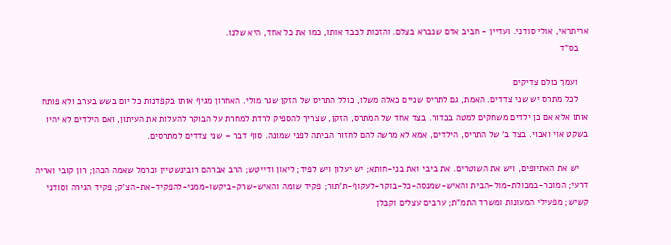אריתראי, אולי סודני. ועדיין - חביב אדם שנברא בצלם. והזכות לכבד אותו, כמו את כל אחד, היא שלנו.
    בס"ד

    ועמך כולם צדיקים
    לכל מתרס יש שני צדדים. האמת, גם לתריס שניים כאלה משלו, כולל התריס של הזקן שגר מולי. האחרון מגיף אותו בקפדנות כל יום בשש בערב ולא פותח אותו אלא אם כן ילדים משחקים למטה בכדור. בצד אחד של המתרס, הזקן, שצריך להספיק לרדת למחרת על הבוקר להעלות את העיתון, ואם הילדים לא יהיו בשקט אוי ואבוי. בצד ב' של התריס, הילדים, אמא לא מרשה להם לחזור הביתה לפני שמונה. סוף דבר – שני צדדים למתרסים.

    יש את האתיופים, ויש את השוטרים. את ביבי ואת בני-חותא; יש יעלון ויש לפיד; ליאון ודייטש; הרב אברהם רובינשטיין וכרמל שאמה הכהן; רון קובי ואריה דרעי; המוכר-במכולת-מול-הבית והאיש-שמנסה-כל-בוקר-לעקוף-ת'תור; פקיד שומה והאיש-שרק-ביקשו-ממני-להפקיד-את-הצ'ק; פקיד הגירה וסודני קשיש; מפעילי המעונות ומשרד התמ"ת; ערבים עצלים וקבלן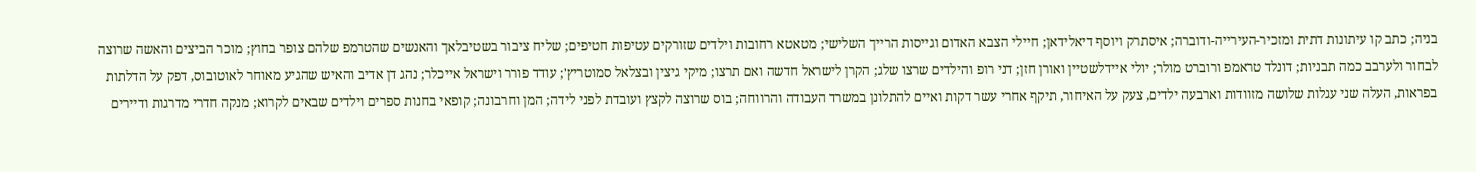בניה; כתב קו עיתונות דתית ומזכיר-העירייה-ודוברה; איסתרק ויוסף דיאלידאן; חיילי הצבא האדום וגייסות הרייך השלישי; מטאטא רחובות וילדים שזורקים עטיפות חטיפים; שליח ציבור בשטיבלאך והאנשים שהטרמפ שלהם צופר בחוץ; מוכר הביצים והאשה שרוצה לבחור ולערבב כמה תבניות; דונלד טראמפ ורוברט מולר; יולי איידלשטיין ואורן חזן; דני רופ והילדים שרצו שלג; הקרן לישראל חדשה ואם תרצו; מיקי גיצין ובצלאל סמוטריץ'; עודד פורר וישראל אייכלר; נהג דן אדיב והאיש שהגיע מאוחר לאוטובוס, דפק על הדלתות בפראות, העלה שני עגלות שלושה מזוודות וארבעה ילדים, צעק על האיחור, תיקף אחרי עשר דקות ואיים להתלונן במשרד העבודה והרווחה; בוס שרוצה לקצץ ועובדת לפני לידה; המן וחרבונה; קופאי בחנות ספרים וילדים שבאים לקרוא; מנקה חדרי מדרגות ודיירים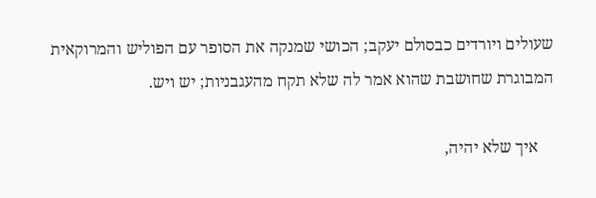שעולים ויורדים כבסולם יעקב; הכושי שמנקה את הסופר עם הפוליש והמרוקאית המבוגרת שחושבת שהוא אמר לה שלא תקח מהעגבניות; יש ויש.

    איך שלא יהיה,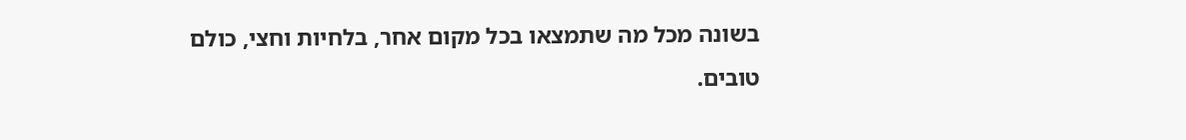בשונה מכל מה שתמצאו בכל מקום אחר, בלחיות וחצי, כולם טובים.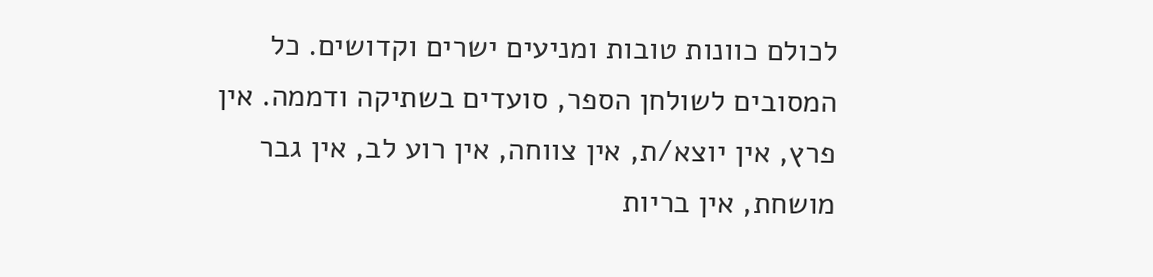לכולם כוונות טובות ומניעים ישרים וקדושים. כל המסובים לשולחן הספר, סועדים בשתיקה ודממה. אין פרץ, אין יוצא/ת, אין צווחה, אין רוע לב, אין גבר מושחת, אין בריות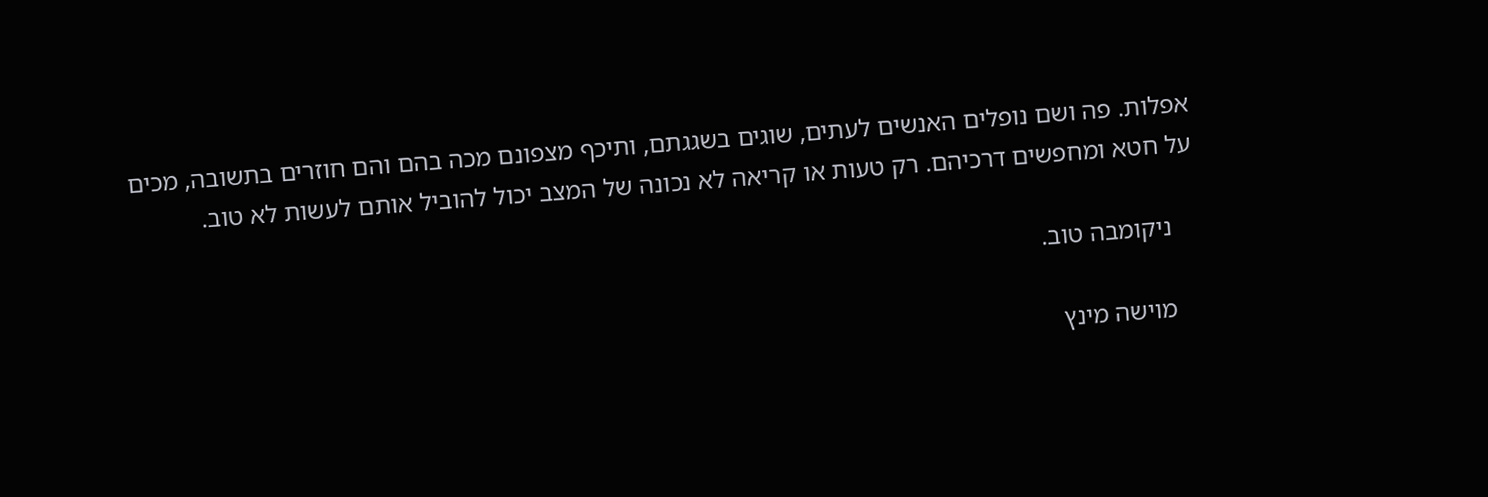אפלות. פה ושם נופלים האנשים לעתים, שוגים בשגגתם, ותיכף מצפונם מכה בהם והם חוזרים בתשובה, מכים על חטא ומחפשים דרכיהם. רק טעות או קריאה לא נכונה של המצב יכול להוביל אותם לעשות לא טוב.

    ניקומבה טוב.

    מוישה מינץ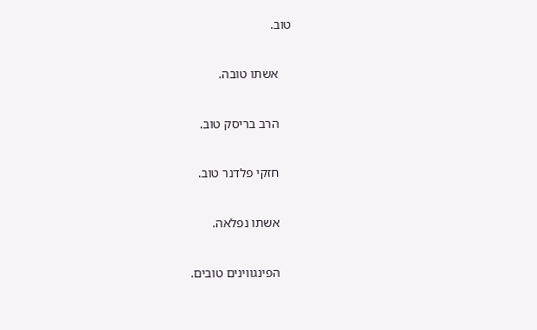טוב.

    אשתו טובה.

    הרב בריסק טוב.

    חזקי פלדנר טוב.

    אשתו נפלאה.

    הפינגווינים טובים.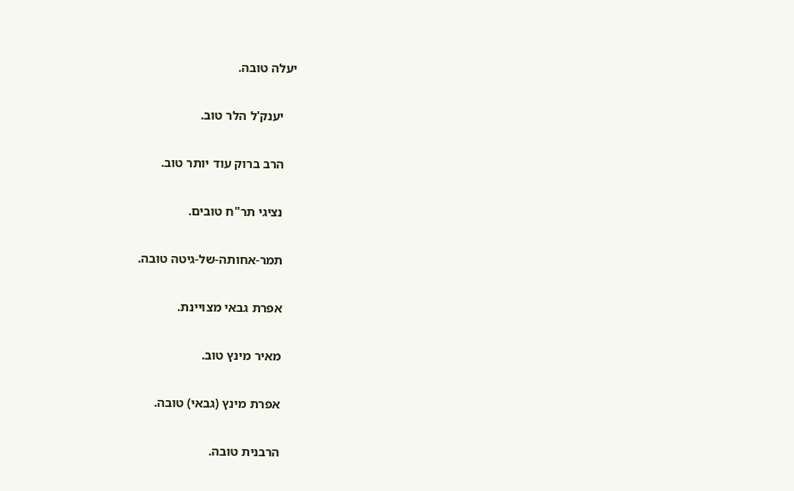יעלה טובה.

    יענק'ל הלר טוב.

    הרב ברוק עוד יותר טוב.

    נציגי תר"ח טובים.

    תמר-אחותה-של-גיטה טובה.

    אפרת גבאי מצויינת.

    מאיר מינץ טוב.

    אפרת מינץ (גבאי) טובה.

    הרבנית טובה.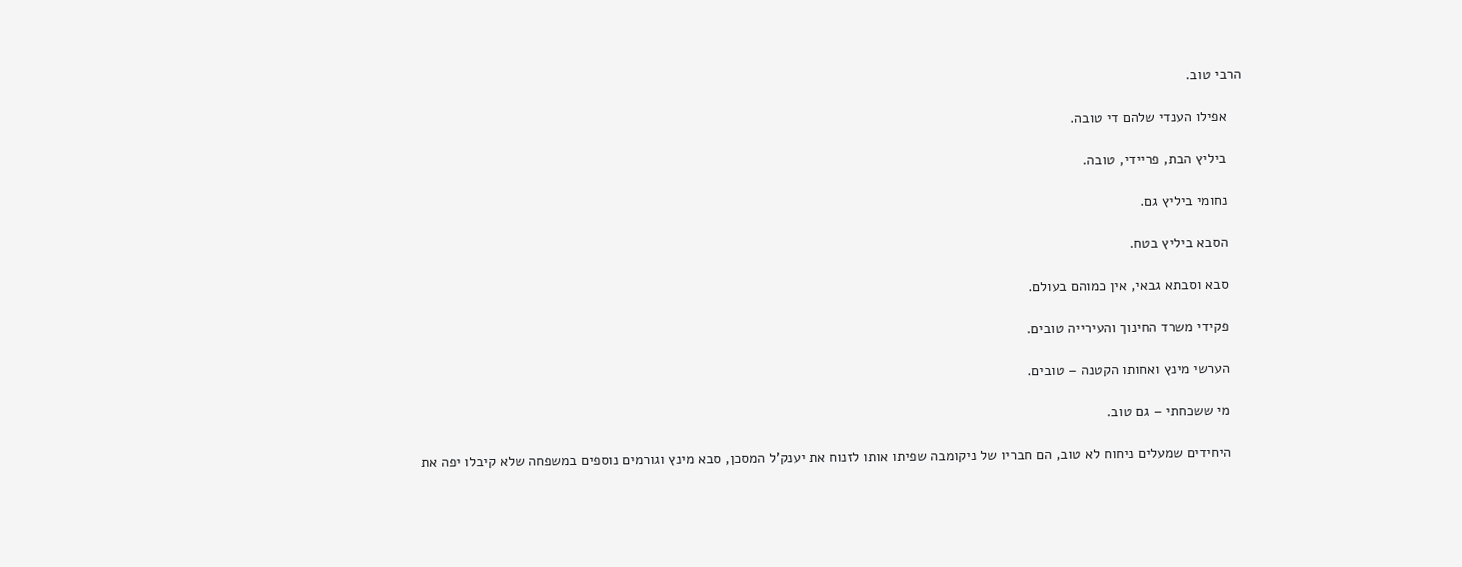הרבי טוב.

    אפילו הענדי שלהם די טובה.

    ביליץ הבת, פריידי, טובה.

    נחומי ביליץ גם.

    הסבא ביליץ בטח.

    סבא וסבתא גבאי, אין כמוהם בעולם.

    פקידי משרד החינוך והעירייה טובים.

    הערשי מינץ ואחותו הקטנה – טובים.

    מי ששכחתי – גם טוב.

    היחידים שמעלים ניחוח לא טוב, הם חבריו של ניקומבה שפיתו אותו לזנוח את יענק'ל המסכן, סבא מינץ וגורמים נוספים במשפחה שלא קיבלו יפה את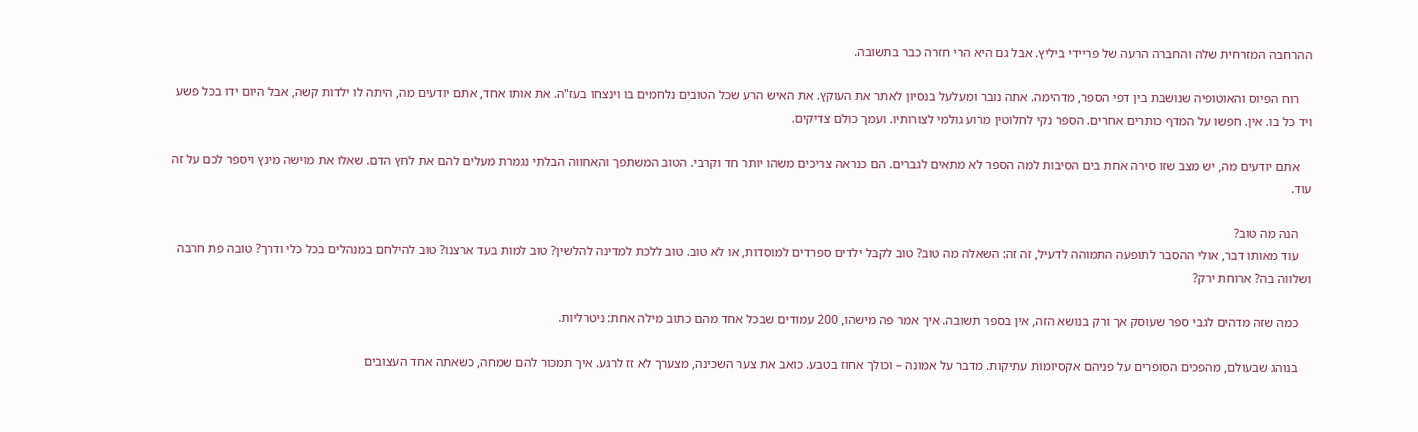ההרחבה המזרחית שלה והחברה הרעה של פריידי ביליץ. אבל גם היא הרי חזרה כבר בתשובה.

    רוח הפיוס והאוטופיה שנושבת בין דפי הספר, מדהימה. אתה נובר ומעלעל בנסיון לאתר את העוקץ. את האיש הרע שכל הטובים נלחמים בו וינצחו בעז"ה. את אותו אחד, אתם יודעים מה, היתה לו ילדות קשה, אבל היום ידו בכל פשע ויד כל בו. אין. חפשו על המדף כותרים אחרים. הספר נקי לחלוטין מרוע גולמי לצורותיו. ועמך כולם צדיקים.

    אתם יודעים מה, יש מצב שזו סירה אחת בים הסיבות למה הספר לא מתאים לגברים. הם כנראה צריכים משהו יותר חד וקרבי. הטוב המשתפך והאחווה הבלתי נגמרת מעלים להם את לחץ הדם. שאלו את מוישה מינץ ויספר לכם על זה עוד.

    הנה מה טוב?
    עוד מאותו דבר, אולי ההסבר לתופעה התמוהה לדעיל, זה זה: השאלה מה טוב? טוב לקבל ילדים ספרדים למוסדות, או לא טוב. טוב ללכת למדינה להלשין? טוב למות בעד ארצנו? טוב להילחם במנהלים בכל כלי ודרך? טובה פת חרבה ושלווה בה? ארוחת ירק?

    כמה שזה מדהים לגבי ספר שעוסק אך ורק בנושא הזה, אין בספר תשובה. איך אמר פה מישהו, 200 עמודים שבכל אחד מהם כתוב מילה אחת: ניטרליות.

    בנוהג שבעולם, מהפכים הסופרים על פניהם אקסיומות עתיקות. מדבר על אמונה – וכולך אחוז בטבע. כואב את צער השכינה, מצערך לא זז לרגע. איך תמכור להם שמחה, כשאתה אחד העצובים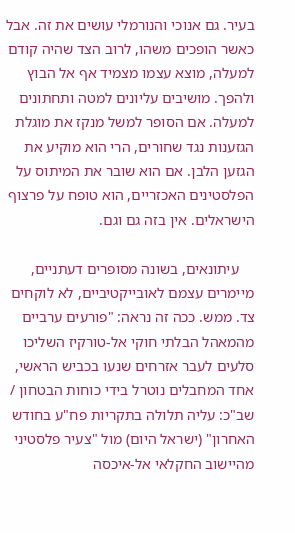בעיר. גם אנוכי והנורמלי עושים את זה. אבל כאשר הופכים משהו, לרוב הצד שהיה קודם למעלה, מוצא עצמו מצמיד אף אל הבוץ ולהפך. מושיבים עליונים למטה ותחתונים למעלה. אם הסופר למשל מנקז את מוגלת הגזענות נגד שחורים, הרי הוא מוקיע את הגזען הלבן. אם הוא שובר את המיתוס על הפלסטינים האכזריים, הוא טופח על פרצוף הישראלים. אין בזה גם וגם.

    עיתונאים, בשונה מסופרים דעתניים, מיימרים עצמם לאובייקטיביים, לא לוקחים צד. ממש. ככה זה נראה: "פורעים ערביים מהמאהל הבלתי חוקי אל-טורקיז השליכו סלעים לעבר אזרחים שנעו בכביש הראשי, אחד המחבלים נוטרל בידי כוחות הבטחון / שב"כ: עליה תלולה בתקריות פח"ע בחודש האחרון" (ישראל היום) מול "צעיר פלסטיני מהיישוב החקלאי אל-איכסה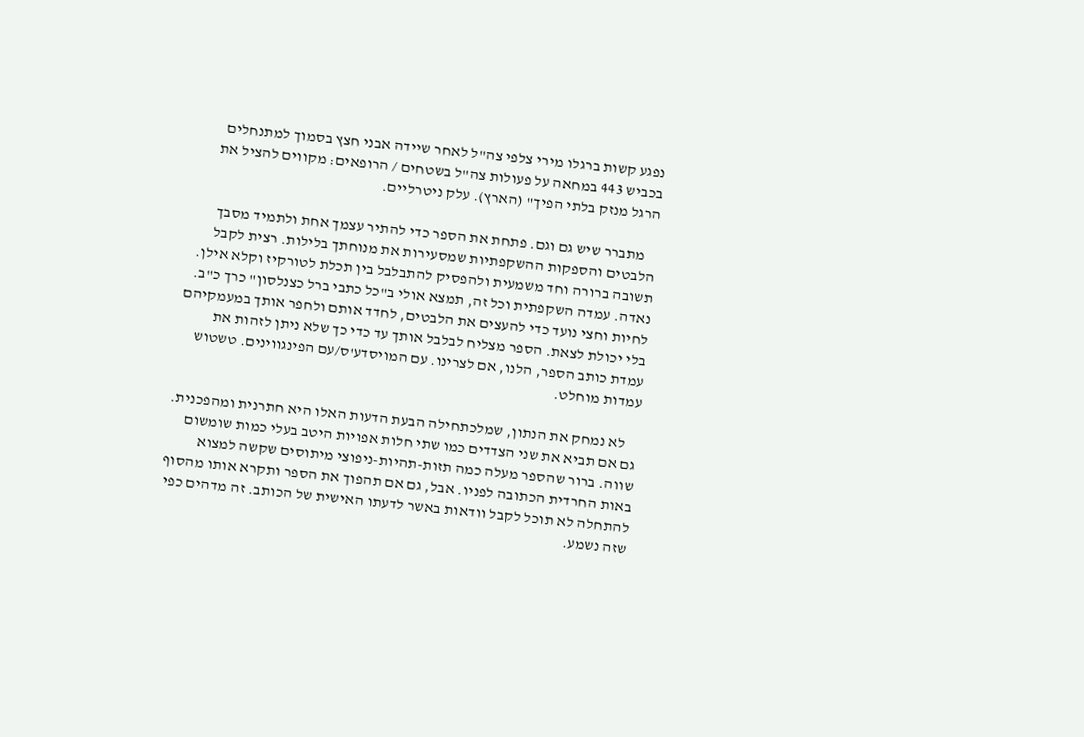נפגע קשות ברגלו מירי צלפי צה"ל לאחר שיידה אבני חצץ בסמוך למתנחלים בכביש 443 במחאה על פעולות צה"ל בשטחים / הרופאים: מקווים להציל את הרגל מנזק בלתי הפיך" (הארץ). עלק ניטרליים.

    מתברר שיש גם וגם. פתחת את הספר כדי להתיר עצמך אחת ולתמיד מסבך הלבטים והספקות ההשקפתיות שמסעירות את מנוחתך בלילות. רצית לקבל תשובה ברורה וחד משמעית ולהפסיק להתבלבל בין תכלת לטורקיז וקלא אילן. נאדה. עמדה השקפתית וכל זה, תמצא אולי ב"כל כתבי ברל כצנלסון" כרך כ"ב. לחיות וחצי נועד כדי להעצים את הלבטים, לחדד אותם ולחפר אותך במעמקיהם בלי יכולת לצאת. הספר מצליח לבלבל אותך עד כדי כך שלא ניתן לזהות את עמדת כותב הספר, הלנו, אם לצרינו. עם המויסדע'ס/עם הפינגווינים. טשטוש עמדות מוחלט.

    לא נמחק את הנתון, שמלכתחילה הבעת הדעות האלו היא חתרנית ומהפכנית. גם אם תביא את שני הצדדים כמו שתי חלות אפויות היטב בעלי כמות שומשום שווה. ברור שהספר מעלה כמה תזות-תהיות-ניפוצי מיתוסים שקשה למצוא באות החרדית הכתובה לפניו. אבל, גם אם תהפוך את הספר ותקרא אותו מהסוף להתחלה לא תוכל לקבל וודאות באשר לדעתו האישית של הכותב. זה מדהים כפי שזה נשמע.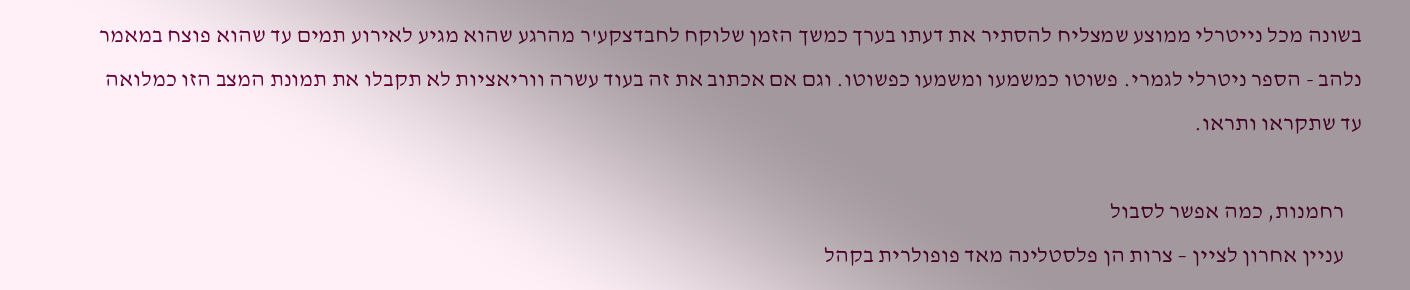בשונה מכל נייטרלי ממוצע שמצליח להסתיר את דעתו בערך כמשך הזמן שלוקח לחבדצקע'ר מהרגע שהוא מגיע לאירוע תמים עד שהוא פוצח במאמר נלהב - הספר ניטרלי לגמרי. פשוטו כמשמעו ומשמעו כפשוטו. וגם אם אכתוב את זה בעוד עשרה ווריאציות לא תקבלו את תמונת המצב הזו כמלואה עד שתקראו ותראו.

    רחמנות, כמה אפשר לסבול
    עניין אחרון לציין – צרות הן פלסטלינה מאד פופולרית בקהל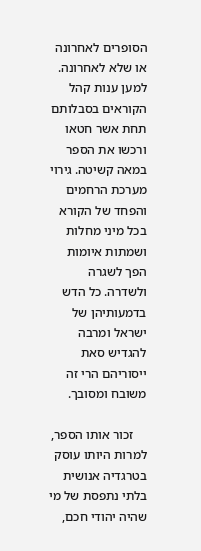הסופרים לאחרונה או שלא לאחרונה. למען ענות קהל הקוראים בסבלותם תחת אשר חטאו ורכשו את הספר במאה קשיטה. גירוי מערכת הרחמים והפחד של הקורא בכל מיני מחלות ושמתות איומות הפך לשגרה ולשדרה. כל הדש בדמעותיהן של ישראל ומרבה להגדיש סאת ייסוריהם הרי זה משובח ומסובך.

    זכור אותו הספר, למרות היותו עוסק בטרגדיה אנושית בלתי נתפסת של מי שהיה יהודי חכם,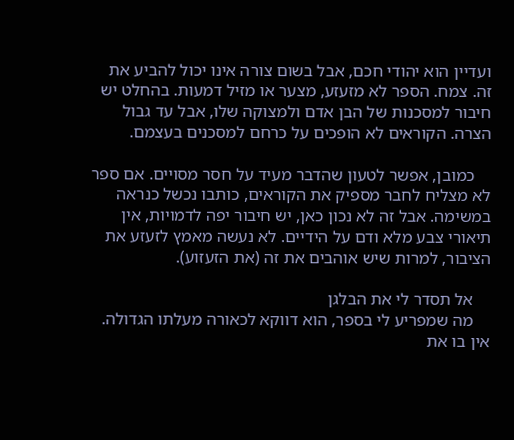ועדיין הוא יהודי חכם, אבל בשום צורה אינו יכול להביע את זה. צמח. הספר לא מזעזע, מצער או מזיל דמעות. בהחלט יש חיבור למסכנות של הבן אדם ולמצוקה שלו, אבל עד גבול הצרה. הקוראים לא הופכים על כרחם למסכנים בעצמם.

    כמובן, אפשר לטעון שהדבר מעיד על חסר מסויים. אם ספר לא מצליח לחבר מספיק את הקוראים, כותבו נכשל כנראה במשימה. אבל זה לא נכון כאן, יש חיבור יפה לדמויות, אין תיאורי צבע מלא ודם על הידיים. לא נעשה מאמץ לזעזע את הציבור, למרות שיש אוהבים את זה (את הזעזוע).

    אל תסדר לי את הבלגן
    מה שמפריע לי בספר, הוא דווקא לכאורה מעלתו הגדולה. אין בו את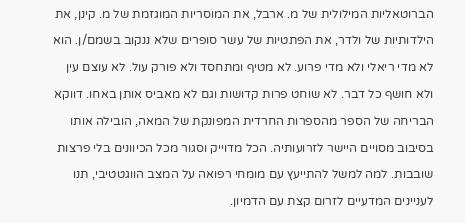הברוטאליות המילולית של מ. ארבל, את המוסריות המוגזמת של מ. קינן, את הילדותיות של ולדר, את הפתטיות של עשר סופרים שלא ננקוב בשמם/ן. הוא לא מדי ריאלי ולא מדי פרוע. לא מטיף ומתחסד ולא פורק עול. לא עוצם עין ולא חושף כל דבר. לא שוחט פרות קדושות וגם לא מאביס אותן באחו. דווקא הבריחה של הספר מהספרות החרדית המפונקת של המאה, הובילה אותו בסיבוב מסויים היישר לזרועותיה. הכל מדוייק וסגור מכל הכיוונים בלי פרצות שובבות. למה למשל להתייעץ עם מומחי רפואה על המצב הווגטטיבי, תנו לעניינים המדעיים לזרום קצת עם הדמיון.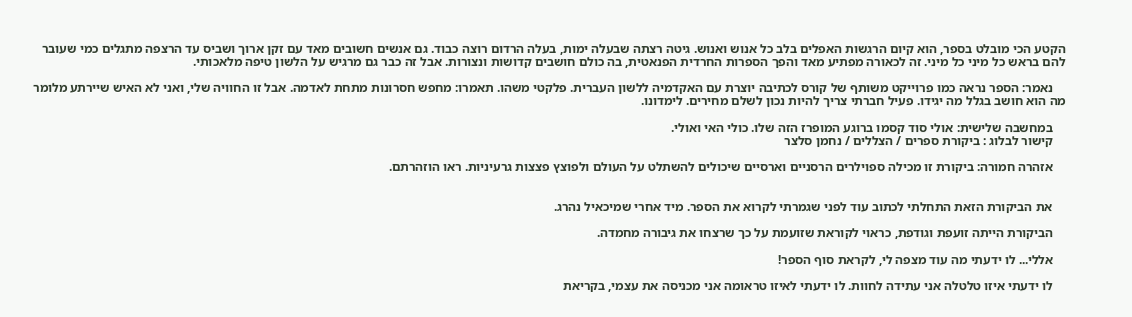הקטע הכי מובלט בספר, הוא קיום הרגשות האפלים בלב כל אנוש ואנוש. גיטה רצתה שבעלה ימות, בעלה הרדום רוצה כבוד. גם אנשים חשובים מאד עם זקן ארוך ושביס עד הרצפה מתגלים כמי שעובר להם בראש כל מיני כל מיני. זה לכאורה מפתיע מאד והפך הספרות החרדית הפנאטית, בה כולם חושבים קדושות ונצורות. אבל זה כבר גם מרגיש על הלשון טיפה מלאכותי.

    נאמר: הספר נראה כמו פרוייקט משותף של קורס לכתיבה יוצרת עם האקדמיה ללשון העברית. פלקטי משהו. תאמרו: מחפש חסרונות מתחת לאדמה. אבל זו החוויה שלי, ואני לא האיש שיירתע מלומר מה הוא חושב בגלל מה יגידו. פעיל חברתי צריך להיות נכון לשלם מחירים. לימדונו.

    במחשבה שלישית: אולי סוד קסמו ברוגע המופרז הזה שלו. כולי האי ואולי.
    קישור לבלוג : ביקורת ספרים / הצללים / נחמן סלצר

    אזהרה חמורה: ביקורת זו מכילה ספוילרים הרסניים וארסיים שיכולים להשתלט על העולם ולפוצץ פצצות גרעיניות. ראו הוזהרתם.


    את הביקורת הזאת התחלתי לכתוב עוד לפני שגמרתי לקרוא את הספר. מיד אחרי שמיכאיל נהרג.

    הביקורת הייתה זועפת וגודפת, כראוי לקוראת שזועמת על כך שרצחו את גיבורה מחמדה.

    אללי... לו ידעתי מה עוד מצפה לי, לקראת סוף הספר!

    לו ידעתי איזו טלטלה אני עתידה לחוות. לו ידעתי לאיזו טראומה אני מכניסה את עצמי, בקריאת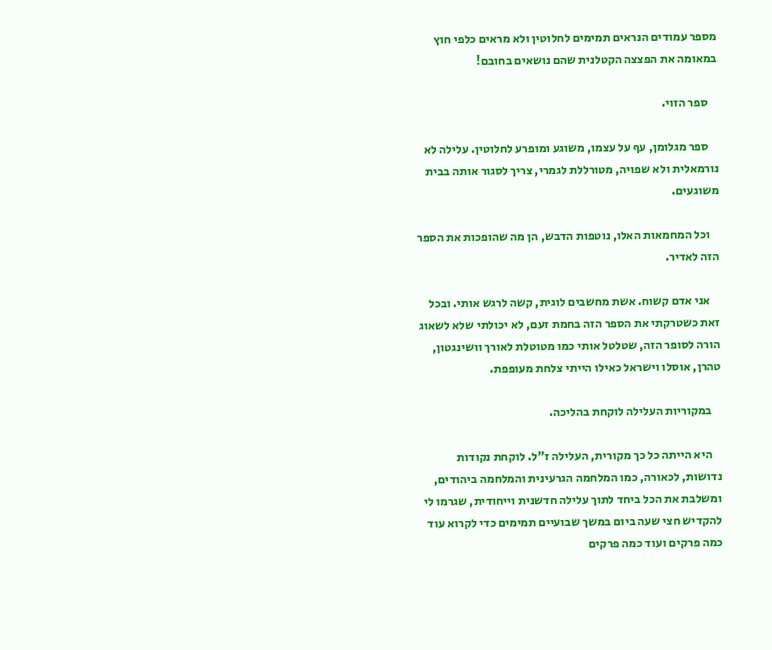מספר עמודים הנראים תמימים לחלוטין ולא מראים כלפי חוץ במאומה את הפצצה הקטלנית שהם נושאים בחובם!

    ספר הזוי.

    ספר מגלומן, עף על עצמו, משוגע ומופרע לחלוטין. עלילה לא נורמאלית ולא שפויה, מטורללת לגמרי, צריך לסגור אותה בבית משוגעים.

    וכל המחמאות האלו, נוטפות הדבש, הן מה שהופכות את הספר הזה לאדיר.

    אני אדם קשוח. אשת מחשבים לוגית, קשה לרגש אותי. ובכל זאת כשטרקתי את הספר הזה בחמת זעם, לא יכולתי שלא לשאוג הורה לסופר הזה, שטלטל אותי כמו מטוטלת לאורך וושינגטון, טהרן, אוסלו וישראל כאילו הייתי צלחת מעופפת.

    במקוריות העלילה לוקחת בהליכה.

    היא הייתה כל כך מקורית, העלילה ז"ל. לוקחת נקודות נדושות, לכאורה, כמו המלחמה הגרעינית והמלחמה ביהודים, ומשלבת את הכל ביחד לתוך עלילה חדשנית וייחודית, שגרמו לי להקדיש חצי שעה ביום במשך שבועיים תמימים כדי לקרוא עוד כמה פרקים ועוד כמה פרקים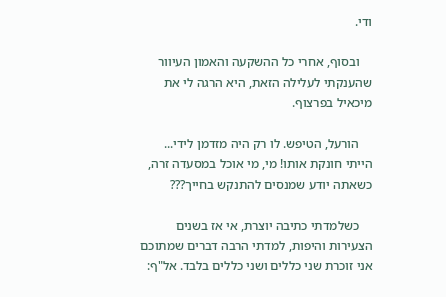ודי.

    ובסוף, אחרי כל ההשקעה והאמון העיוור שהענקתי לעלילה הזאת, היא הרגה לי את מיכאיל בפרצוף.

    הורעל, הטיפש. לו רק היה מזדמן לידי... הייתי חונקת אותו! מי, מי אוכל במסעדה זרה, כשאתה יודע שמנסים להתנקש בחייך???

    כשלמדתי כתיבה יוצרת, אי אז בשנים הצעירות והיפות, למדתי הרבה דברים שמתוכם אני זוכרת שני כללים ושני כללים בלבד. אל"ף: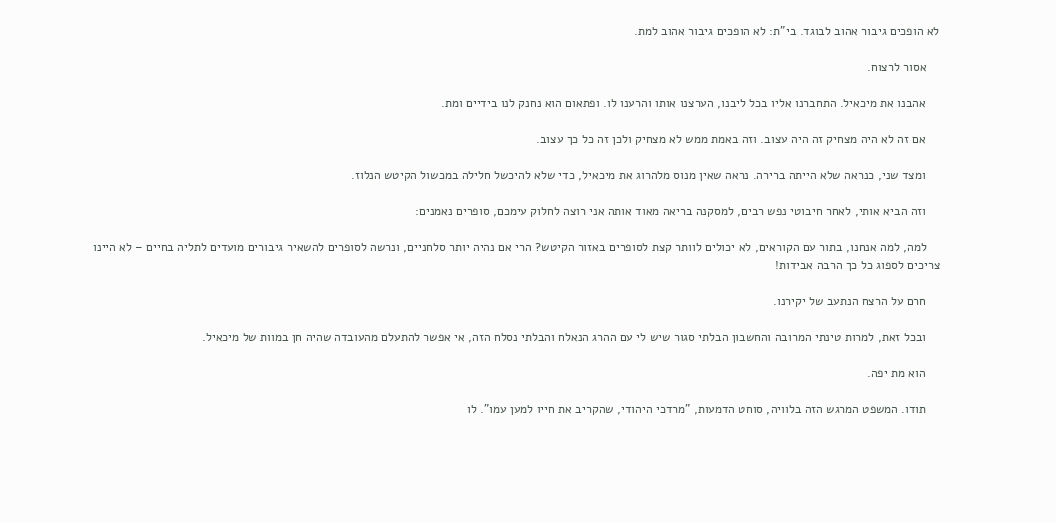לא הופכים גיבור אהוב לבוגד. בי"ת: לא הופכים גיבור אהוב למת.

    אסור לרצוח.

    אהבנו את מיכאיל. התחברנו אליו בכל ליבנו, הערצנו אותו והרענו לו. ופתאום הוא נחנק לנו בידיים ומת.

    אם זה לא היה מצחיק זה היה עצוב. וזה באמת ממש לא מצחיק ולכן זה כל כך עצוב.

    ומצד שני, כנראה שלא הייתה ברירה. נראה שאין מנוס מלהרוג את מיכאיל, כדי שלא להיכשל חלילה במכשול הקיטש הנלוז.

    וזה הביא אותי, לאחר חיבוטי נפש רבים, למסקנה בריאה מאוד אותה אני רוצה לחלוק עימכם, סופרים נאמנים:

    למה, למה אנחנו, בתור עם הקוראים, לא יכולים לוותר קצת לסופרים באזור הקיטש? הרי אם נהיה יותר סלחניים, ונרשה לסופרים להשאיר גיבורים מועדים לתליה בחיים – לא היינו צריכים לספוג כל כך הרבה אבידות!

    חרם על הרצח הנתעב של יקירנו.

    ובכל זאת, למרות טינתי המרובה והחשבון הבלתי סגור שיש לי עם ההרג הנאלח והבלתי נסלח הזה, אי אפשר להתעלם מהעובדה שהיה חן במוות של מיכאיל.

    הוא מת יפה.

    תודו. המשפט המרגש הזה בלוויה, סוחט הדמעות, "מרדכי היהודי, שהקריב את חייו למען עמו". לו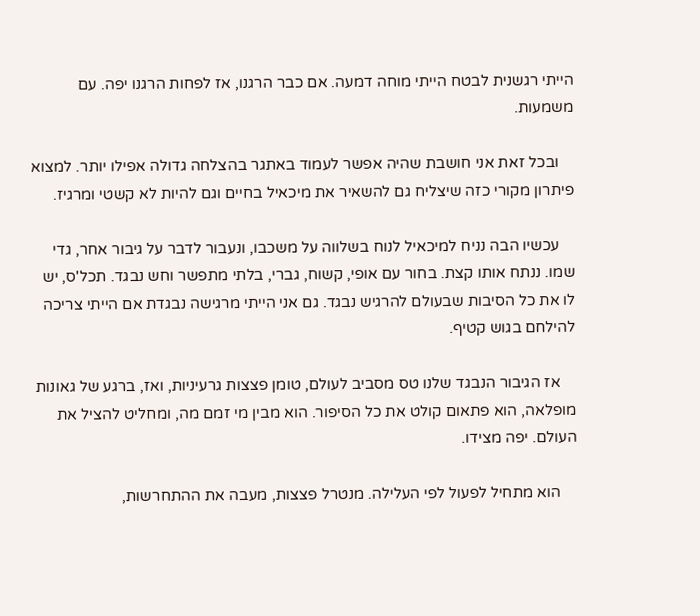הייתי רגשנית לבטח הייתי מוחה דמעה. אם כבר הרגנו, אז לפחות הרגנו יפה. עם משמעות.

    ובכל זאת אני חושבת שהיה אפשר לעמוד באתגר בהצלחה גדולה אפילו יותר. למצוא פיתרון מקורי כזה שיצליח גם להשאיר את מיכאיל בחיים וגם להיות לא קשטי ומרגיז.

    עכשיו הבה נניח למיכאיל לנוח בשלווה על משכבו, ונעבור לדבר על גיבור אחר, גדי שמו. ננתח אותו קצת. בחור עם אופי, קשוח, גברי, בלתי מתפשר וחש נבגד. תכל'ס, יש לו את כל הסיבות שבעולם להרגיש נבגד. גם אני הייתי מרגישה נבגדת אם הייתי צריכה להילחם בגוש קטיף.

    אז הגיבור הנבגד שלנו טס מסביב לעולם, טומן פצצות גרעיניות, ואז, ברגע של גאונות מופלאה, הוא פתאום קולט את כל הסיפור. הוא מבין מי זמם מה, ומחליט להציל את העולם. יפה מצידו.

    הוא מתחיל לפעול לפי העלילה. מנטרל פצצות, מעבה את ההתחרשות,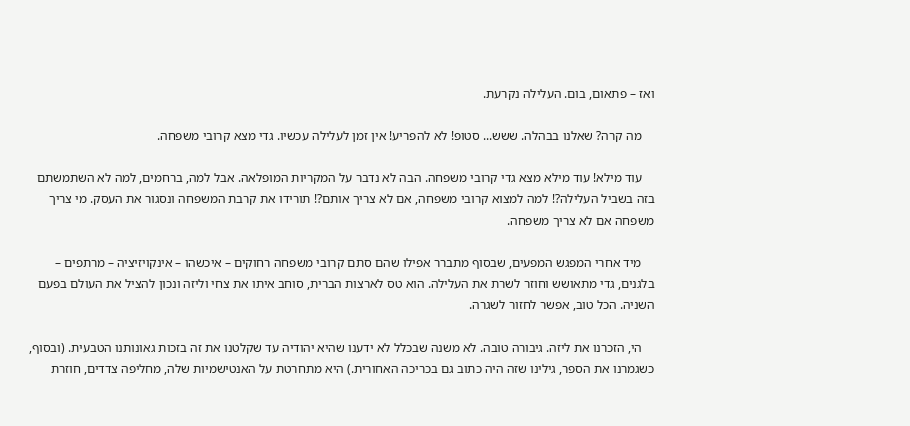ואז – פתאום, בום. העלילה נקרעת.

    מה קרה? שאלנו בבהלה. ששש... סטופ! לא להפריע! אין זמן לעלילה עכשיו. גדי מצא קרובי משפחה.

    עוד מילא! עוד מילא מצא גדי קרובי משפחה. הבה לא נדבר על המקריות המופלאה. אבל למה, ברחמים, למה לא השתמשתם בזה בשביל העלילה?! למה למצוא קרובי משפחה, אם לא צריך אותם?! תורידו את קרבת המשפחה ונסגור את העסק. מי צריך משפחה אם לא צריך משפחה.

    מיד אחרי המפגש המפעים, שבסוף מתברר אפילו שהם סתם קרובי משפחה רחוקים – איכשהו – אינקויזיציה – מרתפים – בלגנים, גדי מתאושש וחוזר לשרת את העלילה. הוא טס לארצות הברית, סוחב איתו את צחי וליזה ונכון להציל את העולם בפעם השניה. הכל טוב, אפשר לחזור לשגרה.

    הי, הזכרנו את ליזה. גיבורה טובה. לא משנה שבכלל לא ידענו שהיא יהודיה עד שקלטנו את זה בזכות גאונותנו הטבעית. (ובסוף, כשגמרנו את הספר, גילינו שזה היה כתוב גם בכריכה האחורית.) היא מתחרטת על האנטישמיות שלה, מחליפה צדדים, חוזרת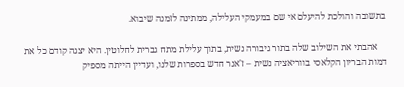בתשובה והולכת להיעלם אי שם במעמקי העלילה, ממתינה לזמנה שיבוא.

    אהבתי את השילוב שלה בתור גיבורה נשית, בתוך עלילת מתח גברית לחלוטין. היא יצגה קודם כל את דמות הבריון הקלאסי בווריאציה נשית – ז'אנר חדש בספרות שלנו, ועדיין הייתה מספיק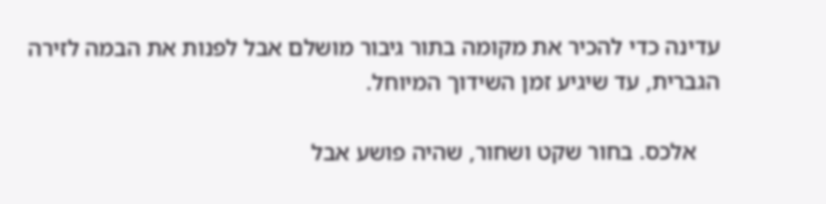עדינה כדי להכיר את מקומה בתור גיבור מושלם אבל לפנות את הבמה לזירה הגברית, עד שיגיע זמן השידוך המיוחל.

    אלכס. בחור שקט ושחור, שהיה פושע אבל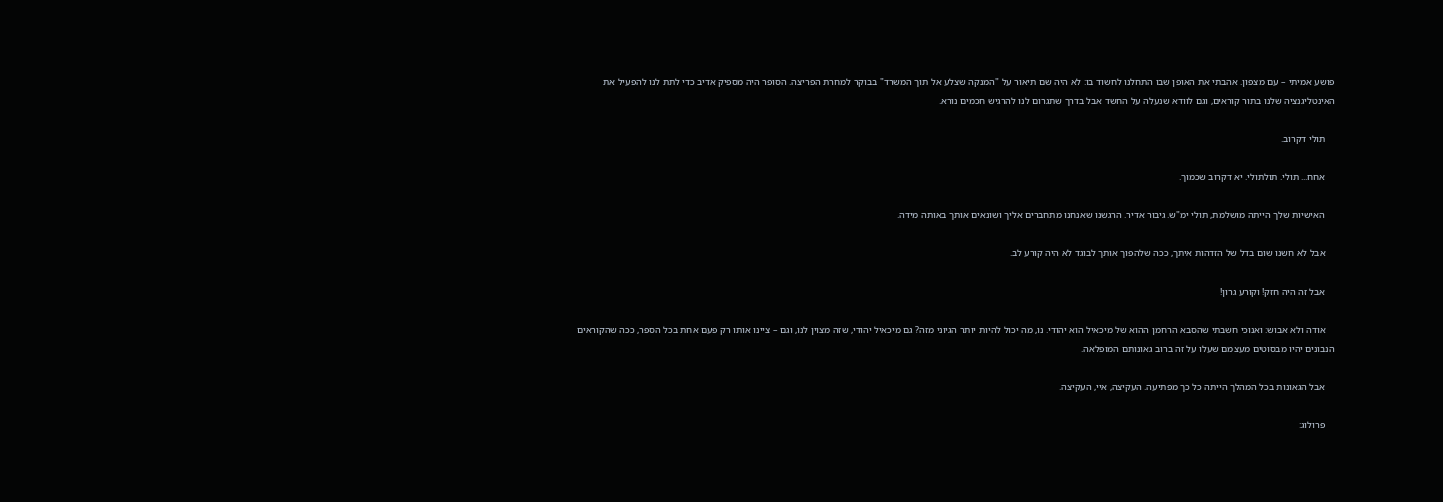פושע אמיתי – עם מצפון. אהבתי את האופן שבו התחלנו לחשוד בו: לא היה שם תיאור על "המנקה שצלע אל תוך המשרד" בבוקר למחרת הפריצה. הסופר היה מספיק אדיב כדי לתת לנו להפעיל את האינטליגנציה שלנו בתור קוראים, וגם לוודא שנעלה על החשד אבל בדרך שתגרום לנו להרגיש חכמים נורא.

    תולי דקרוב.

    אחח... תולי. תולתולי. יא דקרוב שכמוך.

    האישיות שלך הייתה מושלמת, תולי ימ"ש. גיבור אדיר. הרגשנו שאנחנו מתחברים אליך ושונאים אותך באותה מידה.

    אבל לא חשנו שום בדל של הזדהות איתך, ככה שלהפוך אותך לבוגד לא היה קורע לב.

    אבל זה היה חזק! וקורע גרון!

    אודה ולא אבוש: ואנוכי חשבתי שהסבא הרחמן ההוא של מיכאיל הוא יהודי. נו, מה יכול להיות יותר הגיוני מזה? גם מיכאיל יהודי, שזה מצוין לנו, וגם – ציינו אותו רק פעם אחת בכל הספר, ככה שהקוראים הנבונים יהיו מבסוטים מעצמם שעלו על זה ברוב גאונותם המופלאה.

    אבל הגאונות בכל המהלך הייתה כל כך מפתיעה. העקיצה, איי, העקיצה.

    פרולוג: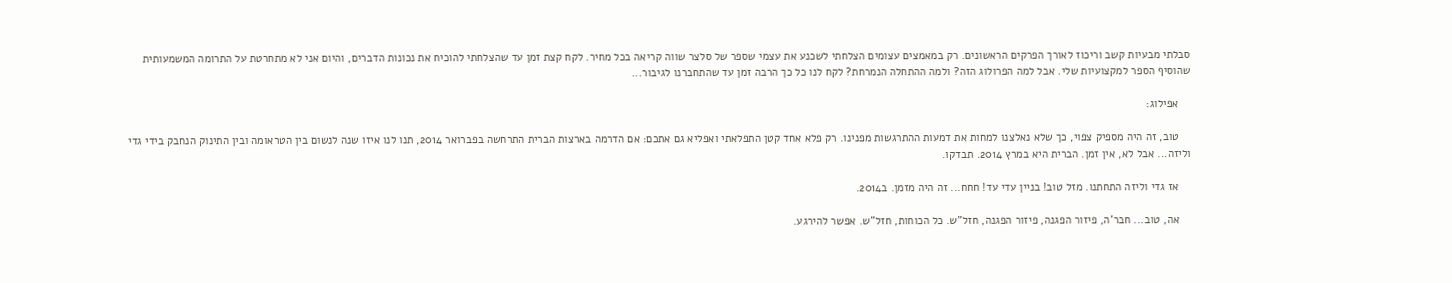סבלתי מבעיות קשב וריכוז לאורך הפרקים הראשונים. רק במאמצים עצומים הצלחתי לשכנע את עצמי שספר של סלצר שווה קריאה בכל מחיר. לקח קצת זמן עד שהצלחתי להוכיח את נכונות הדברים, והיום אני לא מתחרטת על התרומה המשמעותית שהוסיף הספר למקצועיות שלי. אבל למה הפרולוג הזה? ולמה ההתחלה הנמרחת? לקח לנו כל כך הרבה זמן עד שהתחברנו לגיבור...

    אפילוג:

    טוב, זה היה מספיק צפוי, כך שלא נאלצנו למחות את דמעות ההתרגשות מפנינו. רק פלא אחד קטן התפלאתי ואפליא גם אתכם: אם הדרמה בארצות הברית התרחשה בפברואר 2014, תנו לנו איזו שנה לנשום בין הטראומה ובין התינוק הנחבק בידי גדי וליזה... אבל לא, אין זמן. הברית היא במרץ 2014. תבדקו.

    אז גדי וליזה התחתנו. מזל טוב! בניין עדי עד! חחח... זה היה מזמן. ב2014.

    אה, טוב... חבר'ה, פיזור הפגנה, פיזור הפגנה, חזל"ש. כל הכוחות, חזל"ש. אפשר להירגע.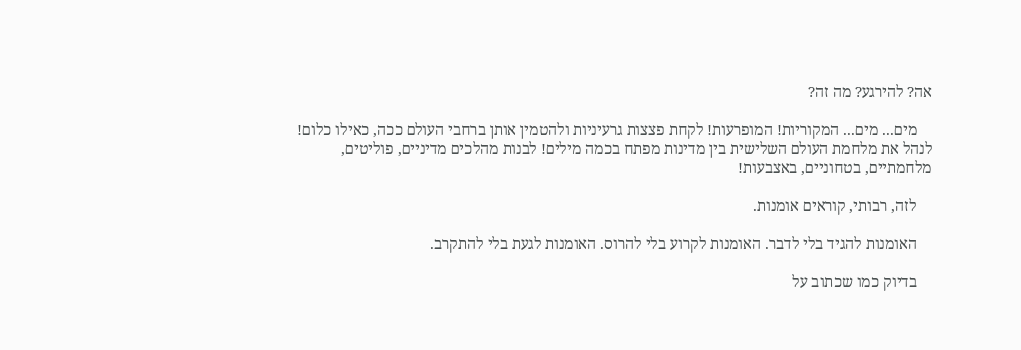אה? להירגע? מה זה?

    מים... מים... המקוריות! המופרעות! לקחת פצצות גרעיניות ולהטמין אותן ברחבי העולם ככה, כאילו כלום! לנהל את מלחמת העולם השלישית בין מדינות מפתח בכמה מילים! לבנות מהלכים מדיניים, פוליטים, מלחמתיים, בטחוניים, באצבעות!

    לזה, רבותי, קוראים אומנות.

    האומנות להגיד בלי לדבר. האומנות לקרוע בלי להרוס. האומנות לגעת בלי להתקרב.

    בדיוק כמו שכתוב על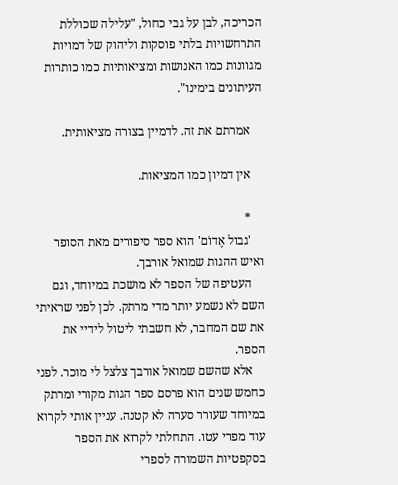הכריכה, לבן על גבי כחול, "עלילה שכוללת התרחשויות בלתי פוסקות וליהוק של דמויות מגוונות כמו האנושות ומציאותיות כמו כותרות העיתונים בימינו".

    אמרתם את זה. לדמיין בצורה מציאותית.

    אין דמיון כמו המציאות.

    *
    'גבול אֶדוֹם' הוא ספר סיפורים מאת הסופר ואיש ההגות שמואל אורבך.
    העטיפה של הספר לא מושכת במיוחד, וגם השם לא נשמע יותר מדי מרתק. לכן לפני שראיתי את שם המחבר, לא חשבתי ליטול לידיי את הספר.
    אלא שהשם שמואל אורבך צלצל לי מוכר. לפני כחמש שנים הוא פרסם ספר הגות מקורי ומרתק במיוחד שעורר סערה לא קטנה. עניין אותי לקרוא עוד מפרי עטו. התחלתי לקרוא את הספר בסקפטיות השמורה לספרי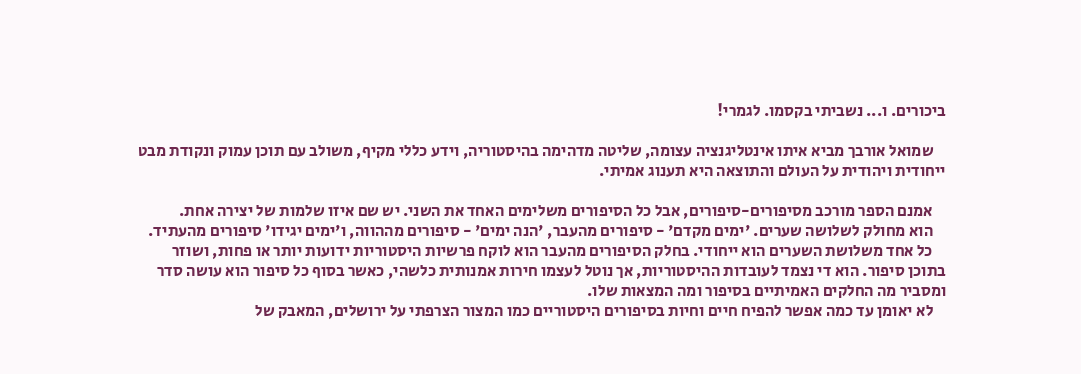ביכורים. ו... נשביתי בקסמו. לגמרי!

    שמואל אורבך מביא איתו אינטליגנציה עצומה, שליטה מדהימה בהיסטוריה, וידע כללי מקיף, משולב עם תוכן עמוק ונקודת מבט ייחודית ויהודית על העולם והתוצאה היא תענוג אמיתי.

    אמנם הספר מורכב מסיפורים-סיפורים, אבל כל הסיפורים משלימים האחד את השני. יש שם איזו שלמות של יצירה אחת.
    הוא מחולק לשלושה שערים. 'ימים מקדם' - סיפורים מהעבר, 'הנה ימים' - סיפורים מההווה, ו'ימים יגידו' סיפורים מהעתיד.
    כל אחד משלושת השערים הוא ייחודי. בחלק הסיפורים מהעבר הוא לוקח פרשיות היסטוריות ידועות יותר או פחות, ושוזר בתוכן סיפור. הוא די נצמד לעובדות ההיסטוריות, אך נוטל לעצמו חירות אמנותית כלשהי, כאשר בסוף כל סיפור הוא עושה סדר ומסביר מה החלקים האמיתיים בסיפור ומה המצאות שלו.
    לא יאומן עד כמה אפשר להפיח חיים וחיות בסיפורים היסטוריים כמו המצור הצרפתי על ירושלים, המאבק של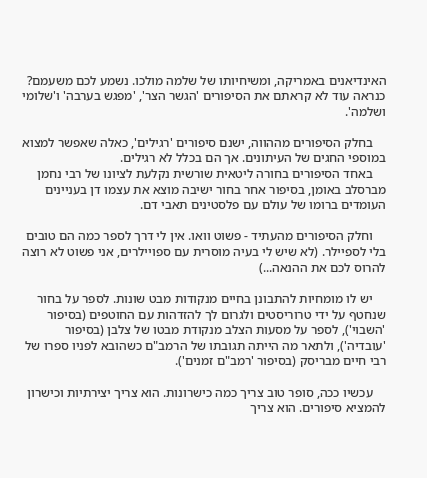האינדיאנים באמריקה, ומשיחיותו של שלמה מולכו. נשמע לכם משעמם? כנראה עוד לא קראתם את הסיפורים 'הגשר הצר', 'מפגש בערבה' ו'שלומי ושלמה'.

    בחלק הסיפורים מההווה, ישנם סיפורים 'רגילים', כאלה שאפשר למצוא במוספי החגים של העיתונים. אך הם בכלל לא רגילים.
    באחד הסיפורים בחורה ליטאית שורשית נקלעת לציונו של רבי נחמן מברסלב באומן, בסיפור אחר בחור ישיבה מוצא את עצמו דן בעניינים העומדים ברומו של עולם עם פלסטינים תאבי דם.

    וחלק הסיפורים מהעתיד - פשוט וואו. אין לי דרך לספר כמה הם טובים בלי לספיילר. (לא שיש לי בעיה מוסרית עם ספויילרים, אני פשוט לא רוצה להרוס לכם את ההנאה...)

    יש לו מומחיות להתבונן בחיים מנקודות מבט שונות. לספר על בחור שנחטף על ידי טרוריסטים ולגרום לך להזדהות עם החוטפים (בסיפור 'השבוי'), לספר על מסעות הצלב מנקודת מבטו של צלבן (בסיפור 'עובדיה'), ולתאר מה הייתה תגובתו של הרמב"ם כשהובא לפניו ספרו של רבי חיים מבריסק (בסיפור 'רמב"ם זמנים').

    עכשיו ככה, סופר טוב צריך כמה כישרונות. הוא צריך יצירתיות וכישרון להמציא סיפורים. הוא צריך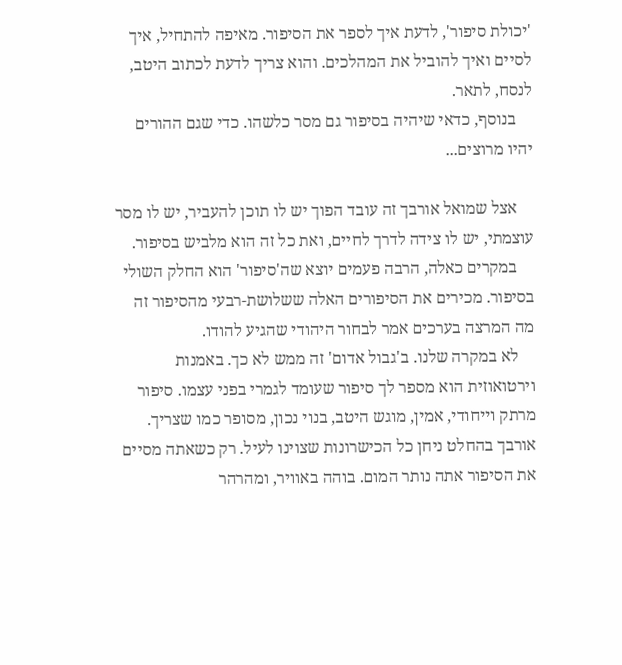'יכולת סיפור', לדעת איך לספר את הסיפור. מאיפה להתחיל, איך לסיים ואיך להוביל את המהלכים. והוא צריך לדעת לכתוב היטב, לנסח, לתאר.
    בנוסף, כדאי שיהיה בסיפור גם מסר כלשהו. כדי שגם ההורים יהיו מרוצים...

    אצל שמואל אורבך זה עובד הפוך יש לו תוכן להעביר, יש לו מסר עוצמתי, יש לו צידה לדרך לחיים, ואת כל זה הוא מלביש בסיפור.
    במקרים כאלה, הרבה פעמים יוצא שה'סיפור' הוא החלק השולי בסיפור. מכירים את הסיפורים האלה ששלושת-רבעי מהסיפור זה מה המרצה בערכים אמר לבחור היהודי שהגיע להודו.
    לא במקרה שלנו. ב'גבול אדום' זה ממש לא כך. באמנות וירטואוזית הוא מספר לך סיפור שעומד לגמרי בפני עצמו. סיפור מרתק וייחודי, אמין, מוגש היטב, בנוי נכון, מסופר כמו שצריך. אורבך בהחלט ניחן כל הכישרונות שצוינו לעיל. רק כשאתה מסיים את הסיפור אתה נותר המום. בוהה באוויר, ומהרהר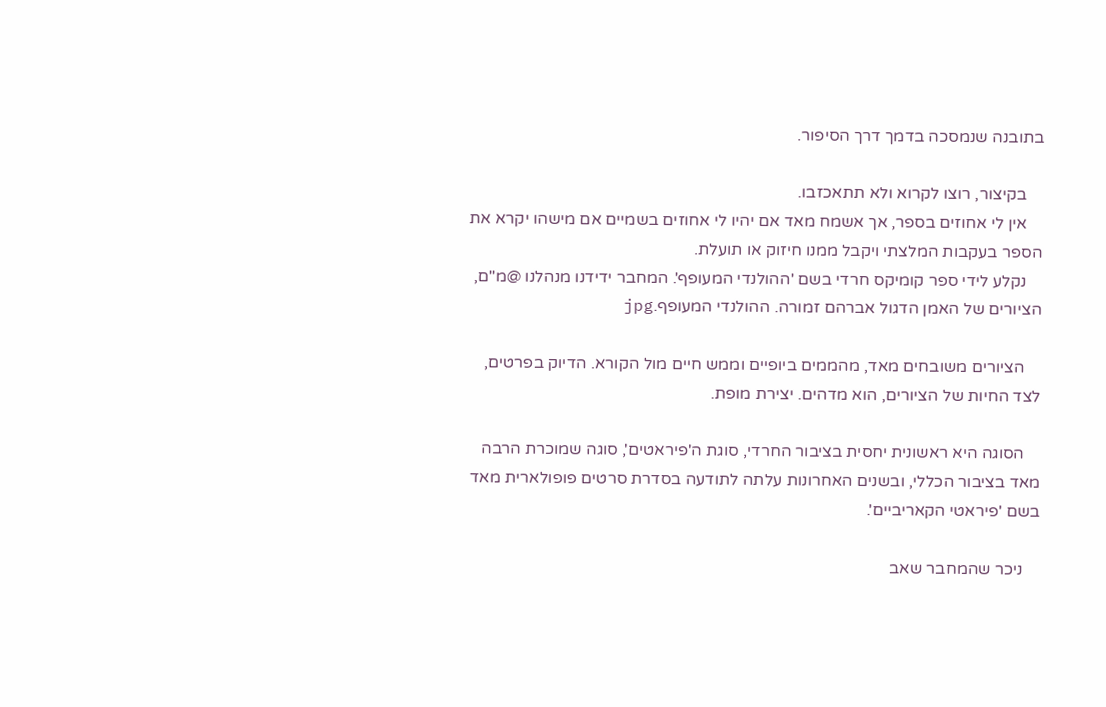בתובנה שנמסכה בדמך דרך הסיפור.

    בקיצור, רוצו לקרוא ולא תתאכזבו.
    אין לי אחוזים בספר, אך אשמח מאד אם יהיו לי אחוזים בשמיים אם מישהו יקרא את הספר בעקבות המלצתי ויקבל ממנו חיזוק או תועלת.
    נקלע לידי ספר קומיקס חרדי בשם 'ההולנדי המעופף'. המחבר ידידנו מנהלנו @מ"ם, הציורים של האמן הדגול אברהם זמורה. ההולנדי המעופף.jpg

    הציורים משובחים מאד, מהממים ביופיים וממש חיים מול הקורא. הדיוק בפרטים, לצד החיות של הציורים, הוא מדהים. יצירת מופת.

    הסוגה היא ראשונית יחסית בציבור החרדי, סוגת ה'פיראטים', סוגה שמוכרת הרבה מאד בציבור הכללי, ובשנים האחרונות עלתה לתודעה בסדרת סרטים פופולארית מאד בשם 'פיראטי הקאריביים'.

    ניכר שהמחבר שאב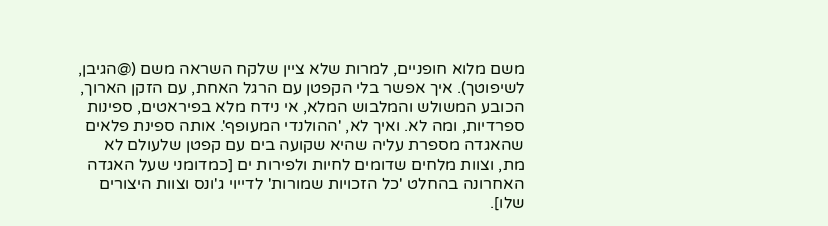משם מלוא חופניים, למרות שלא ציין שלקח השראה משם (@הגיבן, לשיפוטך). איך אפשר בלי הקפטן עם הרגל האחת, עם הזקן הארוך, הכובע המשולש והמלבוש המלא, אי נידח מלא בפיראטים, ספינות ספרדיות, ומה לא. ואיך לא, 'ההולנדי המעופף'. אותה ספינת פלאים שהאגדה מספרת עליה שהיא שקועה בים עם קפטן שלעולם לא מת, וצוות מלחים שדומים לחיות ולפירות ים [כמדומני שעל האגדה האחרונה בהחלט 'כל הזכויות שמורות' לדייוי ג'ונס וצוות היצורים שלו].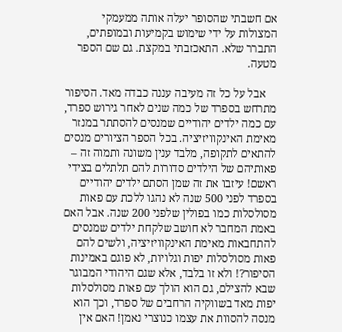אם חשבתי שהסופר יעלה אותה ממעמקי המצולות על ידי שימוש בקמיעות ובמופתים, התברר שלא. התאכזבתי במקצת. גם שם הספר מטעה.

    אבל על כל זה מעיבה עננה כבדה מאד. הסיפור מתרחש בספרד של כמה שנים לאחר גירוש ספרד, עם כמה ילדים יהודיים שמנסים להסתתר במנזר מאימת האינקוויזיציה. בכל הספר הציורים מנסים להתאים לתקופה, מלבד ענין משונה ותמוה זה – פאותיהם של הילדים סדורות להם תלתלים בצידי ראשם! עיזבו את זה שמן הסתם ילדים יהודיים בספרד לפני 500 שנה לא נהגו ללכת עם פאות מסולסלות כמו בפולין שלפני 200 שנה. אבל האם באמת המחבר לא חושב שלקחת ילדים שמנסים להתחבאות מאימת האינקוויזיציה, ולשים להם פאות מסולסלות יפות וגלויות, לא פוגם באמינות הסיפור?! ולא זו בלבד, אלא שגם היהודי המבוגר שבא להצילם, גם הוא הולך עם פאות מסולסלות יפות מאד בשווקיה הרחבים של ספרד, וכך הוא מנסה להסוות את עצמו כנוצרי נאמן! האם אין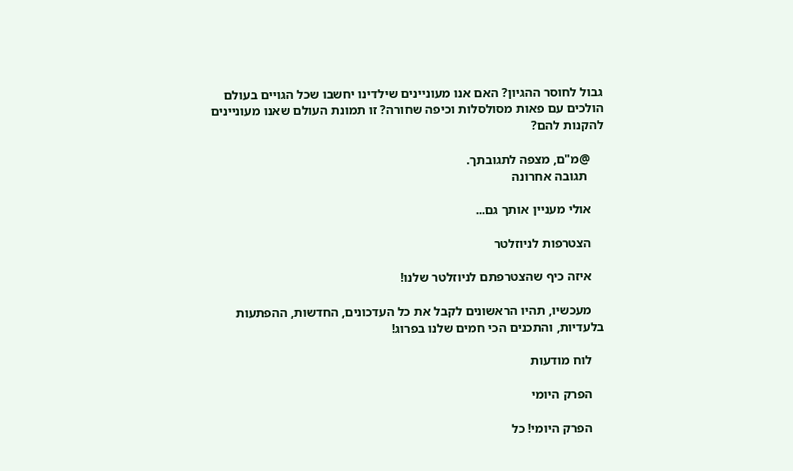גבול לחוסר ההגיון? האם אנו מעוניינים שילדינו יחשבו שכל הגויים בעולם הולכים עם פאות מסולסלות וכיפה שחורה? זו תמונת העולם שאנו מעוניינים להקנות להם?

    @מ"ם, מצפה לתגובתך.
     תגובה אחרונה

    אולי מעניין אותך גם...

    הצטרפות לניוזלטר

    איזה כיף שהצטרפתם לניוזלטר שלנו!

    מעכשיו, תהיו הראשונים לקבל את כל העדכונים, החדשות, ההפתעות בלעדיות, והתכנים הכי חמים שלנו בפרוג!

    לוח מודעות

    הפרק היומי

    הפרק היומי! כל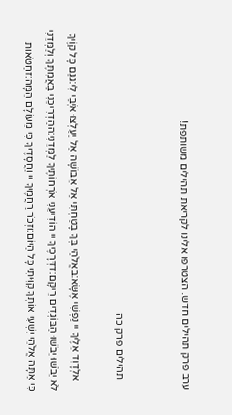ערב פרק תהילים חדש. הצטרפו אלינו לקריאת תהילים משותפת!


    תהילים פרק כה

    אלְדָוִד אֵלֶיךָ יי נַפְשִׁי אֶשָּׂא:באֱלֹהַי בְּךָ בָטַחְתִּי אַל אֵבוֹשָׁה אַל יַעַלְצוּ אֹיְבַי לִי:גגַּם כָּל קוֶֹיךָ לֹא יֵבֹשׁוּ יֵבֹשׁוּ הַבּוֹגְדִים רֵיקָם:דדְּרָכֶיךָ יי הוֹדִיעֵנִי אֹרְחוֹתֶיךָ לַמְּדֵנִי:ההַדְרִיכֵנִי בַאֲמִתֶּךָ וְלַמְּדֵנִי כִּי אַתָּה אֱלֹהֵי יִשְׁעִי אוֹתְךָ קִוִּיתִי כָּל הַיּוֹם:וזְכֹר רַחֲמֶיךָ יי וַחֲסָדֶיךָ כִּי מֵעוֹלָם הֵמָּה:זחַטֹּאות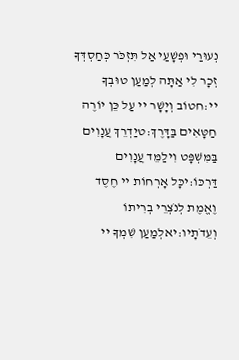נְעוּרַי וּפְשָׁעַי אַל תִּזְכֹּר כְּחַסְדְּךָ זְכָר לִי אַתָּה לְמַעַן טוּבְךָ יי:חטוֹב וְיָשָׁר יי עַל כֵּן יוֹרֶה חַטָּאִים בַּדָּרֶךְ:טיַדְרֵךְ עֲנָוִים בַּמִּשְׁפָּט וִילַמֵּד עֲנָוִים דַּרְכּוֹ:יכָּל אָרְחוֹת יי חֶסֶד וֶאֱמֶת לְנֹצְרֵי בְרִיתוֹ וְעֵדֹתָיו:יאלְמַעַן שִׁמְךָ יי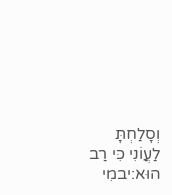וְסָלַחְתָּ לַעֲוֹנִי כִּי רַב הוּא:יבמִי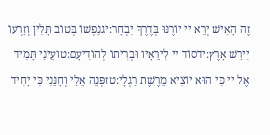זֶה הָאִישׁ יְרֵא יי יוֹרֶנּוּ בְּדֶרֶךְ יִבְחָר:יגנַפְשׁוֹ בְּטוֹב תָּלִין וְזַרְעוֹ יִירַשׁ אָרֶץ:ידסוֹד יי לִירֵאָיו וּבְרִיתוֹ לְהוֹדִיעָם:טועֵינַי תָּמִיד אֶל יי כִּי הוּא יוֹצִיא מֵרֶשֶׁת רַגְלָי:טזפְּנֵה אֵלַי וְחָנֵּנִי כִּי יָחִיד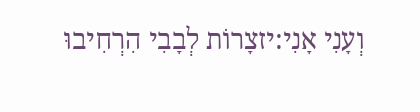וְעָנִי אָנִי:יזצָרוֹת לְבָבִי הִרְחִיבוּ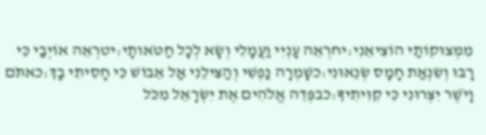מִמְּצוּקוֹתַי הוֹצִיאֵנִי:יחרְאֵה עָנְיִי וַעֲמָלִי וְשָׂא לְכָל חַטֹּאותָי:יטרְאֵה אוֹיְבַי כִּי רָבּוּ וְשִׂנְאַת חָמָס שְׂנֵאוּנִי:כשָׁמְרָה נַפְשִׁי וְהַצִּילֵנִי אַל אֵבוֹשׁ כִּי חָסִיתִי בָךְ:כאתֹּם וָיֹשֶׁר יִצְּרוּנִי כִּי קִוִּיתִיךָ:כבפְּדֵה אֱלֹהִים אֶת יִשְׂרָאֵל מִכֹּל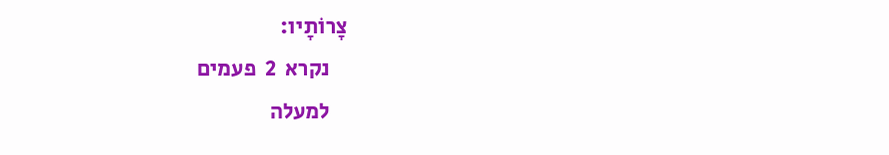צָרוֹתָיו:
    נקרא  2  פעמים
    למעלה